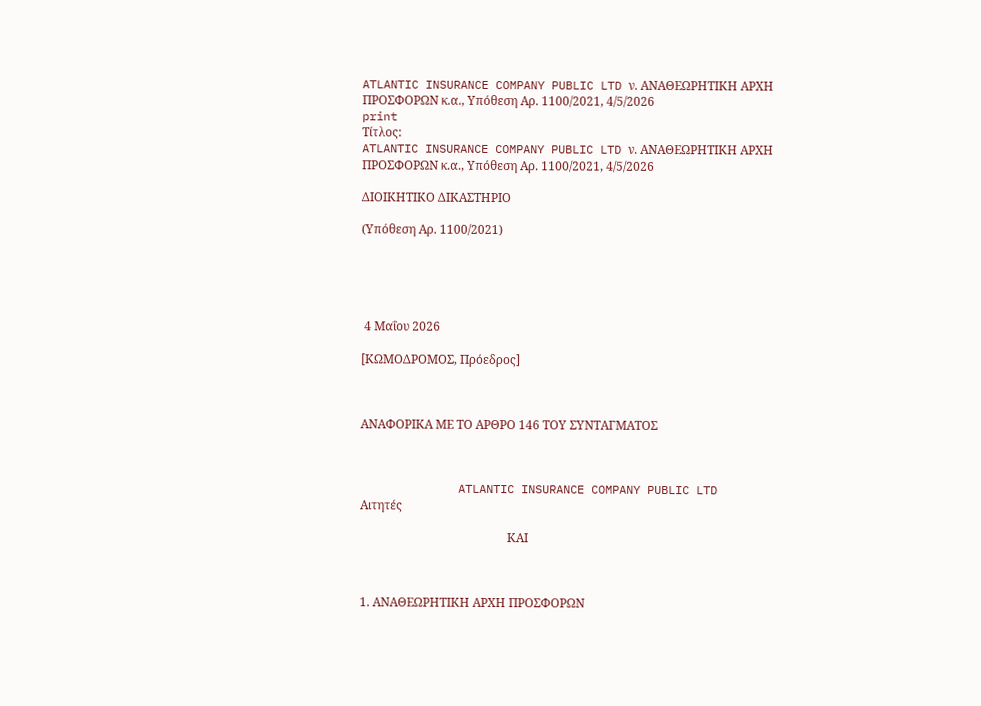ATLANTIC INSURANCE COMPANY PUBLIC LTD ν. ΑΝΑΘΕΩΡΗΤΙΚΗ ΑΡΧΗ ΠΡΟΣΦΟΡΩΝ κ.α., Υπόθεση Αρ. 1100/2021, 4/5/2026
print
Τίτλος:
ATLANTIC INSURANCE COMPANY PUBLIC LTD ν. ΑΝΑΘΕΩΡΗΤΙΚΗ ΑΡΧΗ ΠΡΟΣΦΟΡΩΝ κ.α., Υπόθεση Αρ. 1100/2021, 4/5/2026

ΔΙΟΙΚΗΤΙΚΟ ΔΙΚΑΣΤΗΡΙΟ

(Υπόθεση Αρ. 1100/2021)





 4 Μαΐου 2026

[ΚΩΜΟΔΡΟΜΟΣ, Πρόεδρος]



ΑΝΑΦΟΡΙΚΑ ΜΕ ΤΟ ΑΡΘΡΟ 146 ΤΟΥ ΣΥΝΤΑΓΜΑΤΟΣ



              ATLANTIC INSURANCE COMPANY PUBLIC LTD                                                                                                         Αιτητές

                                                 ΚΑΙ



1. ΑΝΑΘΕΩΡΗΤΙΚΗ ΑΡΧΗ ΠΡΟΣΦΟΡΩΝ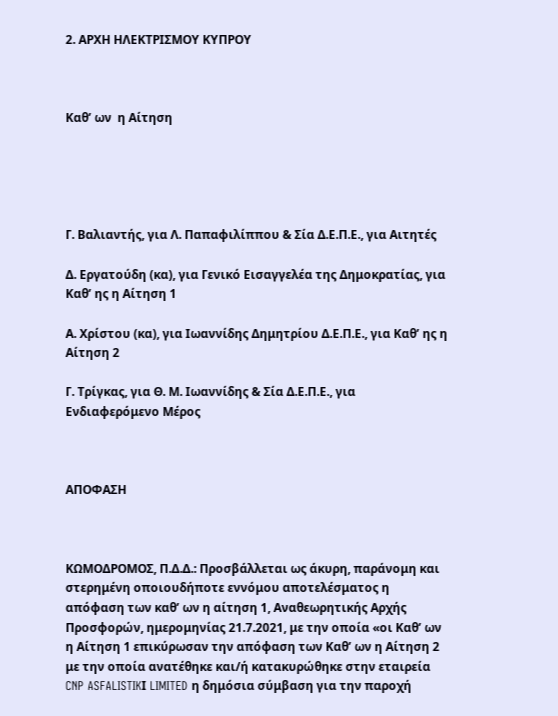2. ΑΡΧΗ ΗΛΕΚΤΡΙΣΜΟΥ ΚΥΠΡΟΥ



Καθ’ ων  η Αίτηση





Γ. Βαλιαντής, για Λ. Παπαφιλίππου & Σία Δ.Ε.Π.Ε., για Αιτητές

Δ. Εργατούδη (κα), για Γενικό Εισαγγελέα της Δημοκρατίας, για Καθ’ ης η Αίτηση 1

Α. Χρίστου (κα), για Ιωαννίδης Δημητρίου Δ.Ε.Π.Ε., για Καθ’ ης η Αίτηση 2

Γ. Τρίγκας, για Θ. Μ. Ιωαννίδης & Σία Δ.Ε.Π.Ε., για Ενδιαφερόμενο Μέρος



ΑΠΟΦΑΣΗ



ΚΩΜΟΔΡΟΜΟΣ, Π.Δ.Δ.: Προσβάλλεται ως άκυρη, παράνομη και στερημένη οποιουδήποτε εννόμου αποτελέσματος η απόφαση των καθ’ ων η αίτηση 1, Αναθεωρητικής Αρχής Προσφορών, ημερομηνίας 21.7.2021, με την οποία «οι Καθ’ ων η Αίτηση 1 επικύρωσαν την απόφαση των Καθ’ ων η Αίτηση 2 με την οποία ανατέθηκε και/ή κατακυρώθηκε στην εταιρεία CNP ASFALISTIKΙ LIMITED η δημόσια σύμβαση για την παροχή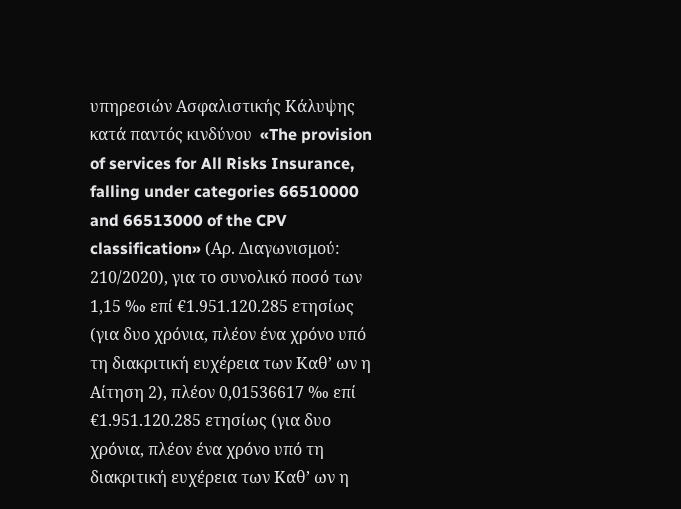υπηρεσιών Ασφαλιστικής Κάλυψης κατά παντός κινδύνου  «The provision of services for All Risks Insurance, falling under categories 66510000 and 66513000 of the CPV classification» (Αρ. Διαγωνισμού: 210/2020), για το συνολικό ποσό των 1,15 ‰ επί €1.951.120.285 ετησίως (για δυο χρόνια, πλέον ένα χρόνο υπό τη διακριτική ευχέρεια των Καθ’ ων η Αίτηση 2), πλέον 0,01536617 ‰ επί €1.951.120.285 ετησίως (για δυο χρόνια, πλέον ένα χρόνο υπό τη διακριτική ευχέρεια των Καθ’ ων η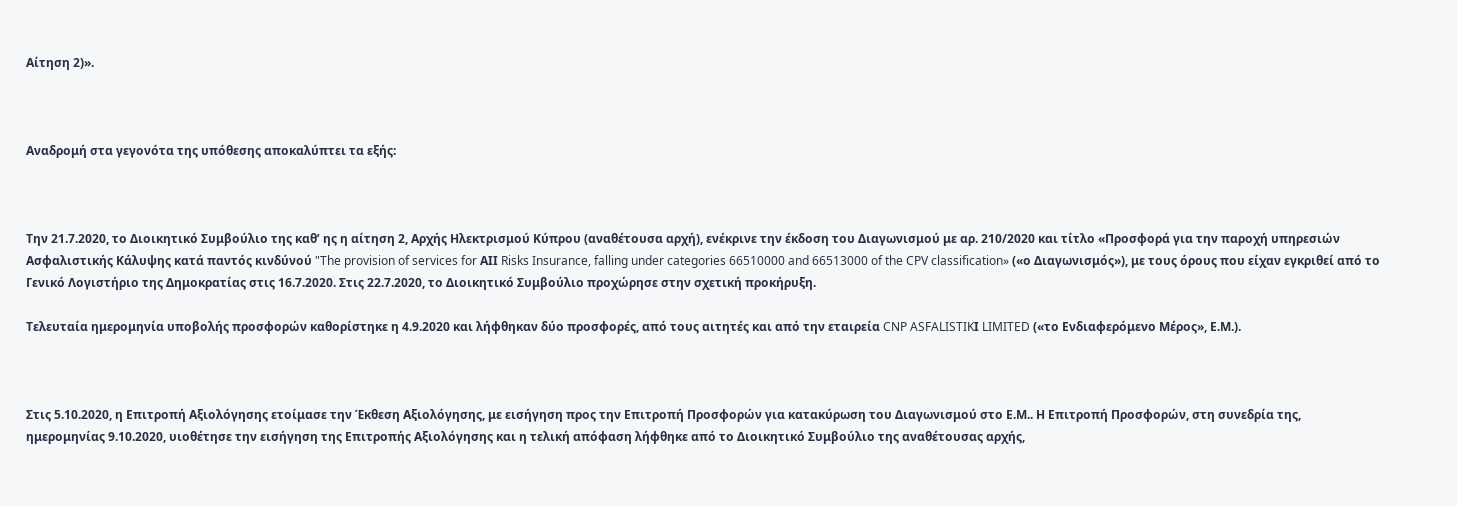Αίτηση 2)».



Αναδρομή στα γεγονότα της υπόθεσης αποκαλύπτει τα εξής:



Την 21.7.2020, το Διοικητικό Συμβούλιο της καθ’ ης η αίτηση 2, Αρχής Ηλεκτρισμού Κύπρου (αναθέτουσα αρχή), ενέκρινε την έκδοση του Διαγωνισμού με αρ. 210/2020 και τίτλο «Προσφορά για την παροχή υπηρεσιών Ασφαλιστικής Κάλυψης κατά παντός κινδύνού "The provision of services for ΑΙΙ Risks Insurance, falling under categories 66510000 and 66513000 of the CPV classification» («ο Διαγωνισμός»), με τους όρους που είχαν εγκριθεί από το Γενικό Λογιστήριο της Δημοκρατίας στις 16.7.2020. Στις 22.7.2020, το Διοικητικό Συμβούλιο προχώρησε στην σχετική προκήρυξη.

Τελευταία ημερομηνία υποβολής προσφορών καθορίστηκε η 4.9.2020 και λήφθηκαν δύο προσφορές, από τους αιτητές και από την εταιρεία CNP ASFALISTIKΙ LIMITED («το Ενδιαφερόμενο Μέρος», Ε.Μ.).



Στις 5.10.2020, η Επιτροπή Αξιολόγησης ετοίμασε την Έκθεση Αξιολόγησης, με εισήγηση προς την Επιτροπή Προσφορών για κατακύρωση του Διαγωνισμού στο Ε.Μ.. Η Επιτροπή Προσφορών, στη συνεδρία της, ημερομηνίας 9.10.2020, υιοθέτησε την εισήγηση της Επιτροπής Αξιολόγησης και η τελική απόφαση λήφθηκε από το Διοικητικό Συμβούλιο της αναθέτουσας αρχής,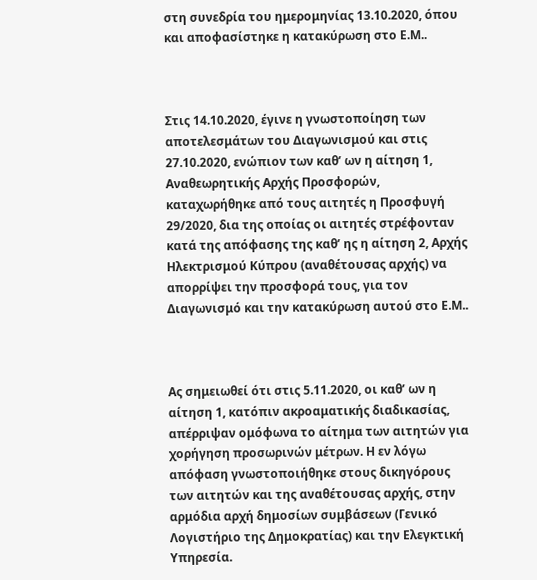στη συνεδρία του ημερομηνίας 13.10.2020, όπου και αποφασίστηκε η κατακύρωση στο Ε.Μ..



Στις 14.10.2020, έγινε η γνωστοποίηση των αποτελεσμάτων του Διαγωνισμού και στις 27.10.2020, ενώπιον των καθ’ ων η αίτηση 1, Αναθεωρητικής Αρχής Προσφορών, καταχωρήθηκε από τους αιτητές η Προσφυγή 29/2020, δια της οποίας οι αιτητές στρέφονταν κατά της απόφασης της καθ’ ης η αίτηση 2, Αρχής Ηλεκτρισμού Κύπρου (αναθέτουσας αρχής) να απορρίψει την προσφορά τους, για τον Διαγωνισμό και την κατακύρωση αυτού στο Ε.Μ..



Ας σημειωθεί ότι στις 5.11.2020, οι καθ’ ων η αίτηση 1, κατόπιν ακροαματικής διαδικασίας, απέρριψαν ομόφωνα το αίτημα των αιτητών για χορήγηση προσωρινών μέτρων. Η εν λόγω απόφαση γνωστοποιήθηκε στους δικηγόρους των αιτητών και της αναθέτουσας αρχής, στην αρμόδια αρχή δημοσίων συμβάσεων (Γενικό Λογιστήριο της Δημοκρατίας) και την Ελεγκτική Υπηρεσία.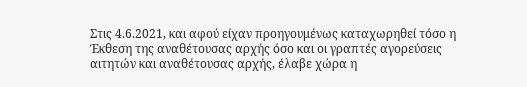Στις 4.6.2021, και αφού είχαν προηγουμένως καταχωρηθεί τόσο η Έκθεση της αναθέτουσας αρχής όσο και οι γραπτές αγορεύσεις αιτητών και αναθέτουσας αρχής, έλαβε χώρα η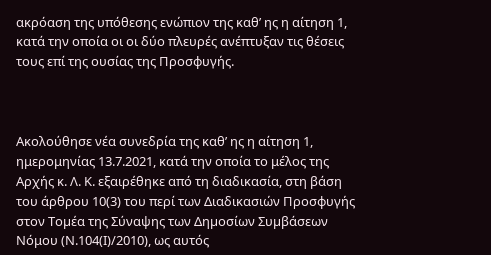ακρόαση της υπόθεσης ενώπιον της καθ’ ης η αίτηση 1, κατά την οποία οι οι δύο πλευρές ανέπτυξαν τις θέσεις τους επί της ουσίας της Προσφυγής.



Ακολούθησε νέα συνεδρία της καθ’ ης η αίτηση 1, ημερομηνίας 13.7.2021, κατά την οποία το μέλος της Αρχής κ. Λ. Κ. εξαιρέθηκε από τη διαδικασία, στη βάση του άρθρου 10(3) του περί των Διαδικασιών Προσφυγής στον Τοµέα της Σύναψης των Δηµοσίων Συµβάσεων Νόμου (Ν.104(Ι)/2010), ως αυτός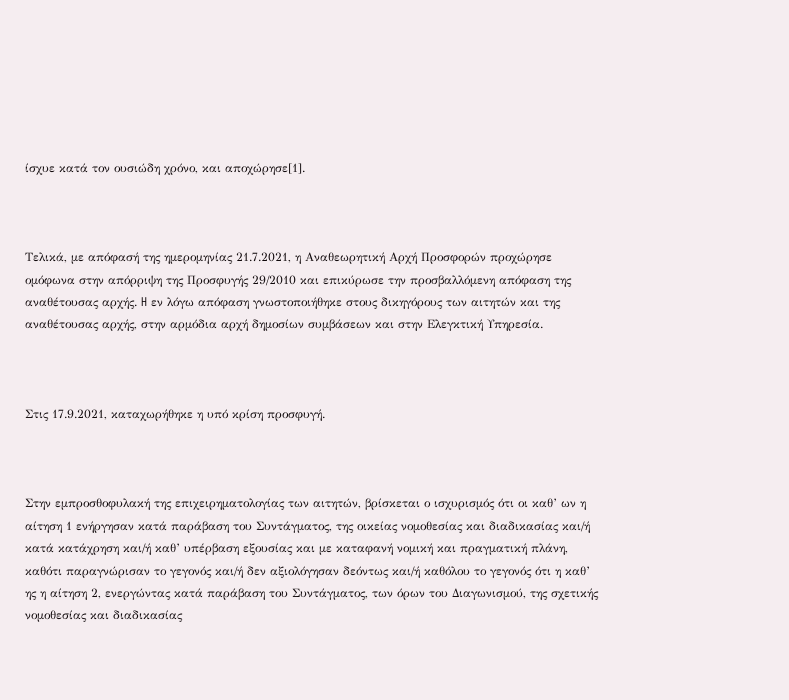ίσχυε κατά τον ουσιώδη χρόνο, και αποχώρησε[1].



Τελικά, με απόφασή της ημερομηνίας 21.7.2021, η Αναθεωρητική Αρχή Προσφορών προχώρησε ομόφωνα στην απόρριψη της Προσφυγής 29/2010 και επικύρωσε την προσβαλλόμενη απόφαση της αναθέτουσας αρχής. H εν λόγω απόφαση γνωστοποιήθηκε στους δικηγόρους των αιτητών και της αναθέτουσας αρχής, στην αρμόδια αρχή δημοσίων συμβάσεων και στην Ελεγκτική Υπηρεσία.



Στις 17.9.2021, καταχωρήθηκε η υπό κρίση προσφυγή.



Στην εμπροσθοφυλακή της επιχειρηματολογίας των αιτητών, βρίσκεται ο ισχυρισμός ότι οι καθ’ ων η αίτηση 1 ενήργησαν κατά παράβαση του Συντάγματος, της οικείας νομοθεσίας και διαδικασίας και/ή κατά κατάχρηση και/ή καθ’ υπέρβαση εξουσίας και με καταφανή νομική και πραγματική πλάνη, καθότι παραγνώρισαν το γεγονός και/ή δεν αξιολόγησαν δεόντως και/ή καθόλου το γεγονός ότι η καθ’ ης η αίτηση 2, ενεργώντας κατά παράβαση του Συντάγματος, των όρων του Διαγωνισμού, της σχετικής νομοθεσίας και διαδικασίας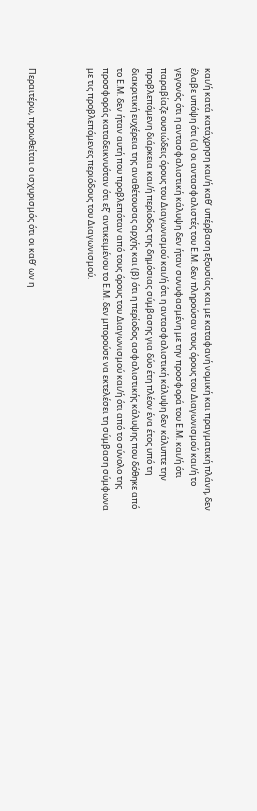και/ή κατά κατάχρηση και/ή καθ’ υπέρβαση εξουσίας και με καταφανή νομική και πραγματική πλάνη, δεν έλαβε υπόψη ότι (α) οι αντασφαλιστές του Ε.Μ. δεν πληρούσαν τους όρους του Διαγωνισμού και/ή το γεγονός ότι η αντασφαλιστική κάλυψη δεν ήταν συνυφασμένη με την προσφορά του Ε.Μ. και/ή ότι παραβίαζε ουσιώδεις όρους του Διαγωνισμού και/ή ότι η αντασφαλιστική κάλυψη δεν κάλυπτε την προβλεπόμενη διάρκεια και/ή περίοδος της δημόσιας σύμβασης για δύο έτη πλέον ένα έτος υπό τη διακριτική ευχέρεια της αναθέτουσας αρχής και (β) ότι η περίοδος ασφαλιστικής κάλυψης που δόθηκε από το Ε.Μ. δεν ήταν αυτή που προβλεπόταν από τους όρους του Διαγωνισμού και/ή ότι από το σύνολο της προσφοράς καταδεικνυόταν ότι εξ’ αντικειμένου το Ε.Μ. δεν μπορούσε να εκτελέσει τη σύμβαση σύμφωνα με τις προβλεπόμενες περιόδους του Διαγωνισμού.



Περαιτέρω, προωθείται ο ισχυρισμός ότι οι καθ’ ων η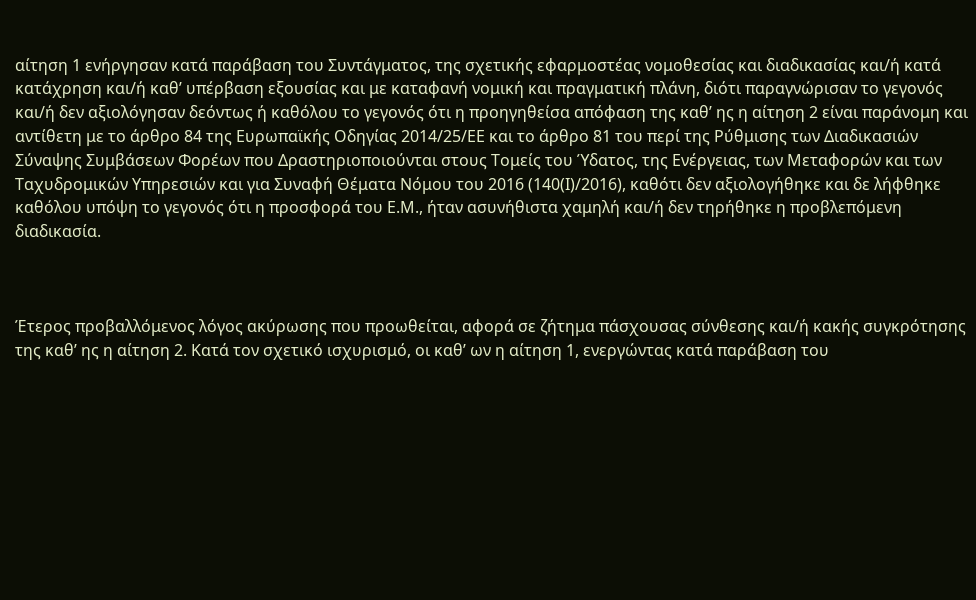αίτηση 1 ενήργησαν κατά παράβαση του Συντάγματος, της σχετικής εφαρμοστέας νομοθεσίας και διαδικασίας και/ή κατά κατάχρηση και/ή καθ’ υπέρβαση εξουσίας και με καταφανή νομική και πραγματική πλάνη, διότι παραγνώρισαν το γεγονός και/ή δεν αξιολόγησαν δεόντως ή καθόλου το γεγονός ότι η προηγηθείσα απόφαση της καθ’ ης η αίτηση 2 είναι παράνομη και αντίθετη με το άρθρο 84 της Ευρωπαϊκής Οδηγίας 2014/25/ΕΕ και το άρθρο 81 του περί της Ρύθμισης των Διαδικασιών Σύναψης Συμβάσεων Φορέων που Δραστηριοποιούνται στους Τομείς του Ύδατος, της Ενέργειας, των Μεταφορών και των Ταχυδρομικών Υπηρεσιών και για Συναφή Θέματα Νόμου του 2016 (140(Ι)/2016), καθότι δεν αξιολογήθηκε και δε λήφθηκε καθόλου υπόψη το γεγονός ότι η προσφορά του Ε.Μ., ήταν ασυνήθιστα χαμηλή και/ή δεν τηρήθηκε η προβλεπόμενη διαδικασία.



Έτερος προβαλλόμενος λόγος ακύρωσης που προωθείται, αφορά σε ζήτημα πάσχουσας σύνθεσης και/ή κακής συγκρότησης της καθ’ ης η αίτηση 2. Κατά τον σχετικό ισχυρισμό, οι καθ’ ων η αίτηση 1, ενεργώντας κατά παράβαση του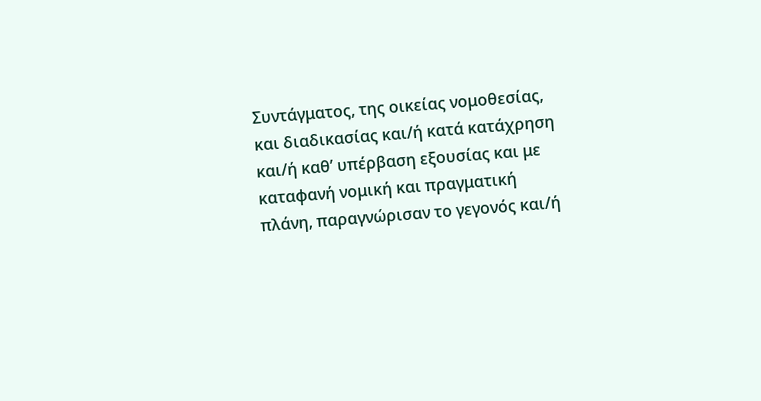Συντάγματος, της οικείας νομοθεσίας, και διαδικασίας και/ή κατά κατάχρηση και/ή καθ’ υπέρβαση εξουσίας και με καταφανή νομική και πραγματική πλάνη, παραγνώρισαν το γεγονός και/ή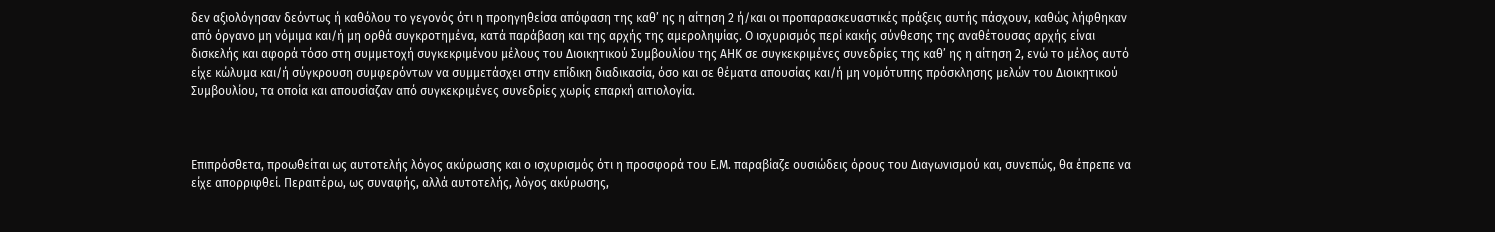δεν αξιολόγησαν δεόντως ή καθόλου το γεγονός ότι η προηγηθείσα απόφαση της καθ’ ης η αίτηση 2 ή/και οι προπαρασκευαστικές πράξεις αυτής πάσχουν, καθώς λήφθηκαν από όργανο μη νόμιμα και/ή μη ορθά συγκροτημένα, κατά παράβαση και της αρχής της αμεροληψίας. Ο ισχυρισμός περί κακής σύνθεσης της αναθέτουσας αρχής είναι δισκελής και αφορά τόσο στη συμμετοχή συγκεκριμένου μέλους του Διοικητικού Συμβουλίου της ΑΗΚ σε συγκεκριμένες συνεδρίες της καθ’ ης η αίτηση 2, ενώ το μέλος αυτό είχε κώλυμα και/ή σύγκρουση συμφερόντων να συμμετάσχει στην επίδικη διαδικασία, όσο και σε θέματα απουσίας και/ή μη νομότυπης πρόσκλησης μελών του Διοικητικού Συμβουλίου, τα οποία και απουσίαζαν από συγκεκριμένες συνεδρίες χωρίς επαρκή αιτιολογία.



Επιπρόσθετα, προωθείται ως αυτοτελής λόγος ακύρωσης και ο ισχυρισμός ότι η προσφορά του Ε.Μ. παραβίαζε ουσιώδεις όρους του Διαγωνισμού και, συνεπώς, θα έπρεπε να είχε απορριφθεί. Περαιτέρω, ως συναφής, αλλά αυτοτελής, λόγος ακύρωσης,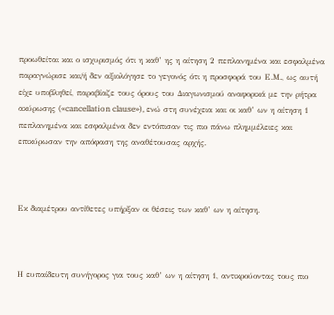προωθείται και ο ισχυρισμός ότι η καθ’ ης η αίτηση 2 πεπλανημένα και εσφαλμένα παραγνώρισε και/ή δεν αξιολόγησε το γεγονός ότι η προσφορά του Ε.Μ., ως αυτή είχε υποβληθεί, παραβίαζε τους όρους του Διαγωνισμού αναφορικά με την ρήτρα ακύρωσης («cancellation clause»), ενώ στη συνέχεια και οι καθ’ ων η αίτηση 1 πεπλανημένα και εσφαλμένα δεν εντόπισαν τις πιο πάνω πλημμέλειες και επικύρωσαν την απόφαση της αναθέτουσας αρχής.



Εκ διαμέτρου αντίθετες υπήρξαν οι θέσεις των καθ’ ων η αίτηση.



Η ευπαίδευτη συνήγορος για τους καθ’ ων η αίτηση 1, αντικρούοντας τους πιο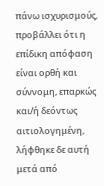πάνω ισχυρισμούς, προβάλλει ότι η επίδικη απόφαση είναι ορθή και σύννομη, επαρκώς και/ή δεόντως αιτιολογημένη, λήφθηκε δε αυτή μετά από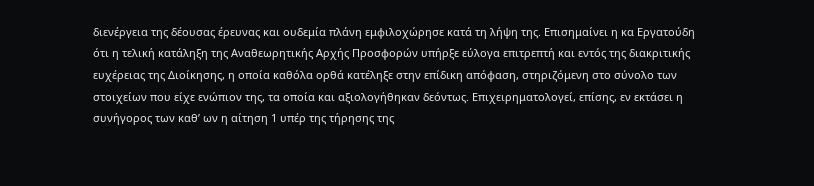διενέργεια της δέουσας έρευνας και ουδεμία πλάνη εμφιλοχώρησε κατά τη λήψη της. Επισημαίνει η κα Εργατούδη ότι η τελική κατάληξη της Αναθεωρητικής Αρχής Προσφορών υπήρξε εύλογα επιτρεπτή και εντός της διακριτικής ευχέρειας της Διοίκησης, η οποία καθόλα ορθά κατέληξε στην επίδικη απόφαση, στηριζόμενη στο σύνολο των στοιχείων που είχε ενώπιον της, τα οποία και αξιολογήθηκαν δεόντως. Επιχειρηματολογεί, επίσης, εν εκτάσει η συνήγορος των καθ’ ων η αίτηση 1 υπέρ της τήρησης της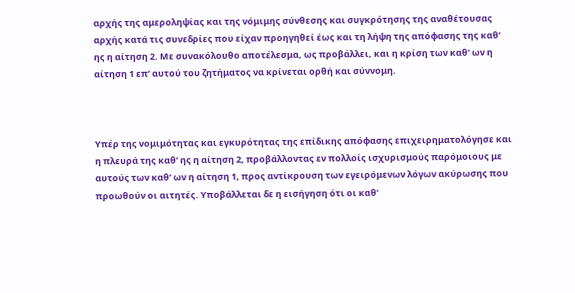αρχής της αμεροληψίας και της νόμιμης σύνθεσης και συγκρότησης της αναθέτουσας αρχής κατά τις συνεδρίες που είχαν προηγηθεί έως και τη λήψη της απόφασης της καθ’ ης η αίτηση 2. Με συνακόλουθο αποτέλεσμα, ως προβάλλει, και η κρίση των καθ’ ων η αίτηση 1 επ’ αυτού του ζητήματος να κρίνεται ορθή και σύννομη.



Υπέρ της νομιμότητας και εγκυρότητας της επίδικης απόφασης επιχειρηματολόγησε και η πλευρά της καθ’ ης η αίτηση 2, προβάλλοντας εν πολλοίς ισχυρισμούς παρόμοιους με αυτούς των καθ’ ων η αίτηση 1, προς αντίκρουση των εγειρόμενων λόγων ακύρωσης που προωθούν οι αιτητές. Υποβάλλεται δε η εισήγηση ότι οι καθ’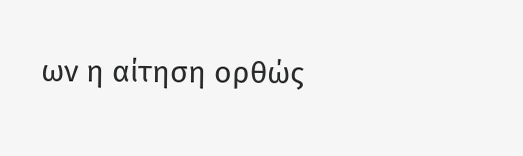ων η αίτηση ορθώς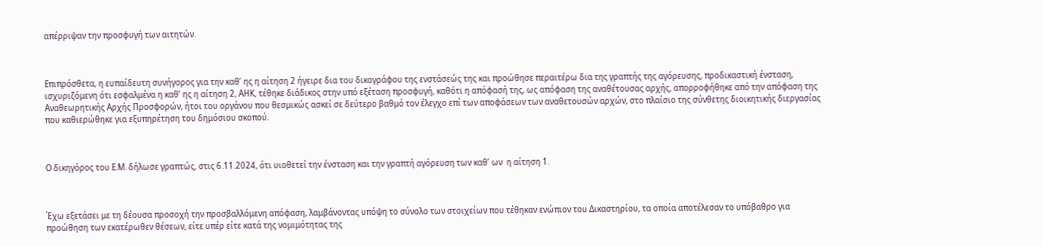απέρριψαν την προσφυγή των αιτητών.



Επιπρόσθετα, η ευπαίδευτη συνήγορος για την καθ’ ης η αίτηση 2 ήγειρε δια του δικογράφου της ενστάσεώς της και προώθησε περαιτέρω δια της γραπτής της αγόρευσης, προδικαστική ένσταση, ισχυριζόμενη ότι εσφαλμένα η καθ’ ης η αίτηση 2, ΑΗΚ, τέθηκε διάδικος στην υπό εξέταση προσφυγή, καθότι η απόφασή της, ως απόφαση της αναθέτουσας αρχής, απορροφήθηκε από την απόφαση της Αναθεωρητικής Αρχής Προσφορών, ήτοι του οργάνου που θεσμικώς ασκεί σε δεύτερο βαθμό τον έλεγχο επί των αποφάσεων των αναθετουσών αρχών, στο πλαίσιο της σύνθετης διοικητικής διεργασίας που καθιερώθηκε για εξυπηρέτηση του δημόσιου σκοπού.



Ο δικηγόρος του Ε.Μ. δήλωσε γραπτώς, στις 6.11.2024, ότι υιοθετεί την ένσταση και την γραπτή αγόρευση των καθ’ ων  η αίτηση 1.



Έχω εξετάσει με τη δέουσα προσοχή την προσβαλλόμενη απόφαση, λαμβάνοντας υπόψη το σύνολο των στοιχείων που τέθηκαν ενώπιον του Δικαστηρίου, τα οποία αποτέλεσαν το υπόβαθρο για προώθηση των εκατέρωθεν θέσεων, είτε υπέρ είτε κατά της νομιμότητας της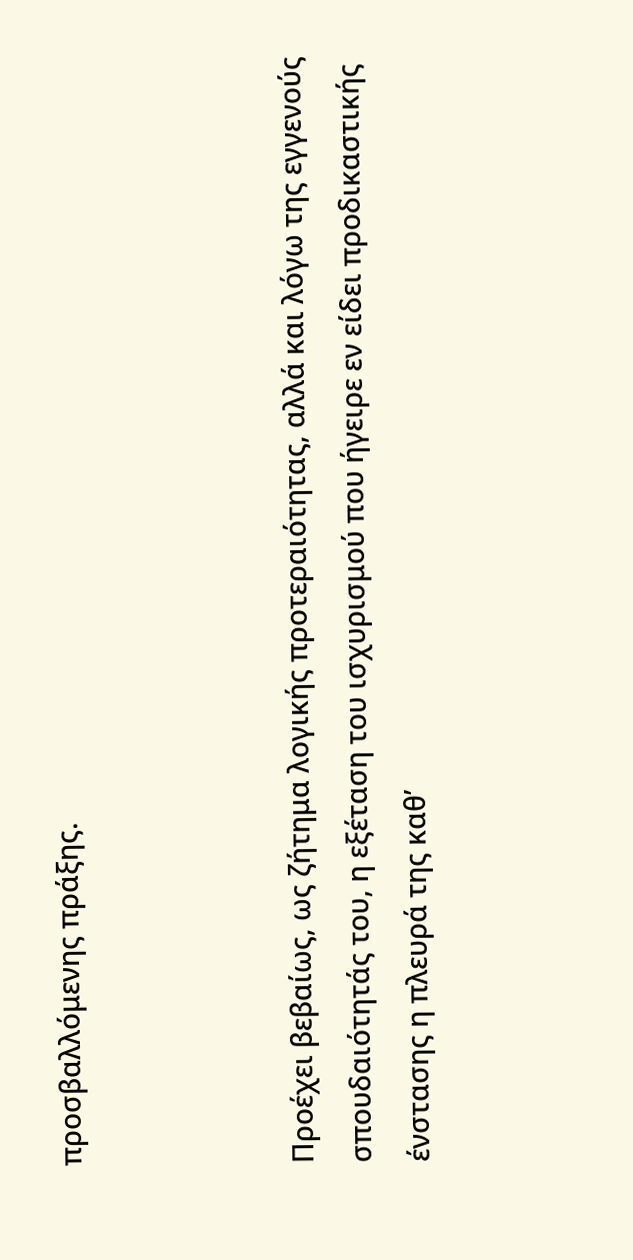προσβαλλόμενης πράξης.



Προέχει βεβαίως, ως ζήτημα λογικής προτεραιότητας, αλλά και λόγω της εγγενούς σπουδαιότητάς του, η εξέταση του ισχυρισμού που ήγειρε εν είδει προδικαστικής ένστασης η πλευρά της καθ’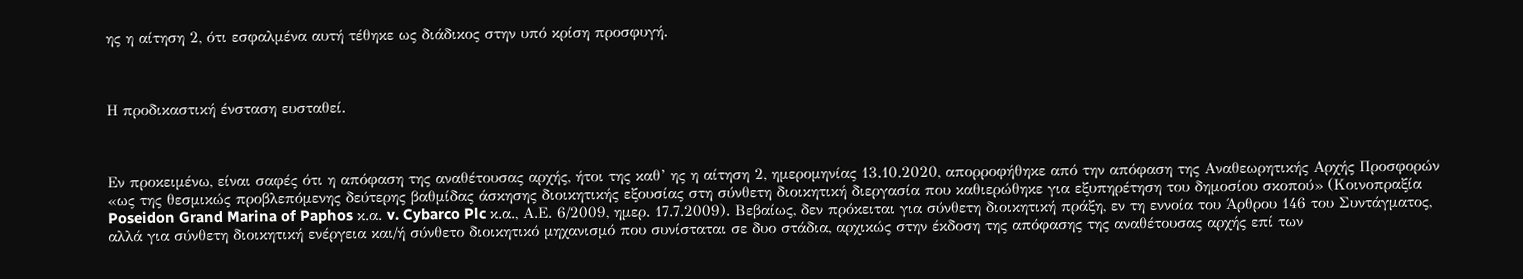ης η αίτηση 2, ότι εσφαλμένα αυτή τέθηκε ως διάδικος στην υπό κρίση προσφυγή.



Η προδικαστική ένσταση ευσταθεί.



Εν προκειμένω, είναι σαφές ότι η απόφαση της αναθέτουσας αρχής, ήτοι της καθ’ ης η αίτηση 2, ημερομηνίας 13.10.2020, απορροφήθηκε από την απόφαση της Αναθεωρητικής Αρχής Προσφορών «ως της θεσμικώς προβλεπόμενης δεύτερης βαθμίδας άσκησης διοικητικής εξουσίας στη σύνθετη διοικητική διεργασία που καθιερώθηκε για εξυπηρέτηση του δημοσίου σκοπού» (Κοινοπραξία Poseidon Grand Marina of Paphos κ.α. v. Cybarco Plc κ.α., Α.Ε. 6/2009, ημερ. 17.7.2009). Βεβαίως, δεν πρόκειται για σύνθετη διοικητική πράξη, εν τη εννοία του Άρθρου 146 του Συντάγματος, αλλά για σύνθετη διοικητική ενέργεια και/ή σύνθετο διοικητικό μηχανισμό που συνίσταται σε δυο στάδια, αρχικώς στην έκδοση της απόφασης της αναθέτουσας αρχής επί των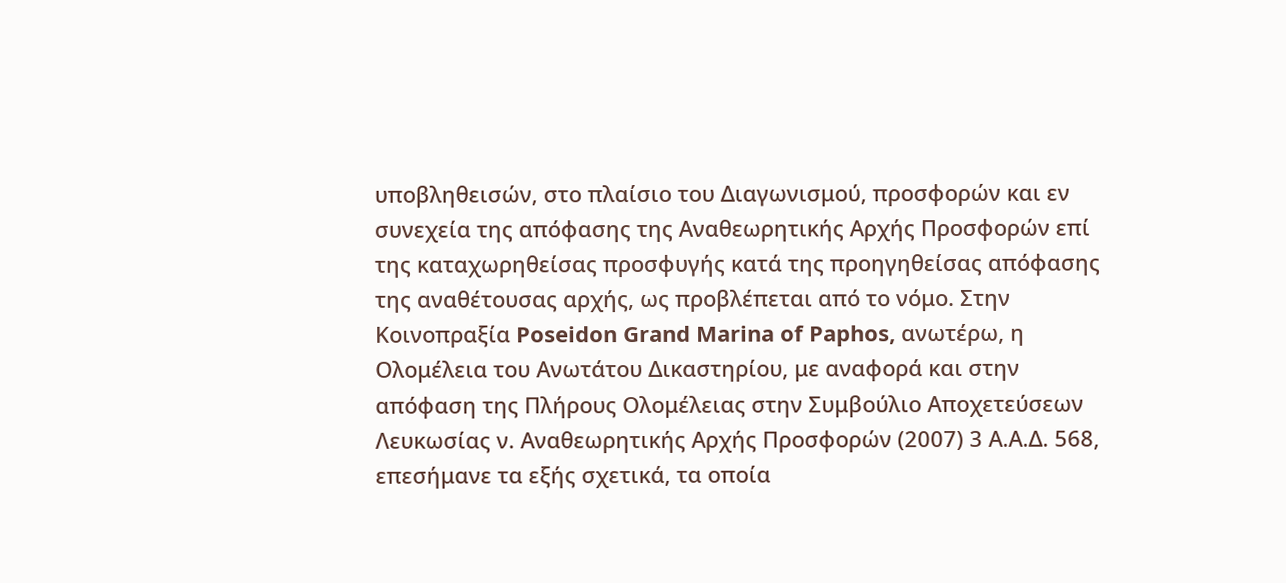υποβληθεισών, στο πλαίσιο του Διαγωνισμού, προσφορών και εν συνεχεία της απόφασης της Αναθεωρητικής Αρχής Προσφορών επί της καταχωρηθείσας προσφυγής κατά της προηγηθείσας απόφασης της αναθέτουσας αρχής, ως προβλέπεται από το νόμο. Στην Κοινοπραξία Poseidon Grand Marina of Paphos, ανωτέρω, η Ολομέλεια του Ανωτάτου Δικαστηρίου, με αναφορά και στην απόφαση της Πλήρους Ολομέλειας στην Συμβούλιο Αποχετεύσεων Λευκωσίας ν. Αναθεωρητικής Αρχής Προσφορών (2007) 3 Α.Α.Δ. 568, επεσήμανε τα εξής σχετικά, τα οποία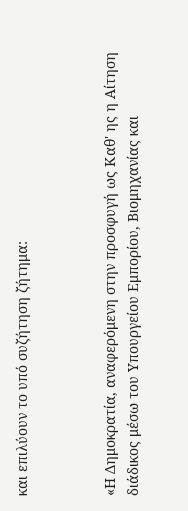και επιλύουν το υπό συζήτηση ζήτημα:



«Η Δημοκρατία, αναφερόμενη στην προσφυγή ως Καθ' ης η Αίτηση διάδικος μέσω του Υπουργείου Εμπορίου, Βιομηχανίας και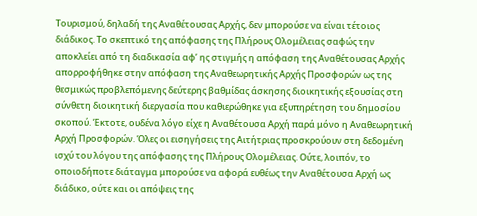Τουρισμού, δηλαδή της Αναθέτουσας Αρχής, δεν μπορούσε να είναι τέτοιος διάδικος. Το σκεπτικό της απόφασης της Πλήρους Ολομέλειας σαφώς την αποκλείει από τη διαδικασία αφ’ ης στιγμής η απόφαση της Αναθέτουσας Αρχής απορροφήθηκε στην απόφαση της Αναθεωρητικής Αρχής Προσφορών ως της θεσμικώς προβλεπόμενης δεύτερης βαθμίδας άσκησης διοικητικής εξουσίας στη σύνθετη διοικητική διεργασία που καθιερώθηκε για εξυπηρέτηση του δημοσίου σκοπού. Έκτοτε, ουδένα λόγο είχε η Αναθέτουσα Αρχή παρά μόνο η Αναθεωρητική Αρχή Προσφορών. Όλες οι εισηγήσεις της Αιτήτριας προσκρούουν στη δεδομένη ισχύ του λόγου της απόφασης της Πλήρους Ολομέλειας. Ούτε, λοιπόν, το οποιοδήποτε διάταγμα μπορούσε να αφορά ευθέως την Αναθέτουσα Αρχή ως διάδικο, ούτε και οι απόψεις της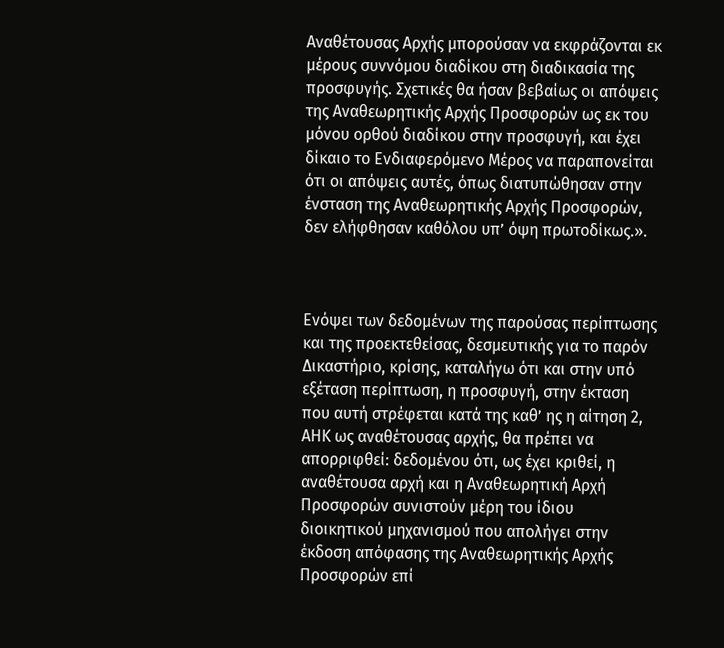Αναθέτουσας Αρχής μπορούσαν να εκφράζονται εκ μέρους συννόμου διαδίκου στη διαδικασία της προσφυγής. Σχετικές θα ήσαν βεβαίως οι απόψεις της Αναθεωρητικής Αρχής Προσφορών ως εκ του μόνου ορθού διαδίκου στην προσφυγή, και έχει δίκαιο το Ενδιαφερόμενο Μέρος να παραπονείται ότι οι απόψεις αυτές, όπως διατυπώθησαν στην ένσταση της Αναθεωρητικής Αρχής Προσφορών, δεν ελήφθησαν καθόλου υπ’ όψη πρωτοδίκως.».



Ενόψει των δεδομένων της παρούσας περίπτωσης και της προεκτεθείσας, δεσμευτικής για το παρόν Δικαστήριο, κρίσης, καταλήγω ότι και στην υπό εξέταση περίπτωση, η προσφυγή, στην έκταση που αυτή στρέφεται κατά της καθ’ ης η αίτηση 2, ΑΗΚ ως αναθέτουσας αρχής, θα πρέπει να απορριφθεί: δεδομένου ότι, ως έχει κριθεί, η αναθέτουσα αρχή και η Αναθεωρητική Αρχή Προσφορών συνιστούν μέρη του ίδιου διοικητικού μηχανισμού που απολήγει στην έκδοση απόφασης της Αναθεωρητικής Αρχής Προσφορών επί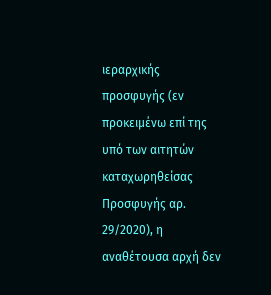ιεραρχικής προσφυγής (εν προκειμένω επί της υπό των αιτητών καταχωρηθείσας Προσφυγής αρ. 29/2020), η αναθέτουσα αρχή δεν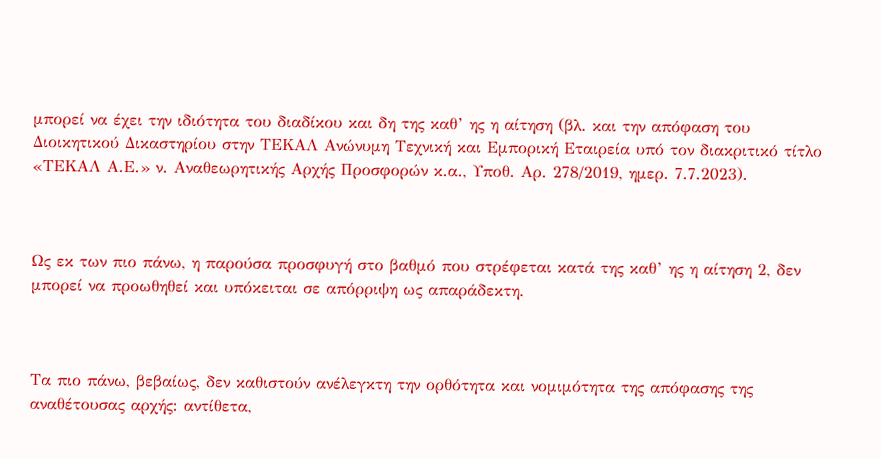μπορεί να έχει την ιδιότητα του διαδίκου και δη της καθ’ ης η αίτηση (βλ. και την απόφαση του Διοικητικού Δικαστηρίου στην ΤΕΚΑΛ Ανώνυμη Τεχνική και Εμπορική Εταιρεία υπό τον διακριτικό τίτλο «ΤΕΚΑΛ Α.Ε.» ν. Αναθεωρητικής Αρχής Προσφορών κ.α., Υποθ. Αρ. 278/2019, ημερ. 7.7.2023).



Ως εκ των πιο πάνω, η παρούσα προσφυγή στο βαθμό που στρέφεται κατά της καθ’ ης η αίτηση 2, δεν μπορεί να προωθηθεί και υπόκειται σε απόρριψη ως απαράδεκτη.



Τα πιο πάνω, βεβαίως, δεν καθιστούν ανέλεγκτη την ορθότητα και νομιμότητα της απόφασης της αναθέτουσας αρχής: αντίθετα,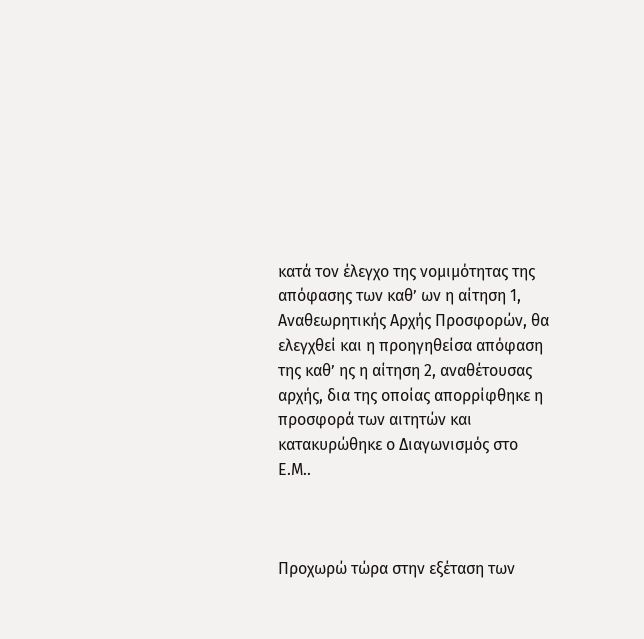κατά τον έλεγχο της νομιμότητας της απόφασης των καθ’ ων η αίτηση 1, Αναθεωρητικής Αρχής Προσφορών, θα ελεγχθεί και η προηγηθείσα απόφαση της καθ’ ης η αίτηση 2, αναθέτουσας αρχής, δια της οποίας απορρίφθηκε η προσφορά των αιτητών και κατακυρώθηκε ο Διαγωνισμός στο Ε.Μ..



Προχωρώ τώρα στην εξέταση των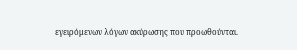εγειρόμενων λόγων ακύρωσης που προωθούνται.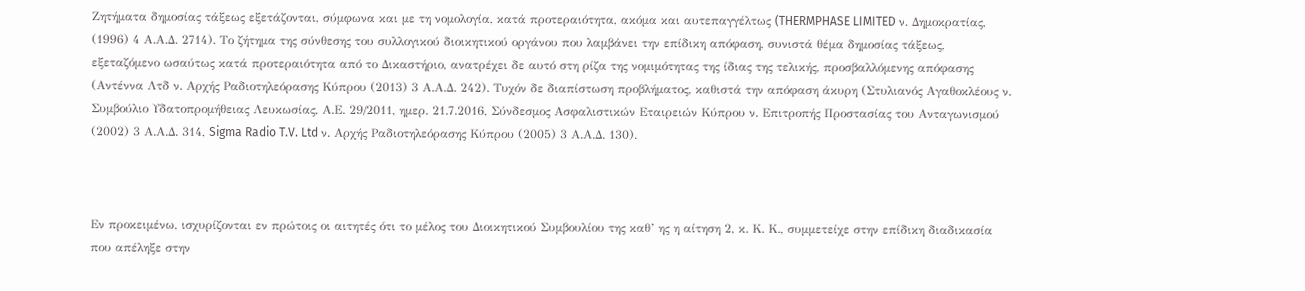Ζητήματα δημοσίας τάξεως εξετάζονται, σύμφωνα και με τη νομολογία, κατά προτεραιότητα, ακόμα και αυτεπαγγέλτως (THERMPHASE LIMITED ν. Δημοκρατίας, (1996) 4 Α.Α.Δ. 2714). Το ζήτημα της σύνθεσης του συλλογικού διοικητικού οργάνου που λαμβάνει την επίδικη απόφαση, συνιστά θέμα δημοσίας τάξεως, εξεταζόμενο ωσαύτως κατά προτεραιότητα από το Δικαστήριο, ανατρέχει δε αυτό στη ρίζα της νομιμότητας της ίδιας της τελικής, προσβαλλόμενης απόφασης (Αντέννα Λτδ ν. Αρχής Ραδιοτηλεόρασης Κύπρου (2013) 3 Α.Α.Δ. 242). Τυχόν δε διαπίστωση προβλήματος, καθιστά την απόφαση άκυρη (Στυλιανός Αγαθοκλέους ν. Συμβούλιο Υδατοπρομήθειας Λευκωσίας, Α.Ε. 29/2011, ημερ. 21.7.2016, Σύνδεσμος Ασφαλιστικών Εταιρειών Κύπρου ν. Επιτροπής Προστασίας του Ανταγωνισμού (2002) 3 Α.Α.Δ. 314, Sigma Radio T.V. Ltd ν. Αρχής Ραδιοτηλεόρασης Κύπρου (2005) 3 Α.Α.Δ. 130).



Εν προκειμένω, ισχυρίζονται εν πρώτοις οι αιτητές ότι το μέλος του Διοικητικού Συμβουλίου της καθ’ ης η αίτηση 2, κ. Κ. Κ., συμμετείχε στην επίδικη διαδικασία που απέληξε στην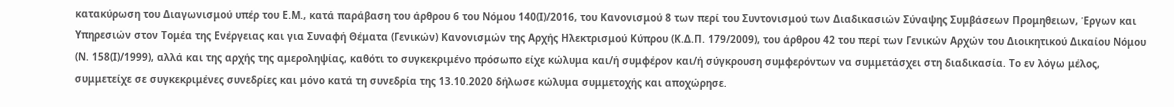κατακύρωση του Διαγωνισμού υπέρ του Ε.Μ., κατά παράβαση του άρθρου 6 του Νόμου 140(Ι)/2016, του Κανονισμού 8 των περί του Συντονισμού των Διαδικασιών Σύναψης Συμβάσεων Προμηθειων, Έργων και Υπηρεσιών στον Τομέα της Ενέργειας και για Συναφή Θέματα (Γενικών) Κανονισμών της Αρχής Ηλεκτρισμού Κύπρου (Κ.Δ.Π. 179/2009), του άρθρου 42 του περί των Γενικών Αρχών του Διοικητικού Δικαίου Νόμου (Ν. 158(Ι)/1999), αλλά και της αρχής της αμεροληψίας, καθότι το συγκεκριμένο πρόσωπο είχε κώλυμα και/ή συμφέρον και/ή σύγκρουση συμφερόντων να συμμετάσχει στη διαδικασία. Το εν λόγω μέλος, συμμετείχε σε συγκεκριμένες συνεδρίες και μόνο κατά τη συνεδρία της 13.10.2020 δήλωσε κώλυμα συμμετοχής και αποχώρησε.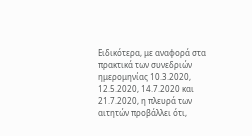Ειδικότερα, με αναφορά στα πρακτικά των συνεδριών ημερομηνίας 10.3.2020, 12.5.2020, 14.7.2020 και 21.7.2020, η πλευρά των αιτητών προβάλλει ότι,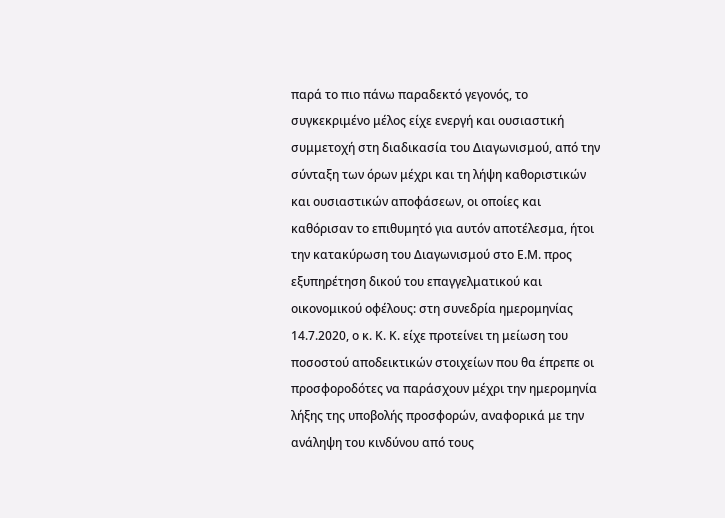παρά το πιο πάνω παραδεκτό γεγονός, το συγκεκριμένο μέλος είχε ενεργή και ουσιαστική συμμετοχή στη διαδικασία του Διαγωνισμού, από την σύνταξη των όρων μέχρι και τη λήψη καθοριστικών και ουσιαστικών αποφάσεων, οι οποίες και καθόρισαν το επιθυμητό για αυτόν αποτέλεσμα, ήτοι την κατακύρωση του Διαγωνισμού στο Ε.Μ. προς εξυπηρέτηση δικού του επαγγελματικού και οικονομικού οφέλους: στη συνεδρία ημερομηνίας 14.7.2020, ο κ. Κ. Κ. είχε προτείνει τη μείωση του ποσοστού αποδεικτικών στοιχείων που θα έπρεπε οι προσφοροδότες να παράσχουν μέχρι την ημερομηνία λήξης της υποβολής προσφορών, αναφορικά με την ανάληψη του κινδύνου από τους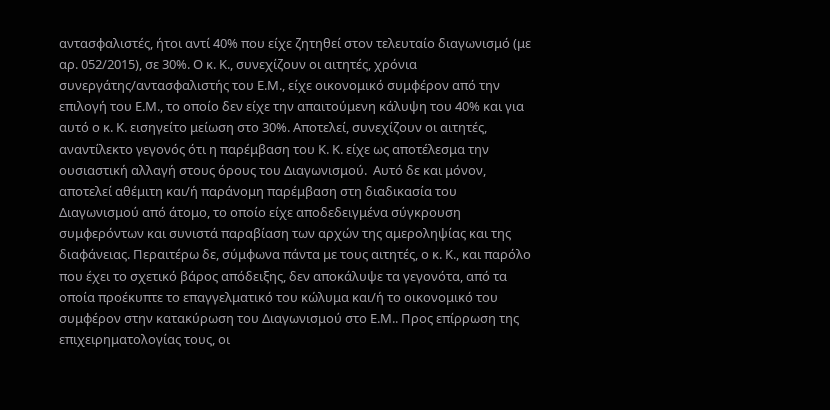αντασφαλιστές, ήτοι αντί 40% που είχε ζητηθεί στον τελευταίο διαγωνισμό (με αρ. 052/2015), σε 30%. Ο κ. Κ., συνεχίζουν οι αιτητές, χρόνια συνεργάτης/αντασφαλιστής του Ε.Μ., είχε οικονομικό συμφέρον από την επιλογή του Ε.Μ., το οποίο δεν είχε την απαιτούμενη κάλυψη του 40% και για αυτό ο κ. Κ. εισηγείτο μείωση στο 30%. Αποτελεί, συνεχίζουν οι αιτητές, αναντίλεκτο γεγονός ότι η παρέμβαση του Κ. Κ. είχε ως αποτέλεσμα την ουσιαστική αλλαγή στους όρους του Διαγωνισμού.  Αυτό δε και μόνον, αποτελεί αθέμιτη και/ή παράνομη παρέμβαση στη διαδικασία του Διαγωνισμού από άτομο, το οποίο είχε αποδεδειγμένα σύγκρουση συμφερόντων και συνιστά παραβίαση των αρχών της αμεροληψίας και της διαφάνειας. Περαιτέρω δε, σύμφωνα πάντα με τους αιτητές, ο κ. Κ., και παρόλο που έχει το σχετικό βάρος απόδειξης, δεν αποκάλυψε τα γεγονότα, από τα οποία προέκυπτε το επαγγελματικό του κώλυμα και/ή το οικονομικό του συμφέρον στην κατακύρωση του Διαγωνισμού στο Ε.Μ.. Προς επίρρωση της επιχειρηματολογίας τους, οι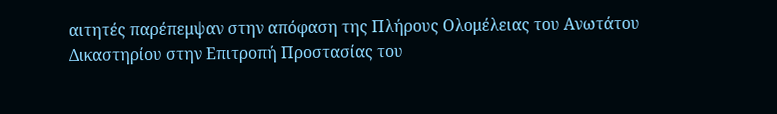αιτητές παρέπεμψαν στην απόφαση της Πλήρους Ολομέλειας του Ανωτάτου Δικαστηρίου στην Επιτροπή Προστασίας του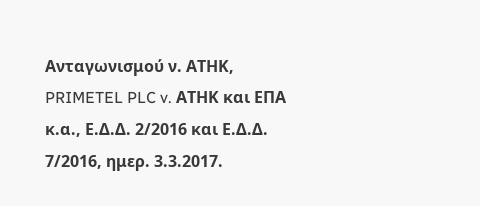Ανταγωνισμού ν. ΑΤΗΚ, PRIMETEL PLC v. ΑΤΗΚ και ΕΠΑ κ.α., Ε.Δ.Δ. 2/2016 και Ε.Δ.Δ. 7/2016, ημερ. 3.3.2017.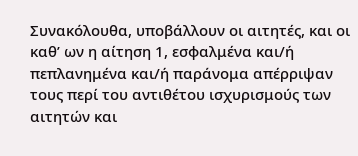Συνακόλουθα, υποβάλλουν οι αιτητές, και οι καθ’ ων η αίτηση 1, εσφαλμένα και/ή πεπλανημένα και/ή παράνομα απέρριψαν τους περί του αντιθέτου ισχυρισμούς των αιτητών και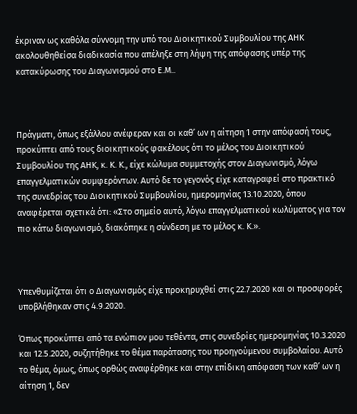έκριναν ως καθόλα σύννομη την υπό του Διοικητικού Συμβουλίου της ΑΗΚ ακολουθηθείσα διαδικασία που απέληξε στη λήψη της απόφασης υπέρ της κατακύρωσης του Διαγωνισμού στο Ε.Μ..



Πράγματι, όπως εξάλλου ανέφεραν και οι καθ’ ων η αίτηση 1 στην απόφασή τους, προκύπτει από τους διοικητικούς φακέλους ότι το μέλος του Διοικητικού Συμβουλίου της ΑΗΚ, κ. Κ. Κ., είχε κώλυμα συμμετοχής στον Διαγωνισμό, λόγω επαγγελματικών συμφερόντων. Αυτό δε το γεγονός είχε καταγραφεί στο πρακτικό της συνεδρίας του Διοικητικού Συμβουλίου, ημερομηνίας 13.10.2020, όπου αναφέρεται σχετικά ότι: «Στο σημείο αυτό, λόγω επαγγελματικού κωλύματος για τον πιο κάτω διαγωνισμό, διακόπηκε η σύνδεση με το μέλος κ. Κ.».



Υπενθυμίζεται ότι ο Διαγωνισμός είχε προκηρυχθεί στις 22.7.2020 και οι προσφορές υποβλήθηκαν στις 4.9.2020.

Όπως προκύπτει από τα ενώπιον μου τεθέντα, στις συνεδρίες ημερομηνίας 10.3.2020 και 12.5.2020, συζητήθηκε το θέμα παράτασης του προηγούμενου συμβολαίου. Αυτό το θέμα, όμως, όπως ορθώς αναφέρθηκε και στην επίδικη απόφαση των καθ’ ων η αίτηση 1, δεν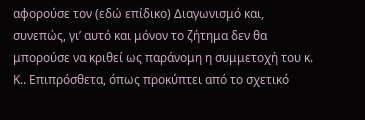αφορούσε τον (εδώ επίδικο) Διαγωνισμό και, συνεπώς, γι’ αυτό και μόνον το ζήτημα δεν θα μπορούσε να κριθεί ως παράνομη η συμμετοχή του κ. Κ.. Επιπρόσθετα, όπως προκύπτει από το σχετικό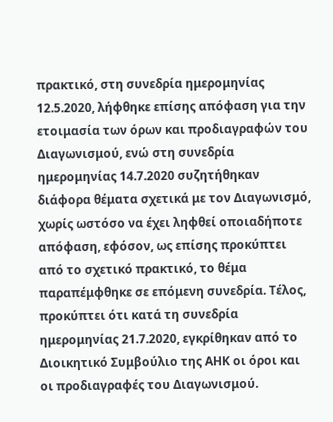πρακτικό, στη συνεδρία ημερομηνίας 12.5.2020, λήφθηκε επίσης απόφαση για την ετοιμασία των όρων και προδιαγραφών του Διαγωνισμού, ενώ στη συνεδρία ημερομηνίας 14.7.2020 συζητήθηκαν διάφορα θέματα σχετικά με τον Διαγωνισμό, χωρίς ωστόσο να έχει ληφθεί οποιαδήποτε απόφαση, εφόσον, ως επίσης προκύπτει από το σχετικό πρακτικό, το θέμα παραπέμφθηκε σε επόμενη συνεδρία. Τέλος, προκύπτει ότι κατά τη συνεδρία ημερομηνίας 21.7.2020, εγκρίθηκαν από το Διοικητικό Συμβούλιο της ΑΗΚ οι όροι και οι προδιαγραφές του Διαγωνισμού.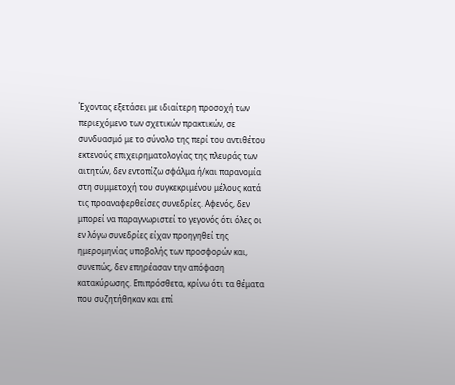Έχοντας εξετάσει με ιδιαίτερη προσοχή των περιεχόμενο των σχετικών πρακτικών, σε συνδυασμό με το σύνολο της περί του αντιθέτου εκτενούς επιχειρηματολογίας της πλευράς των αιτητών, δεν εντοπίζω σφάλμα ή/και παρανομία στη συμμετοχή του συγκεκριμένου μέλους κατά τις προαναφερθείσες συνεδρίες. Αφενός, δεν μπορεί να παραγνωριστεί το γεγονός ότι όλες οι εν λόγω συνεδρίες είχαν προηγηθεί της ημερομηνίας υποβολής των προσφορών και, συνεπώς, δεν επηρέασαν την απόφαση κατακύρωσης. Επιπρόσθετα, κρίνω ότι τα θέματα που συζητήθηκαν και επί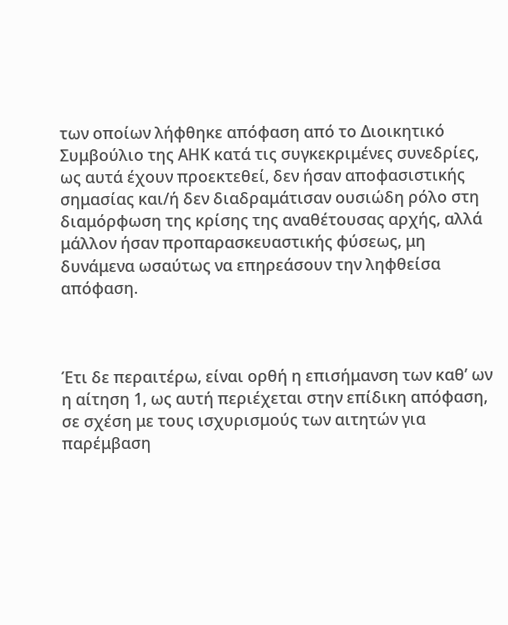των οποίων λήφθηκε απόφαση από το Διοικητικό Συμβούλιο της ΑΗΚ κατά τις συγκεκριμένες συνεδρίες, ως αυτά έχουν προεκτεθεί, δεν ήσαν αποφασιστικής σημασίας και/ή δεν διαδραμάτισαν ουσιώδη ρόλο στη διαμόρφωση της κρίσης της αναθέτουσας αρχής, αλλά μάλλον ήσαν προπαρασκευαστικής φύσεως, μη δυνάμενα ωσαύτως να επηρεάσουν την ληφθείσα απόφαση.



Έτι δε περαιτέρω, είναι ορθή η επισήμανση των καθ’ ων η αίτηση 1, ως αυτή περιέχεται στην επίδικη απόφαση, σε σχέση με τους ισχυρισμούς των αιτητών για παρέμβαση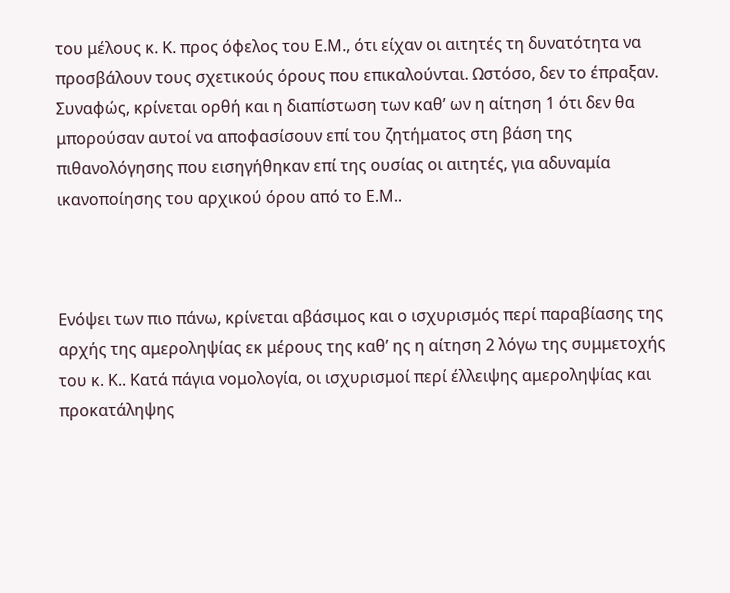του μέλους κ. Κ. προς όφελος του Ε.Μ., ότι είχαν οι αιτητές τη δυνατότητα να προσβάλουν τους σχετικούς όρους που επικαλούνται. Ωστόσο, δεν το έπραξαν. Συναφώς, κρίνεται ορθή και η διαπίστωση των καθ’ ων η αίτηση 1 ότι δεν θα μπορούσαν αυτοί να αποφασίσουν επί του ζητήματος στη βάση της πιθανολόγησης που εισηγήθηκαν επί της ουσίας οι αιτητές, για αδυναμία ικανοποίησης του αρχικού όρου από το Ε.Μ..



Ενόψει των πιο πάνω, κρίνεται αβάσιμος και ο ισχυρισμός περί παραβίασης της αρχής της αμεροληψίας εκ μέρους της καθ’ ης η αίτηση 2 λόγω της συμμετοχής του κ. Κ.. Κατά πάγια νομολογία, οι ισχυρισμοί περί έλλειψης αμεροληψίας και προκατάληψης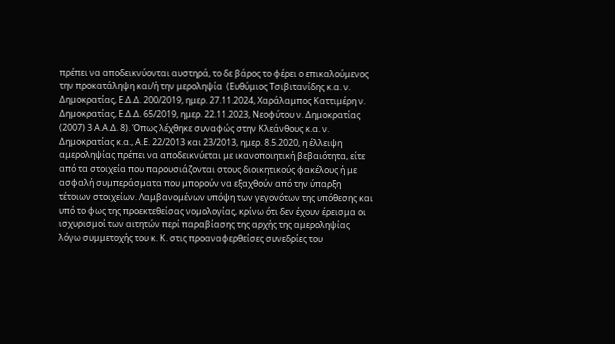πρέπει να αποδεικνύονται αυστηρά, το δε βάρος το φέρει ο επικαλούμενος την προκατάληψη και/ή την μεροληψία  (Ευθύμιος Τσιβιτανίδης κ.α. ν. Δημοκρατίας, Ε.Δ.Δ. 200/2019, ημερ. 27.11.2024, Χαράλαμπος Καττιμέρη ν. Δημοκρατίας, Ε.Δ.Δ. 65/2019, ημερ. 22.11.2023, Νεοφύτου ν. Δημοκρατίας (2007) 3 Α.Α.Δ. 8). Όπως λέχθηκε συναφώς στην Κλεάνθους κ.α. ν. Δημοκρατίας κ.α., Α.Ε. 22/2013 και 23/2013, ημερ. 8.5.2020, η έλλειψη αμεροληψίας πρέπει να αποδεικνύεται με ικανοποιητική βεβαιότητα, είτε από τα στοιχεία που παρουσιάζονται στους διοικητικούς φακέλους ή με ασφαλή συμπεράσματα που μπορούν να εξαχθούν από την ύπαρξη τέτοιων στοιχείων. Λαμβανομένων υπόψη των γεγονότων της υπόθεσης και υπό το φως της προεκτεθείσας νομολογίας, κρίνω ότι δεν έχουν έρεισμα οι ισχυρισμοί των αιτητών περί παραβίασης της αρχής της αμεροληψίας λόγω συμμετοχής του κ. Κ. στις προαναφερθείσες συνεδρίες του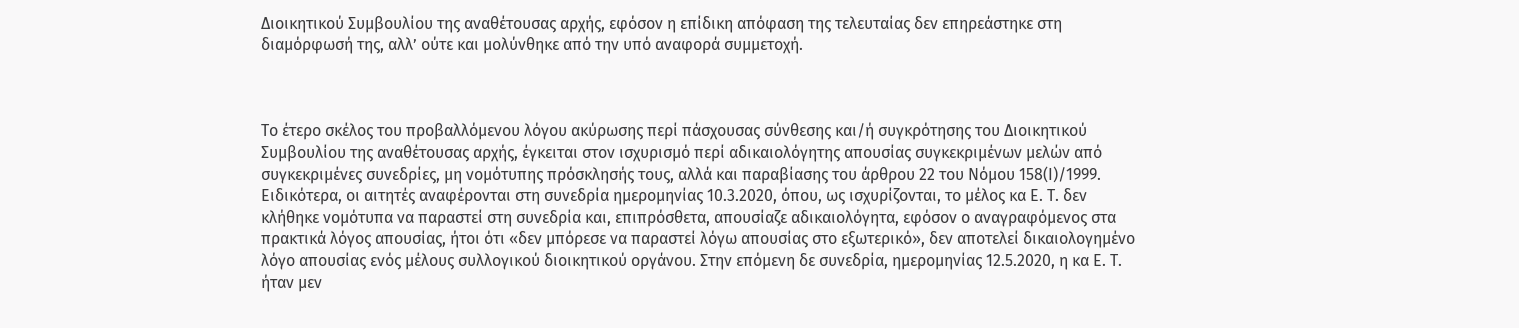Διοικητικού Συμβουλίου της αναθέτουσας αρχής, εφόσον η επίδικη απόφαση της τελευταίας δεν επηρεάστηκε στη διαμόρφωσή της, αλλ’ ούτε και μολύνθηκε από την υπό αναφορά συμμετοχή.



Το έτερο σκέλος του προβαλλόμενου λόγου ακύρωσης περί πάσχουσας σύνθεσης και/ή συγκρότησης του Διοικητικού Συμβουλίου της αναθέτουσας αρχής, έγκειται στον ισχυρισμό περί αδικαιολόγητης απουσίας συγκεκριμένων μελών από συγκεκριμένες συνεδρίες, μη νομότυπης πρόσκλησής τους, αλλά και παραβίασης του άρθρου 22 του Νόμου 158(Ι)/1999. Ειδικότερα, οι αιτητές αναφέρονται στη συνεδρία ημερομηνίας 10.3.2020, όπου, ως ισχυρίζονται, το μέλος κα Ε. Τ. δεν κλήθηκε νομότυπα να παραστεί στη συνεδρία και, επιπρόσθετα, απουσίαζε αδικαιολόγητα, εφόσον ο αναγραφόμενος στα πρακτικά λόγος απουσίας, ήτοι ότι «δεν μπόρεσε να παραστεί λόγω απουσίας στο εξωτερικό», δεν αποτελεί δικαιολογημένο λόγο απουσίας ενός μέλους συλλογικού διοικητικού οργάνου. Στην επόμενη δε συνεδρία, ημερομηνίας 12.5.2020, η κα Ε. Τ. ήταν μεν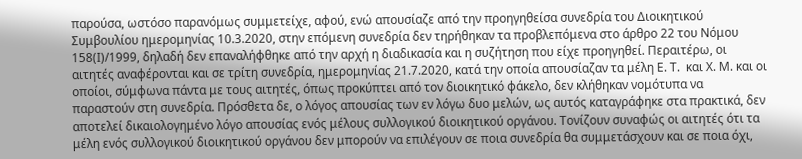παρούσα, ωστόσο παρανόμως συμμετείχε, αφού, ενώ απουσίαζε από την προηγηθείσα συνεδρία του Διοικητικού Συμβουλίου ημερομηνίας 10.3.2020, στην επόμενη συνεδρία δεν τηρήθηκαν τα προβλεπόμενα στο άρθρο 22 του Νόμου 158(Ι)/1999, δηλαδή δεν επαναλήφθηκε από την αρχή η διαδικασία και η συζήτηση που είχε προηγηθεί. Περαιτέρω, οι αιτητές αναφέρονται και σε τρίτη συνεδρία, ημερομηνίας 21.7.2020, κατά την οποία απουσίαζαν τα μέλη Ε. Τ.  και X. M. και οι οποίοι, σύμφωνα πάντα με τους αιτητές, όπως προκύπτει από τον διοικητικό φάκελο, δεν κλήθηκαν νομότυπα να παραστούν στη συνεδρία. Πρόσθετα δε, ο λόγος απουσίας των εν λόγω δυο μελών, ως αυτός καταγράφηκε στα πρακτικά, δεν αποτελεί δικαιολογημένο λόγο απουσίας ενός μέλους συλλογικού διοικητικού οργάνου. Τονίζουν συναφώς οι αιτητές ότι τα μέλη ενός συλλογικού διοικητικού οργάνου δεν μπορούν να επιλέγουν σε ποια συνεδρία θα συμμετάσχουν και σε ποια όχι,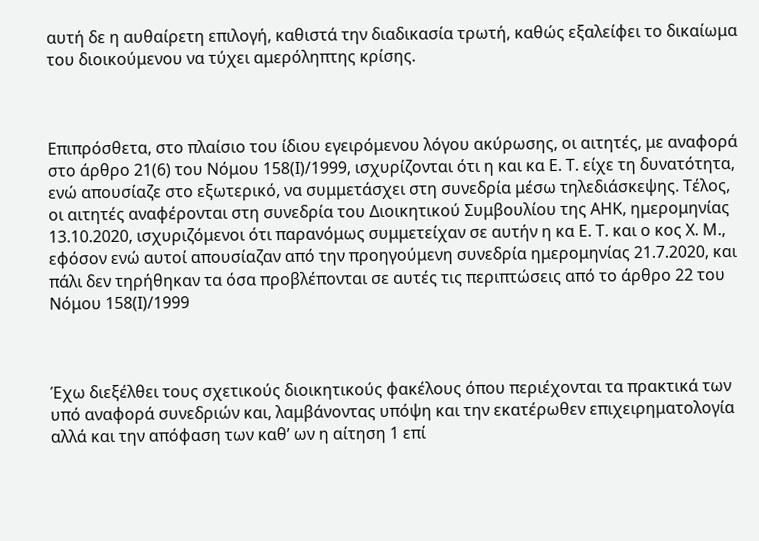αυτή δε η αυθαίρετη επιλογή, καθιστά την διαδικασία τρωτή, καθώς εξαλείφει το δικαίωμα του διοικούμενου να τύχει αμερόληπτης κρίσης.



Επιπρόσθετα, στο πλαίσιο του ίδιου εγειρόμενου λόγου ακύρωσης, οι αιτητές, με αναφορά στο άρθρο 21(6) του Νόμου 158(Ι)/1999, ισχυρίζονται ότι η και κα Ε. Τ. είχε τη δυνατότητα, ενώ απουσίαζε στο εξωτερικό, να συμμετάσχει στη συνεδρία μέσω τηλεδιάσκεψης. Τέλος, οι αιτητές αναφέρονται στη συνεδρία του Διοικητικού Συμβουλίου της ΑΗΚ, ημερομηνίας 13.10.2020, ισχυριζόμενοι ότι παρανόμως συμμετείχαν σε αυτήν η κα Ε. Τ. και ο κος Χ. Μ., εφόσον ενώ αυτοί απουσίαζαν από την προηγούμενη συνεδρία ημερομηνίας 21.7.2020, και πάλι δεν τηρήθηκαν τα όσα προβλέπονται σε αυτές τις περιπτώσεις από το άρθρο 22 του Νόμου 158(Ι)/1999



Έχω διεξέλθει τους σχετικούς διοικητικούς φακέλους όπου περιέχονται τα πρακτικά των υπό αναφορά συνεδριών και, λαμβάνοντας υπόψη και την εκατέρωθεν επιχειρηματολογία αλλά και την απόφαση των καθ’ ων η αίτηση 1 επί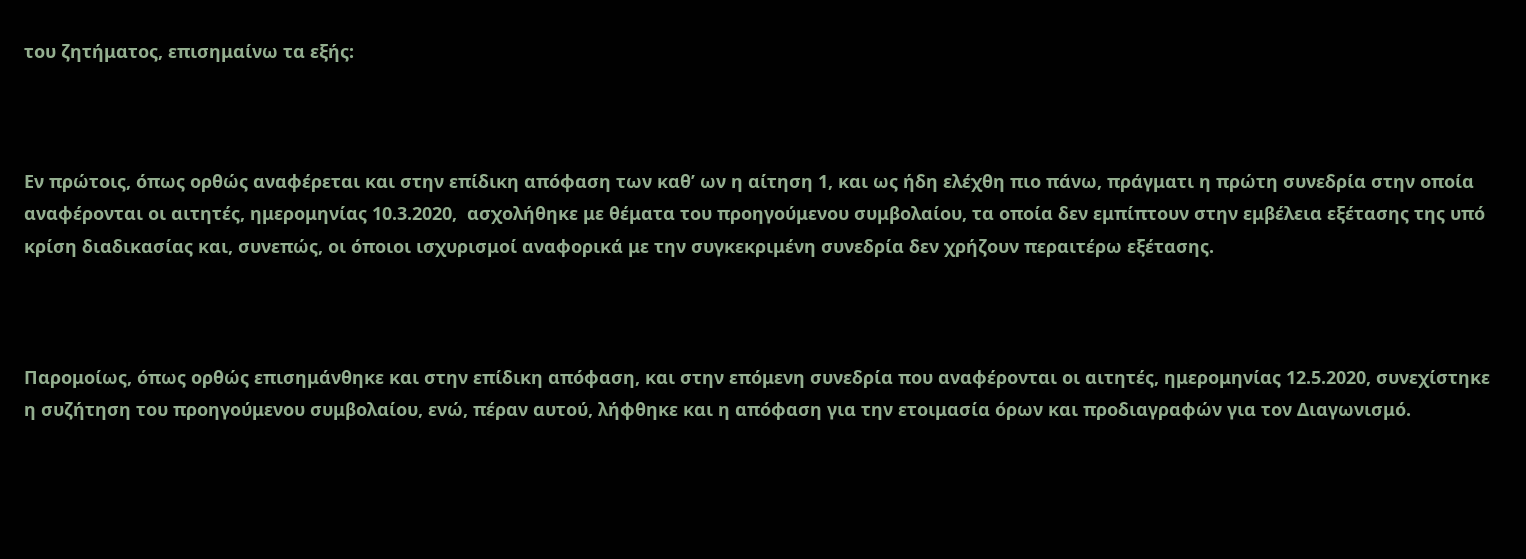του ζητήματος, επισημαίνω τα εξής:



Εν πρώτοις, όπως ορθώς αναφέρεται και στην επίδικη απόφαση των καθ’ ων η αίτηση 1, και ως ήδη ελέχθη πιο πάνω, πράγματι η πρώτη συνεδρία στην οποία αναφέρονται οι αιτητές, ημερομηνίας 10.3.2020,  ασχολήθηκε με θέματα του προηγούμενου συμβολαίου, τα οποία δεν εμπίπτουν στην εμβέλεια εξέτασης της υπό κρίση διαδικασίας και, συνεπώς, οι όποιοι ισχυρισμοί αναφορικά με την συγκεκριμένη συνεδρία δεν χρήζουν περαιτέρω εξέτασης.



Παρομοίως, όπως ορθώς επισημάνθηκε και στην επίδικη απόφαση, και στην επόμενη συνεδρία που αναφέρονται οι αιτητές, ημερομηνίας 12.5.2020, συνεχίστηκε η συζήτηση του προηγούμενου συμβολαίου, ενώ, πέραν αυτού, λήφθηκε και η απόφαση για την ετοιμασία όρων και προδιαγραφών για τον Διαγωνισμό.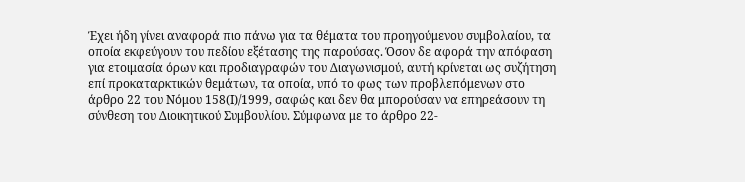Έχει ήδη γίνει αναφορά πιο πάνω για τα θέματα του προηγούμενου συμβολαίου, τα οποία εκφεύγουν του πεδίου εξέτασης της παρούσας. Όσον δε αφορά την απόφαση για ετοιμασία όρων και προδιαγραφών του Διαγωνισμού, αυτή κρίνεται ως συζήτηση επί προκαταρκτικών θεμάτων, τα οποία, υπό το φως των προβλεπόμενων στο άρθρο 22 του Νόμου 158(Ι)/1999, σαφώς και δεν θα μπορούσαν να επηρεάσουν τη σύνθεση του Διοικητικού Συμβουλίου. Σύμφωνα με το άρθρο 22-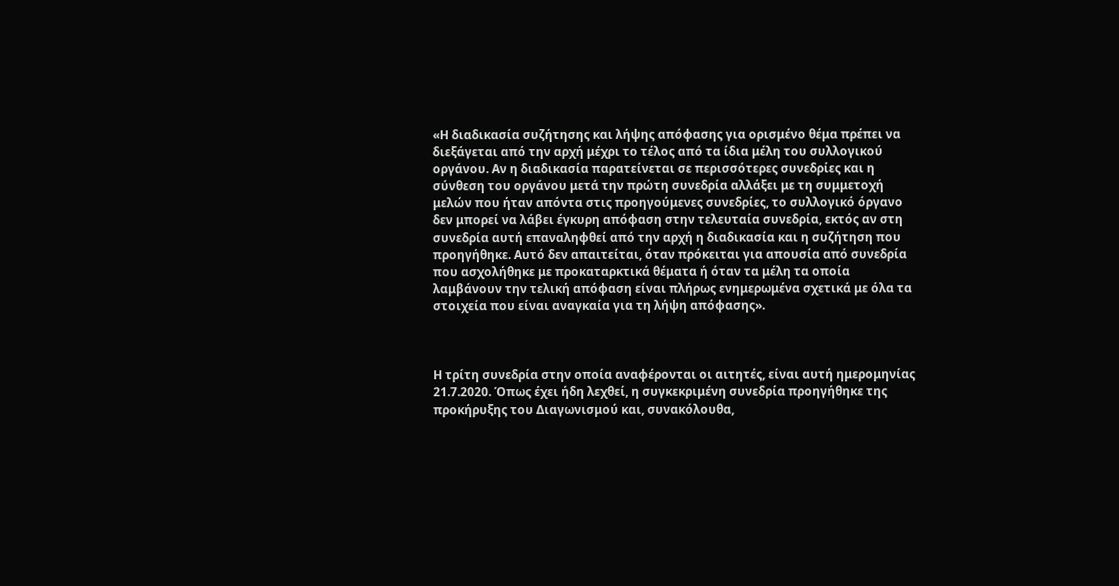«Η διαδικασία συζήτησης και λήψης απόφασης για ορισμένο θέμα πρέπει να διεξάγεται από την αρχή μέχρι το τέλος από τα ίδια μέλη του συλλογικού οργάνου. Αν η διαδικασία παρατείνεται σε περισσότερες συνεδρίες και η σύνθεση του οργάνου μετά την πρώτη συνεδρία αλλάξει με τη συμμετοχή μελών που ήταν απόντα στις προηγούμενες συνεδρίες, το συλλογικό όργανο δεν μπορεί να λάβει έγκυρη απόφαση στην τελευταία συνεδρία, εκτός αν στη συνεδρία αυτή επαναληφθεί από την αρχή η διαδικασία και η συζήτηση που προηγήθηκε. Αυτό δεν απαιτείται, όταν πρόκειται για απουσία από συνεδρία που ασχολήθηκε με προκαταρκτικά θέματα ή όταν τα μέλη τα οποία λαμβάνουν την τελική απόφαση είναι πλήρως ενημερωμένα σχετικά με όλα τα στοιχεία που είναι αναγκαία για τη λήψη απόφασης».



Η τρίτη συνεδρία στην οποία αναφέρονται οι αιτητές, είναι αυτή ημερομηνίας 21.7.2020. Όπως έχει ήδη λεχθεί, η συγκεκριμένη συνεδρία προηγήθηκε της προκήρυξης του Διαγωνισμού και, συνακόλουθα,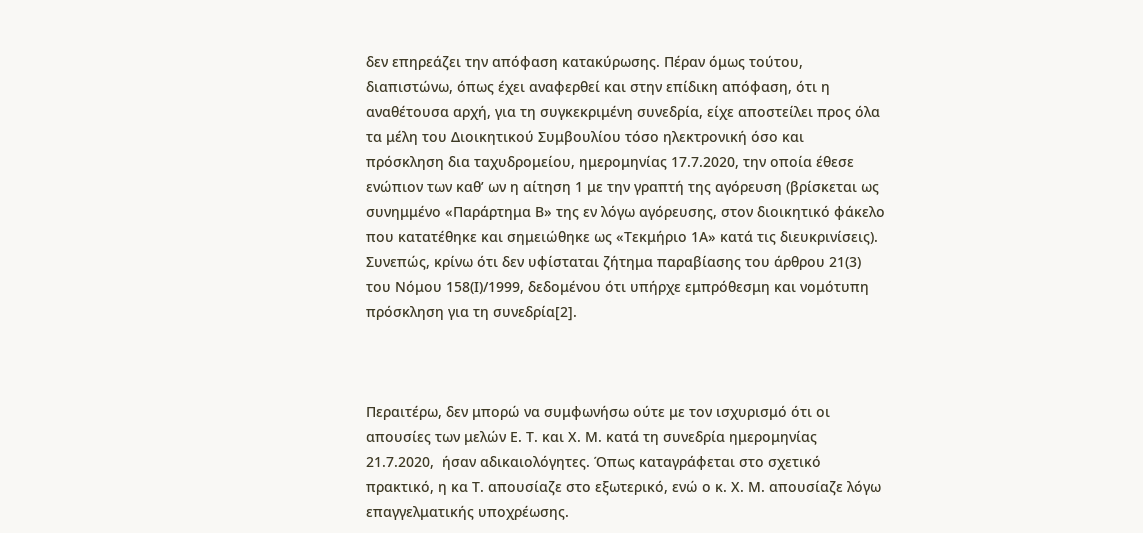δεν επηρεάζει την απόφαση κατακύρωσης. Πέραν όμως τούτου, διαπιστώνω, όπως έχει αναφερθεί και στην επίδικη απόφαση, ότι η αναθέτουσα αρχή, για τη συγκεκριμένη συνεδρία, είχε αποστείλει προς όλα τα μέλη του Διοικητικού Συμβουλίου τόσο ηλεκτρονική όσο και πρόσκληση δια ταχυδρομείου, ημερομηνίας 17.7.2020, την οποία έθεσε ενώπιον των καθ’ ων η αίτηση 1 με την γραπτή της αγόρευση (βρίσκεται ως συνημμένο «Παράρτημα Β» της εν λόγω αγόρευσης, στον διοικητικό φάκελο που κατατέθηκε και σημειώθηκε ως «Τεκμήριο 1Α» κατά τις διευκρινίσεις). Συνεπώς, κρίνω ότι δεν υφίσταται ζήτημα παραβίασης του άρθρου 21(3) του Νόμου 158(Ι)/1999, δεδομένου ότι υπήρχε εμπρόθεσμη και νομότυπη πρόσκληση για τη συνεδρία[2].



Περαιτέρω, δεν μπορώ να συμφωνήσω ούτε με τον ισχυρισμό ότι οι απουσίες των μελών Ε. Τ. και Χ. Μ. κατά τη συνεδρία ημερομηνίας 21.7.2020,  ήσαν αδικαιολόγητες. Όπως καταγράφεται στο σχετικό πρακτικό, η κα Τ. απουσίαζε στο εξωτερικό, ενώ ο κ. Χ. Μ. απουσίαζε λόγω επαγγελματικής υποχρέωσης.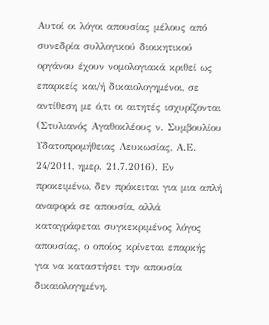Αυτοί οι λόγοι απουσίας μέλους από συνεδρία συλλογικού διοικητικού οργάνου έχουν νομολογιακά κριθεί ως επαρκείς και/ή δικαιολογημένοι, σε αντίθεση με ό,τι οι αιτητές ισχυρίζονται (Στυλιανός Αγαθοκλέους ν. Συμβουλίου Υδατοπρομήθειας Λευκωσίας, Α.Ε. 24/2011, ημερ. 21.7.2016). Εν προκειμένω, δεν πρόκειται για μια απλή αναφορά σε απουσία, αλλά καταγράφεται συγκεκριμένος λόγος απουσίας, ο οποίος κρίνεται επαρκής για να καταστήσει την απουσία δικαιολογημένη.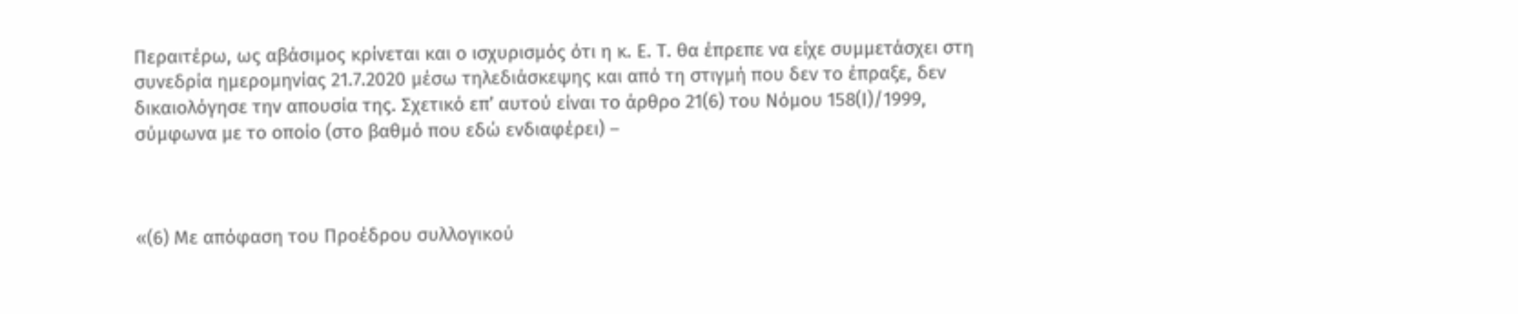Περαιτέρω, ως αβάσιμος κρίνεται και ο ισχυρισμός ότι η κ. Ε. Τ. θα έπρεπε να είχε συμμετάσχει στη συνεδρία ημερομηνίας 21.7.2020 μέσω τηλεδιάσκεψης και από τη στιγμή που δεν το έπραξε, δεν δικαιολόγησε την απουσία της. Σχετικό επ’ αυτού είναι το άρθρο 21(6) του Νόμου 158(Ι)/1999, σύμφωνα με το οποίο (στο βαθμό που εδώ ενδιαφέρει) –



«(6) Με απόφαση του Προέδρου συλλογικού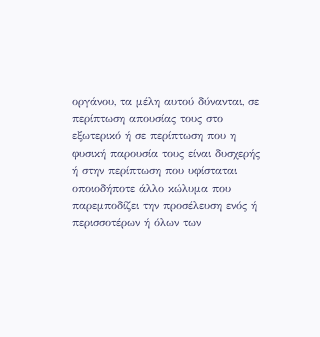οργάνου, τα μέλη αυτού δύνανται, σε περίπτωση απουσίας τους στο εξωτερικό ή σε περίπτωση που η φυσική παρουσία τους είναι δυσχερής ή στην περίπτωση που υφίσταται οποιοδήποτε άλλο κώλυμα που παρεμποδίζει την προσέλευση ενός ή περισσοτέρων ή όλων των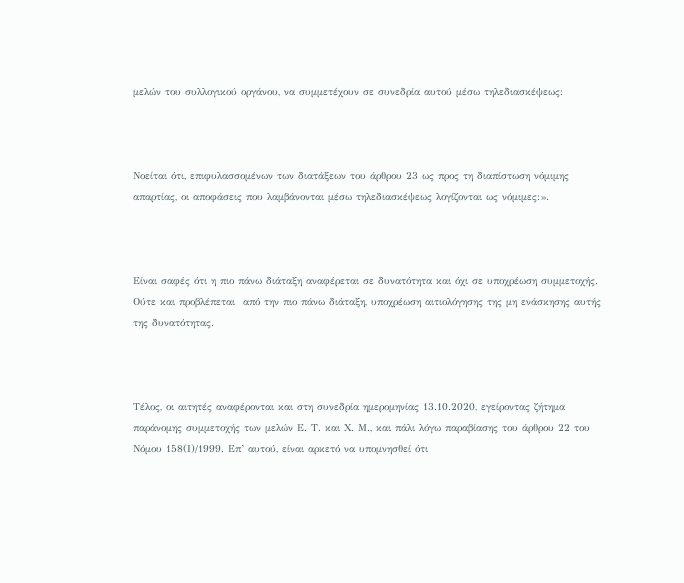μελών του συλλογικού οργάνου, να συμμετέχουν σε συνεδρία αυτού μέσω τηλεδιασκέψεως:



Νοείται ότι, επιφυλασσομένων των διατάξεων του άρθρου 23 ως προς τη διαπίστωση νόμιμης απαρτίας, οι αποφάσεις που λαμβάνονται μέσω τηλεδιασκέψεως λογίζονται ως νόμιμες:».



Είναι σαφές ότι η πιο πάνω διάταξη αναφέρεται σε δυνατότητα και όχι σε υποχρέωση συμμετοχής. Ούτε και προβλέπεται  από την πιο πάνω διάταξη, υποχρέωση αιτιολόγησης της μη ενάσκησης αυτής της δυνατότητας.



Τέλος, οι αιτητές αναφέρονται και στη συνεδρία ημερομηνίας 13.10.2020, εγείροντας ζήτημα παράνομης συμμετοχής των μελών Ε. Τ. και Χ. Μ., και πάλι λόγω παραβίασης του άρθρου 22 του Νόμου 158(Ι)/1999. Επ’ αυτού, είναι αρκετό να υπομνησθεί ότι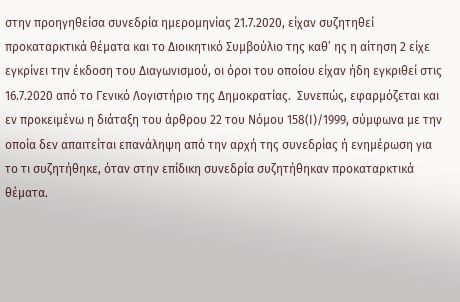στην προηγηθείσα συνεδρία ημερομηνίας 21.7.2020, είχαν συζητηθεί προκαταρκτικά θέματα και το Διοικητικό Συμβούλιο της καθ’ ης η αίτηση 2 είχε εγκρίνει την έκδοση του Διαγωνισμού, οι όροι του οποίου είχαν ήδη εγκριθεί στις 16.7.2020 από το Γενικό Λογιστήριο της Δημοκρατίας.  Συνεπώς, εφαρμόζεται και εν προκειμένω η διάταξη του άρθρου 22 του Νόμου 158(Ι)/1999, σύμφωνα με την οποία δεν απαιτείται επανάληψη από την αρχή της συνεδρίας ή ενημέρωση για το τι συζητήθηκε, όταν στην επίδικη συνεδρία συζητήθηκαν προκαταρκτικά θέματα.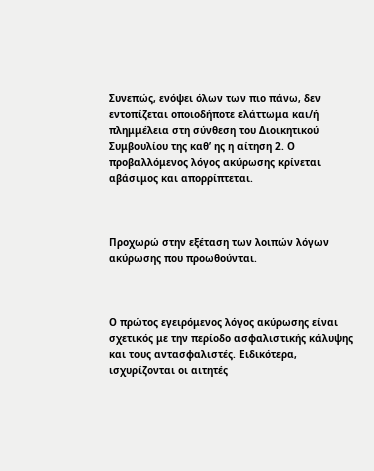Συνεπώς, ενόψει όλων των πιο πάνω, δεν εντοπίζεται οποιοδήποτε ελάττωμα και/ή πλημμέλεια στη σύνθεση του Διοικητικού Συμβουλίου της καθ’ ης η αίτηση 2. Ο προβαλλόμενος λόγος ακύρωσης κρίνεται αβάσιμος και απορρίπτεται.



Προχωρώ στην εξέταση των λοιπών λόγων ακύρωσης που προωθούνται.



Ο πρώτος εγειρόμενος λόγος ακύρωσης είναι σχετικός με την περίοδο ασφαλιστικής κάλυψης και τους αντασφαλιστές. Ειδικότερα, ισχυρίζονται οι αιτητές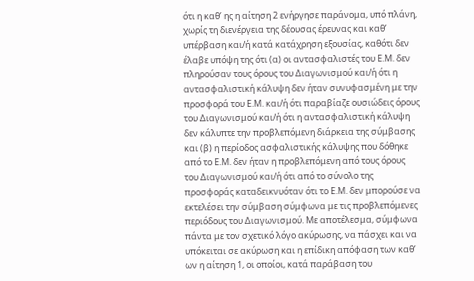ότι η καθ’ ης η αίτηση 2 ενήργησε παράνομα, υπό πλάνη, χωρίς τη διενέργεια της δέουσας έρευνας και καθ’ υπέρβαση και/ή κατά κατάχρηση εξουσίας, καθότι δεν έλαβε υπόψη της ότι (α) οι αντασφαλιστές του Ε.Μ. δεν πληρούσαν τους όρους του Διαγωνισμού και/ή ότι η αντασφαλιστική κάλυψη δεν ήταν συνυφασμένη με την προσφορά του Ε.Μ. και/ή ότι παραβίαζε ουσιώδεις όρους του Διαγωνισμού και/ή ότι η αντασφαλιστική κάλυψη δεν κάλυπτε την προβλεπόμενη διάρκεια της σύμβασης και (β) η περίοδος ασφαλιστικής κάλυψης που δόθηκε από το Ε.Μ. δεν ήταν η προβλεπόμενη από τους όρους του Διαγωνισμού και/ή ότι από το σύνολο της προσφοράς καταδεικνυόταν ότι το Ε.Μ. δεν μπορούσε να εκτελέσει την σύμβαση σύμφωνα με τις προβλεπόμενες περιόδους του Διαγωνισμού. Με αποτέλεσμα, σύμφωνα πάντα με τον σχετικό λόγο ακύρωσης, να πάσχει και να υπόκειται σε ακύρωση και η επίδικη απόφαση των καθ’ ων η αίτηση 1, οι οποίοι, κατά παράβαση του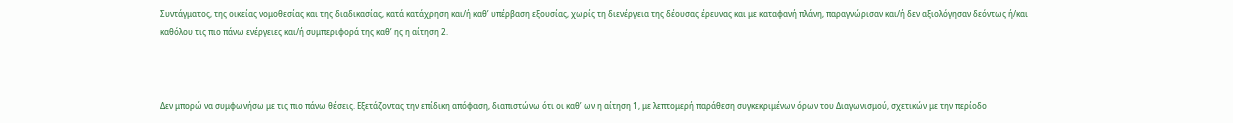Συντάγματος, της οικείας νομοθεσίας και της διαδικασίας, κατά κατάχρηση και/ή καθ’ υπέρβαση εξουσίας, χωρίς τη διενέργεια της δέουσας έρευνας και με καταφανή πλάνη, παραγνώρισαν και/ή δεν αξιολόγησαν δεόντως ή/και καθόλου τις πιο πάνω ενέργειες και/ή συμπεριφορά της καθ’ ης η αίτηση 2.



Δεν μπορώ να συμφωνήσω με τις πιο πάνω θέσεις. Εξετάζοντας την επίδικη απόφαση, διαπιστώνω ότι οι καθ’ ων η αίτηση 1, με λεπτομερή παράθεση συγκεκριμένων όρων του Διαγωνισμού, σχετικών με την περίοδο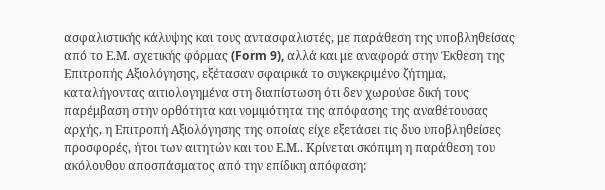ασφαλιστικής κάλυψης και τους αντασφαλιστές, με παράθεση της υποβληθείσας από το Ε.Μ. σχετικής φόρμας (Form 9), αλλά και με αναφορά στην Έκθεση της Επιτροπής Αξιολόγησης, εξέτασαν σφαιρικά το συγκεκριμένο ζήτημα, καταλήγοντας αιτιολογημένα στη διαπίστωση ότι δεν χωρούσε δική τους παρέμβαση στην ορθότητα και νομιμότητα της απόφασης της αναθέτουσας αρχής, η Επιτροπή Αξιολόγησης της οποίας είχε εξετάσει τις δυο υποβληθείσες προσφορές, ήτοι των αιτητών και του Ε.Μ.. Κρίνεται σκόπιμη η παράθεση του ακόλουθου αποσπάσματος από την επίδικη απόφαση: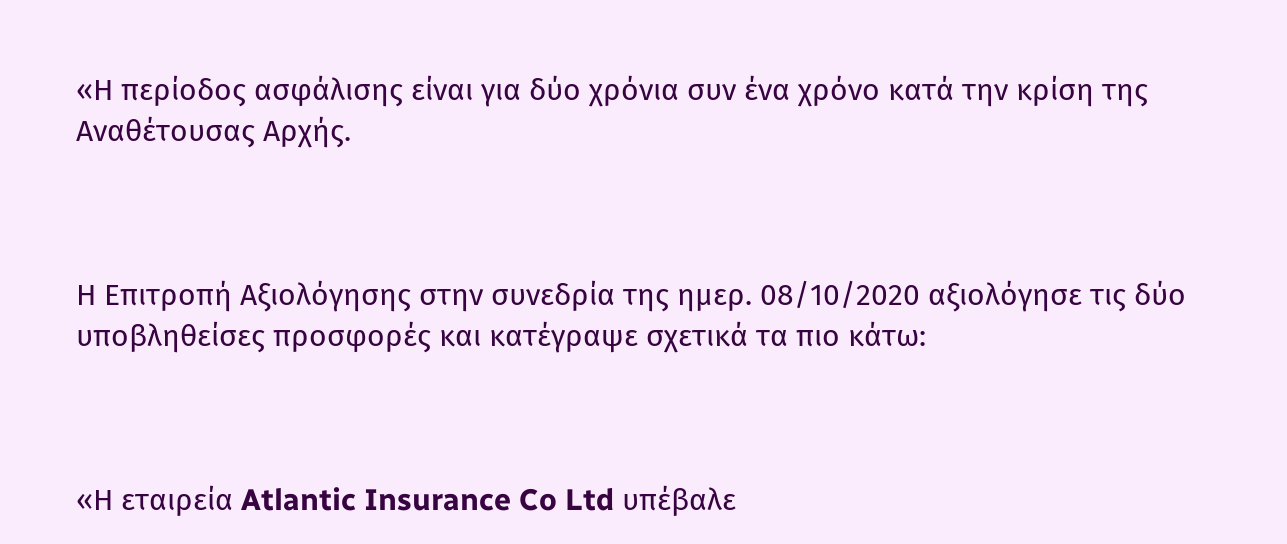«Η περίοδος ασφάλισης είναι για δύο χρόνια συν ένα χρόνο κατά την κρίση της Αναθέτουσας Αρχής.



Η Επιτροπή Αξιολόγησης στην συνεδρία της ημερ. 08/10/2020 αξιολόγησε τις δύο υποβληθείσες προσφορές και κατέγραψε σχετικά τα πιο κάτω:



«Η εταιρεία Atlantic Insurance Co Ltd υπέβαλε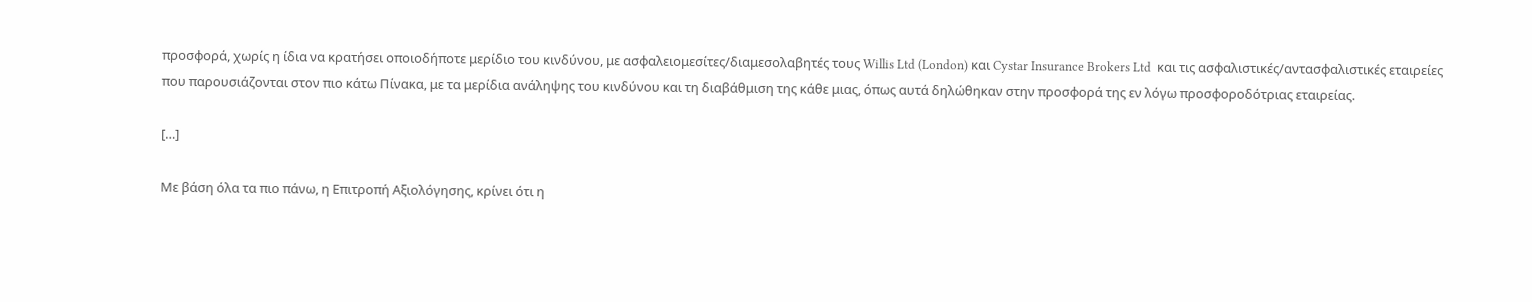προσφορά, χωρίς η ίδια να κρατήσει οποιοδήποτε μερίδιο του κινδύνου, με ασφαλειομεσίτες/διαμεσολαβητές τους Willis Ltd (London) και Cystar Insurance Brokers Ltd  και τις ασφαλιστικές/αντασφαλιστικές εταιρείες που παρουσιάζονται στον πιο κάτω Πίνακα, με τα μερίδια ανάληψης του κινδύνου και τη διαβάθμιση της κάθε μιας, όπως αυτά δηλώθηκαν στην προσφορά της εν λόγω προσφοροδότριας εταιρείας.

[…]

Με βάση όλα τα πιο πάνω, η Επιτροπή Αξιολόγησης, κρίνει ότι η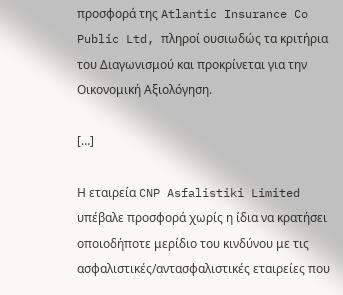προσφορά της Atlantic Insurance Co Public Ltd, πληροί ουσιωδώς τα κριτήρια του Διαγωνισμού και προκρίνεται για την Οικονομική Αξιολόγηση.

[…]

Η εταιρεία CNP Asfalistiki Limited υπέβαλε προσφορά χωρίς η ίδια να κρατήσει οποιοδήποτε μερίδιο του κινδύνου με τις ασφαλιστικές/αντασφαλιστικές εταιρείες που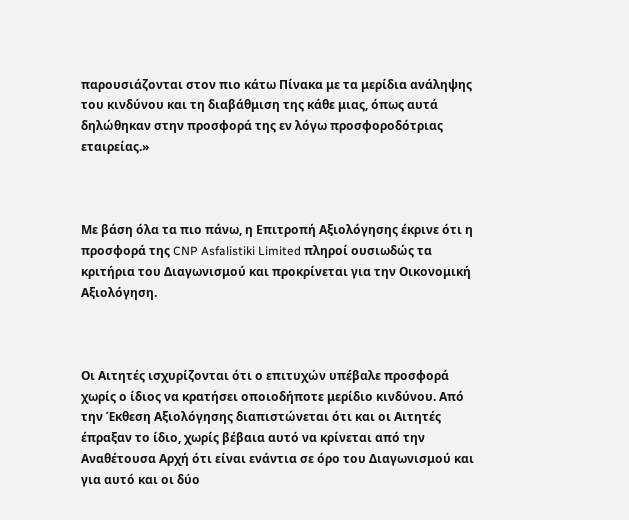παρουσιάζονται στον πιο κάτω Πίνακα με τα μερίδια ανάληψης του κινδύνου και τη διαβάθμιση της κάθε μιας, όπως αυτά δηλώθηκαν στην προσφορά της εν λόγω προσφοροδότριας εταιρείας.»



Με βάση όλα τα πιο πάνω, η Επιτροπή Αξιολόγησης έκρινε ότι η προσφορά της CNP Asfalistiki Limited πληροί ουσιωδώς τα κριτήρια του Διαγωνισμού και προκρίνεται για την Οικονομική Αξιολόγηση.



Οι Αιτητές ισχυρίζονται ότι ο επιτυχών υπέβαλε προσφορά χωρίς ο ίδιος να κρατήσει οποιοδήποτε μερίδιο κινδύνου. Από την Έκθεση Αξιολόγησης διαπιστώνεται ότι και οι Αιτητές έπραξαν το ίδιο, χωρίς βέβαια αυτό να κρίνεται από την Αναθέτουσα Αρχή ότι είναι ενάντια σε όρο του Διαγωνισμού και για αυτό και οι δύο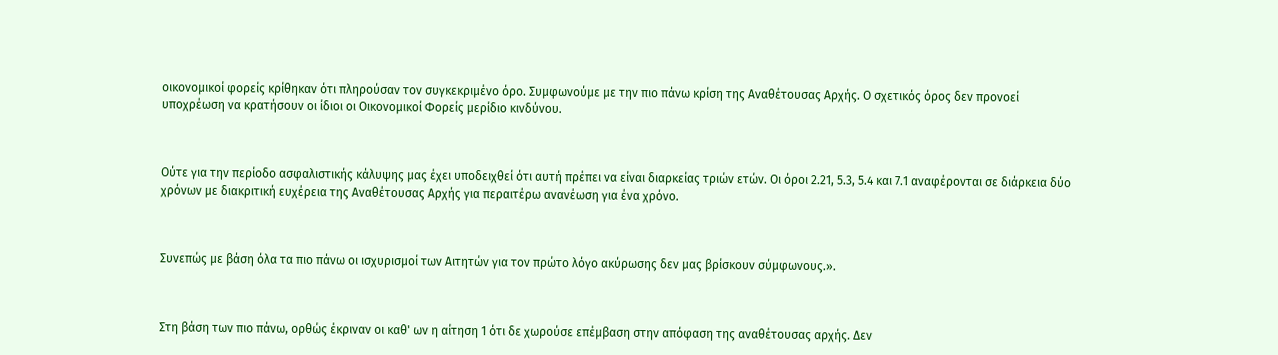οικονομικοί φορείς κρίθηκαν ότι πληρούσαν τον συγκεκριμένο όρο. Συμφωνούμε με την πιο πάνω κρίση της Αναθέτουσας Αρχής. Ο σχετικός όρος δεν προνοεί υποχρέωση να κρατήσουν οι ίδιοι οι Οικονομικοί Φορείς μερίδιο κινδύνου.



Ούτε για την περίοδο ασφαλιστικής κάλυψης μας έχει υποδειχθεί ότι αυτή πρέπει να είναι διαρκείας τριών ετών. Οι όροι 2.21, 5.3, 5.4 και 7.1 αναφέρονται σε διάρκεια δύο χρόνων με διακριτική ευχέρεια της Αναθέτουσας Αρχής για περαιτέρω ανανέωση για ένα χρόνο.



Συνεπώς με βάση όλα τα πιο πάνω οι ισχυρισμοί των Αιτητών για τον πρώτο λόγο ακύρωσης δεν μας βρίσκουν σύμφωνους.».



Στη βάση των πιο πάνω, ορθώς έκριναν οι καθ' ων η αίτηση 1 ότι δε χωρούσε επέμβαση στην απόφαση της αναθέτουσας αρχής. Δεν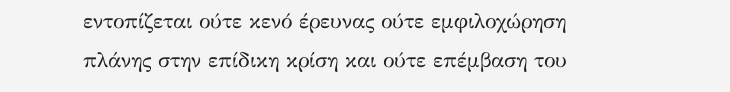εντοπίζεται ούτε κενό έρευνας ούτε εμφιλοχώρηση πλάνης στην επίδικη κρίση και ούτε επέμβαση του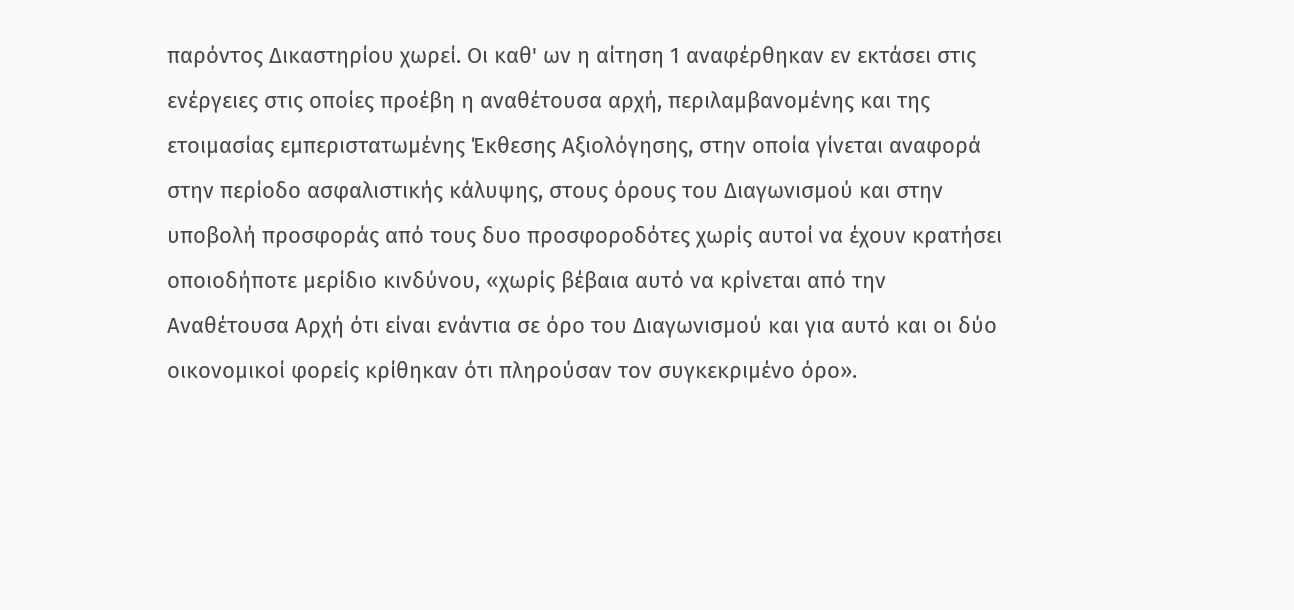παρόντος Δικαστηρίου χωρεί. Οι καθ' ων η αίτηση 1 αναφέρθηκαν εν εκτάσει στις ενέργειες στις οποίες προέβη η αναθέτουσα αρχή, περιλαμβανομένης και της ετοιμασίας εμπεριστατωμένης Έκθεσης Αξιολόγησης, στην οποία γίνεται αναφορά στην περίοδο ασφαλιστικής κάλυψης, στους όρους του Διαγωνισμού και στην υποβολή προσφοράς από τους δυο προσφοροδότες χωρίς αυτοί να έχουν κρατήσει οποιοδήποτε μερίδιο κινδύνου, «χωρίς βέβαια αυτό να κρίνεται από την Αναθέτουσα Αρχή ότι είναι ενάντια σε όρο του Διαγωνισμού και για αυτό και οι δύο οικονομικοί φορείς κρίθηκαν ότι πληρούσαν τον συγκεκριμένο όρο».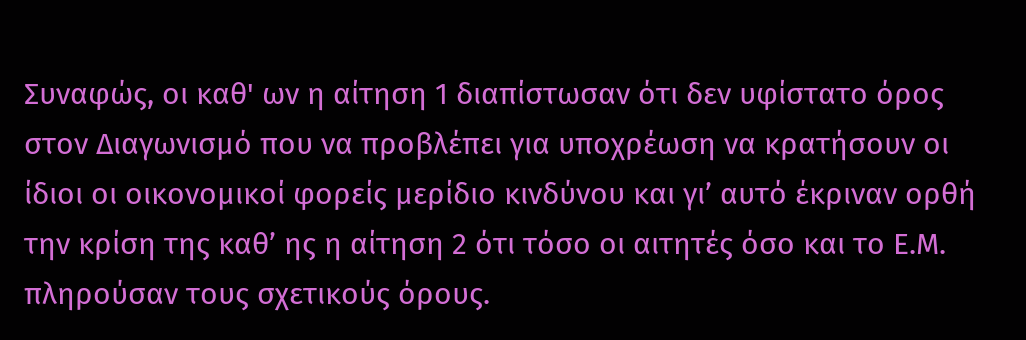Συναφώς, οι καθ' ων η αίτηση 1 διαπίστωσαν ότι δεν υφίστατο όρος στον Διαγωνισμό που να προβλέπει για υποχρέωση να κρατήσουν οι ίδιοι οι οικονομικοί φορείς μερίδιο κινδύνου και γι’ αυτό έκριναν ορθή την κρίση της καθ’ ης η αίτηση 2 ότι τόσο οι αιτητές όσο και το Ε.Μ. πληρούσαν τους σχετικούς όρους.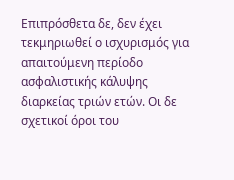Επιπρόσθετα δε, δεν έχει τεκμηριωθεί ο ισχυρισμός για απαιτούμενη περίοδο ασφαλιστικής κάλυψης διαρκείας τριών ετών. Οι δε σχετικοί όροι του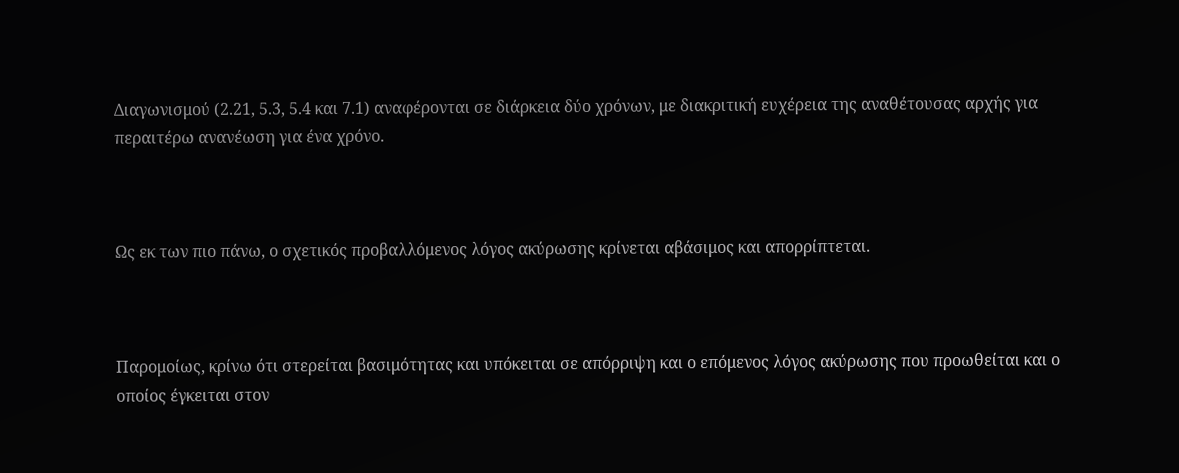Διαγωνισμού (2.21, 5.3, 5.4 και 7.1) αναφέρονται σε διάρκεια δύο χρόνων, με διακριτική ευχέρεια της αναθέτουσας αρχής για περαιτέρω ανανέωση για ένα χρόνο.



Ως εκ των πιο πάνω, ο σχετικός προβαλλόμενος λόγος ακύρωσης κρίνεται αβάσιμος και απορρίπτεται.



Παρομοίως, κρίνω ότι στερείται βασιμότητας και υπόκειται σε απόρριψη και ο επόμενος λόγος ακύρωσης που προωθείται και ο οποίος έγκειται στον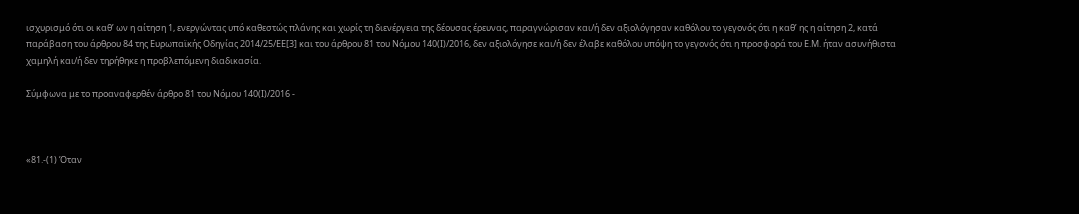ισχυρισμό ότι οι καθ’ ων η αίτηση 1, ενεργώντας υπό καθεστώς πλάνης και χωρίς τη διενέργεια της δέουσας έρευνας, παραγνώρισαν και/ή δεν αξιολόγησαν καθόλου το γεγονός ότι η καθ’ ης η αίτηση 2, κατά παράβαση του άρθρου 84 της Ευρωπαϊκής Οδηγίας 2014/25/ΕΕ[3] και του άρθρου 81 του Νόμου 140(Ι)/2016, δεν αξιολόγησε και/ή δεν έλαβε καθόλου υπόψη το γεγονός ότι η προσφορά του Ε.Μ. ήταν ασυνήθιστα χαμηλή και/ή δεν τηρήθηκε η προβλεπόμενη διαδικασία.

Σύμφωνα με το προαναφερθέν άρθρο 81 του Νόμου 140(Ι)/2016 -



«81.-(1) Όταν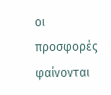οι προσφορές φαίνονται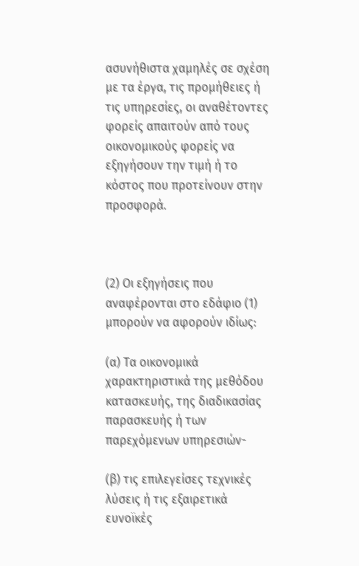ασυνήθιστα χαμηλές σε σχέση με τα έργα, τις προμήθειες ή τις υπηρεσίες, οι αναθέτοντες φορείς απαιτούν από τους οικονομικούς φορείς να εξηγήσουν την τιμή ή το κόστος που προτείνουν στην προσφορά.



(2) Οι εξηγήσεις που αναφέρονται στο εδάφιο (1) μπορούν να αφορούν ιδίως:

(α) Τα οικονομικά χαρακτηριστικά της μεθόδου κατασκευής, της διαδικασίας παρασκευής ή των παρεχόμενων υπηρεσιών-

(β) τις επιλεγείσες τεχνικές λύσεις ή τις εξαιρετικά ευνοϊκές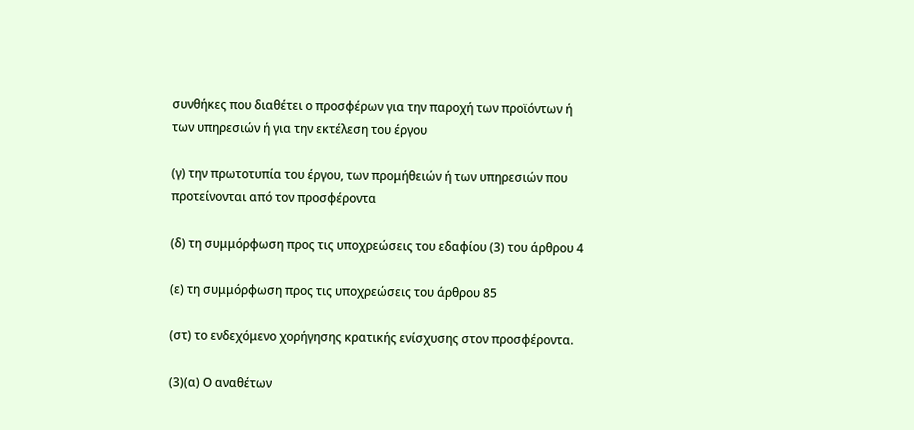συνθήκες που διαθέτει ο προσφέρων για την παροχή των προϊόντων ή των υπηρεσιών ή για την εκτέλεση του έργου

(γ) την πρωτοτυπία του έργου, των προμήθειών ή των υπηρεσιών που προτείνονται από τον προσφέροντα

(δ) τη συμμόρφωση προς τις υποχρεώσεις του εδαφίου (3) του άρθρου 4

(ε) τη συμμόρφωση προς τις υποχρεώσεις του άρθρου 85

(στ) το ενδεχόμενο χορήγησης κρατικής ενίσχυσης στον προσφέροντα.

(3)(α) Ο αναθέτων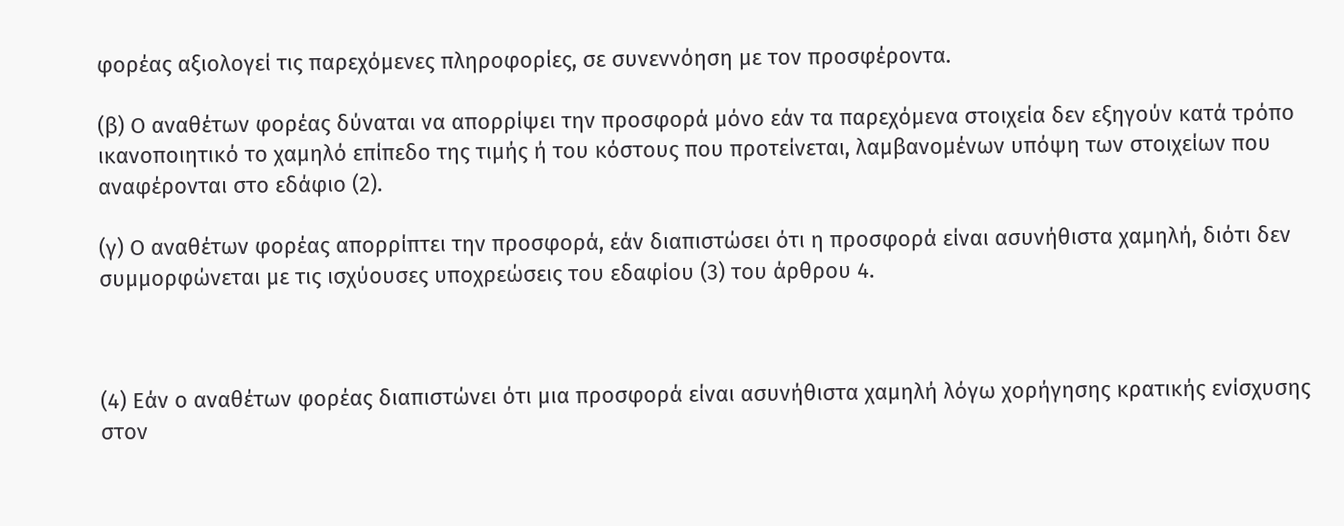φορέας αξιολογεί τις παρεχόμενες πληροφορίες, σε συνεννόηση με τον προσφέροντα.

(β) Ο αναθέτων φορέας δύναται να απορρίψει την προσφορά μόνο εάν τα παρεχόμενα στοιχεία δεν εξηγούν κατά τρόπο ικανοποιητικό το χαμηλό επίπεδο της τιμής ή του κόστους που προτείνεται, λαμβανομένων υπόψη των στοιχείων που αναφέρονται στο εδάφιο (2).

(γ) Ο αναθέτων φορέας απορρίπτει την προσφορά, εάν διαπιστώσει ότι η προσφορά είναι ασυνήθιστα χαμηλή, διότι δεν συμμορφώνεται με τις ισχύουσες υποχρεώσεις του εδαφίου (3) του άρθρου 4.



(4) Εάν ο αναθέτων φορέας διαπιστώνει ότι μια προσφορά είναι ασυνήθιστα χαμηλή λόγω χορήγησης κρατικής ενίσχυσης στον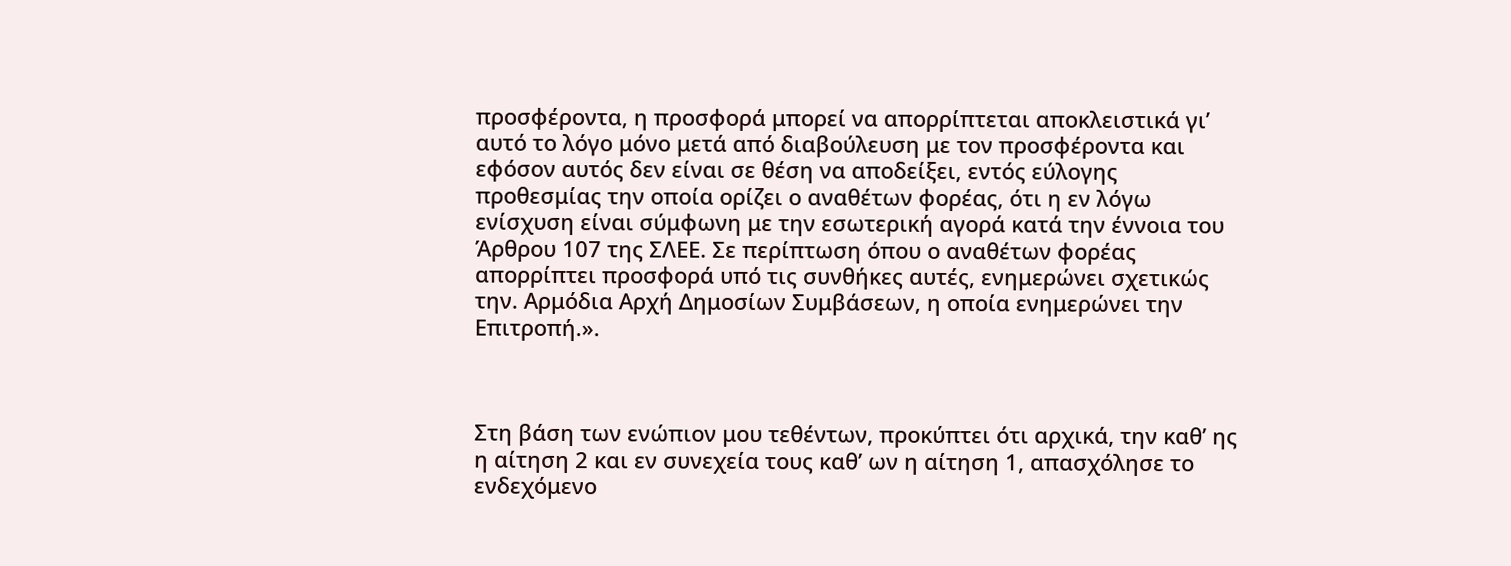προσφέροντα, η προσφορά μπορεί να απορρίπτεται αποκλειστικά γι’ αυτό το λόγο μόνο μετά από διαβούλευση με τον προσφέροντα και εφόσον αυτός δεν είναι σε θέση να αποδείξει, εντός εύλογης προθεσμίας την οποία ορίζει ο αναθέτων φορέας, ότι η εν λόγω ενίσχυση είναι σύμφωνη με την εσωτερική αγορά κατά την έννοια του Άρθρου 107 της ΣΛΕΕ. Σε περίπτωση όπου ο αναθέτων φορέας απορρίπτει προσφορά υπό τις συνθήκες αυτές, ενημερώνει σχετικώς την. Αρμόδια Αρχή Δημοσίων Συμβάσεων, η οποία ενημερώνει την Επιτροπή.».



Στη βάση των ενώπιον μου τεθέντων, προκύπτει ότι αρχικά, την καθ’ ης η αίτηση 2 και εν συνεχεία τους καθ’ ων η αίτηση 1, απασχόλησε το ενδεχόμενο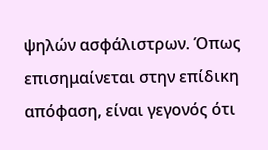ψηλών ασφάλιστρων. Όπως επισημαίνεται στην επίδικη απόφαση, είναι γεγονός ότι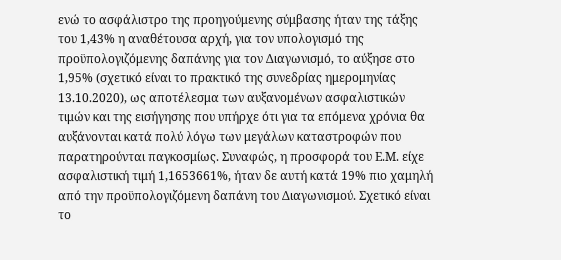ενώ το ασφάλιστρο της προηγούμενης σύμβασης ήταν της τάξης του 1,43% η αναθέτουσα αρχή, για τον υπολογισμό της προϋπολογιζόμενης δαπάνης για τον Διαγωνισμό, το αύξησε στο 1,95% (σχετικό είναι το πρακτικό της συνεδρίας ημερομηνίας 13.10.2020), ως αποτέλεσμα των αυξανομένων ασφαλιστικών τιμών και της εισήγησης που υπήρχε ότι για τα επόμενα χρόνια θα αυξάνονται κατά πολύ λόγω των μεγάλων καταστροφών που παρατηρούνται παγκοσμίως. Συναφώς, η προσφορά του Ε.Μ. είχε ασφαλιστική τιμή 1,1653661%, ήταν δε αυτή κατά 19% πιο χαμηλή από την προϋπολογιζόμενη δαπάνη του Διαγωνισμού. Σχετικό είναι το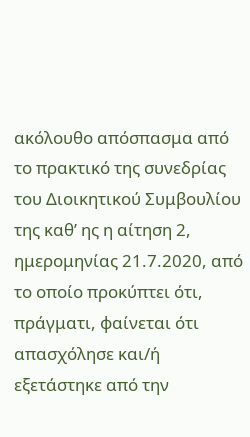ακόλουθο απόσπασμα από το πρακτικό της συνεδρίας του Διοικητικού Συμβουλίου της καθ’ ης η αίτηση 2, ημερομηνίας 21.7.2020, από το οποίο προκύπτει ότι, πράγματι, φαίνεται ότι απασχόλησε και/ή εξετάστηκε από την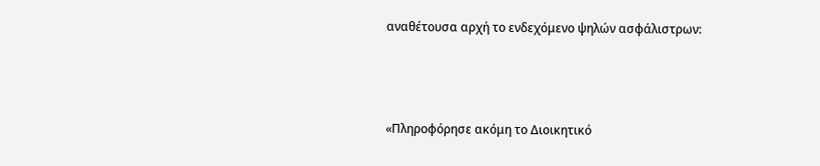αναθέτουσα αρχή το ενδεχόμενο ψηλών ασφάλιστρων:



«Πληροφόρησε ακόμη το Διοικητικό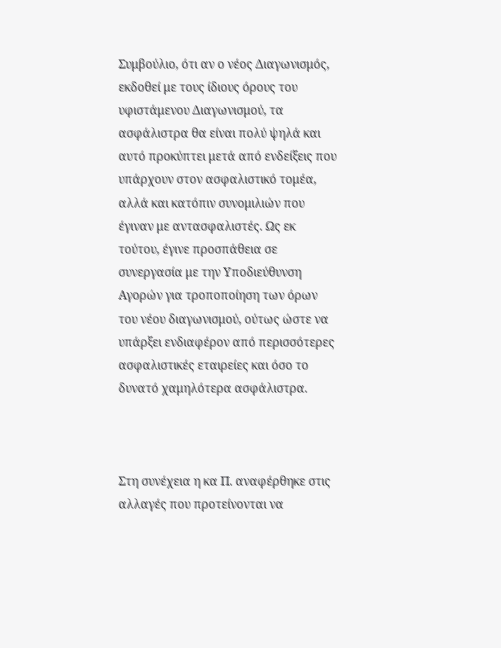Συμβούλιο, ότι αν ο νέος Διαγωνισμός, εκδοθεί με τους ίδιους όρους του υφιστάμενου Διαγωνισμού, τα ασφάλιστρα θα είναι πολύ ψηλά και αυτό προκύπτει μετά από ενδείξεις που υπάρχουν στον ασφαλιστικό τομέα, αλλά και κατόπιν συνομιλιών που έγιναν με αντασφαλιστές. Ως εκ τούτου, έγινε προσπάθεια σε συνεργασία με την Υποδιεύθυνση Αγορών για τροποποίηση των όρων του νέου διαγωνισμού, ούτως ώστε να υπάρξει ενδιαφέρον από περισσότερες ασφαλιστικές εταιρείες και όσο το δυνατό χαμηλότερα ασφάλιστρα.



Στη συνέχεια η κα Π. αναφέρθηκε στις αλλαγές που προτείνονται να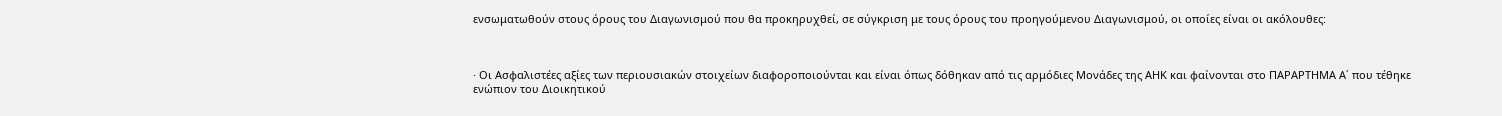ενσωματωθούν στους όρους του Διαγωνισμού που θα προκηρυχθεί, σε σύγκριση με τους όρους του προηγούμενου Διαγωνισμού, οι οποίες είναι οι ακόλουθες:



· Οι Ασφαλιστέες αξίες των περιουσιακών στοιχείων διαφοροποιούνται και είναι όπως δόθηκαν από τις αρμόδιες Μονάδες της ΑΗΚ και φαίνονται στο ΠΑΡΑΡΤΗΜΑ Α΄ που τέθηκε ενώπιον του Διοικητικού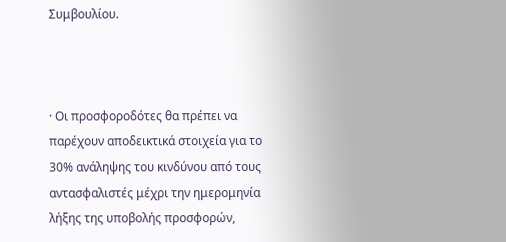Συμβουλίου.



· Οι προσφοροδότες θα πρέπει να παρέχουν αποδεικτικά στοιχεία για το 30% ανάληψης του κινδύνου από τους αντασφαλιστές μέχρι την ημερομηνία λήξης της υποβολής προσφορών,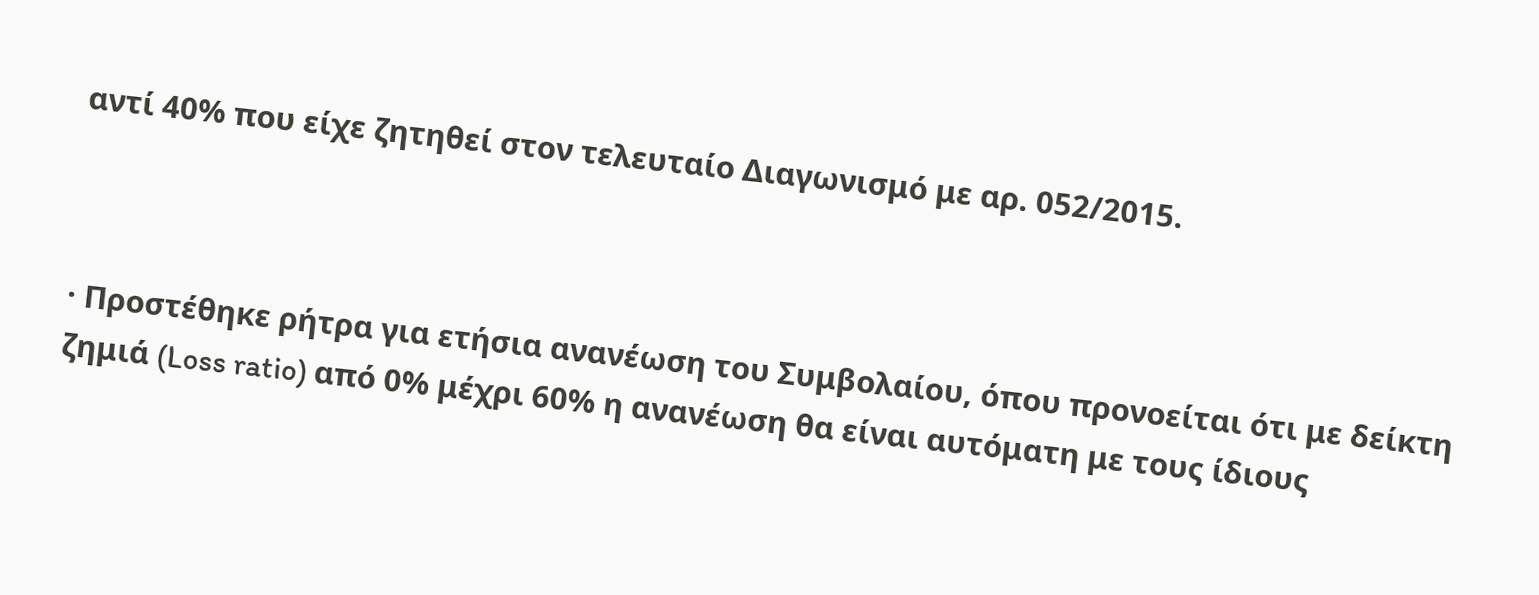αντί 40% που είχε ζητηθεί στον τελευταίο Διαγωνισμό με αρ. 052/2015.



· Προστέθηκε ρήτρα για ετήσια ανανέωση του Συμβολαίου, όπου προνοείται ότι με δείκτη ζημιά (Loss ratio) από 0% μέχρι 60% η ανανέωση θα είναι αυτόματη με τους ίδιους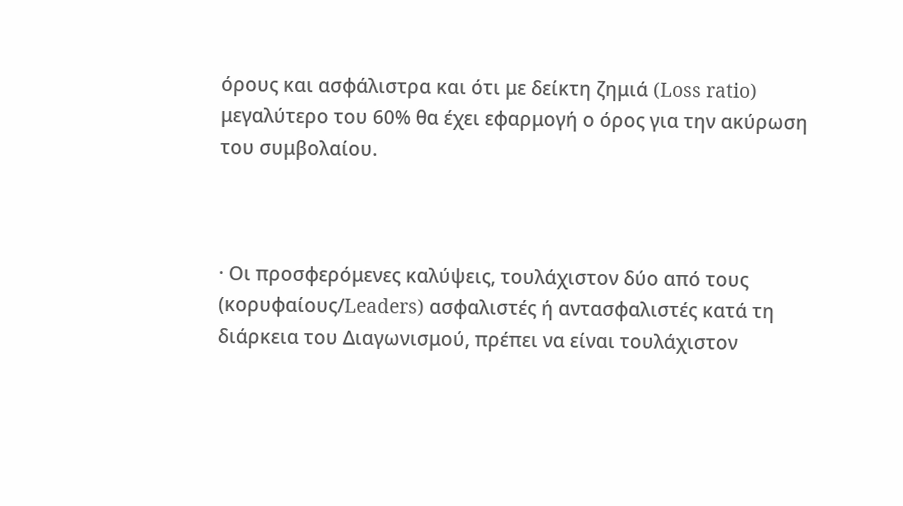όρους και ασφάλιστρα και ότι με δείκτη ζημιά (Loss ratio) μεγαλύτερο του 60% θα έχει εφαρμογή ο όρος για την ακύρωση του συμβολαίου.



· Οι προσφερόμενες καλύψεις, τουλάχιστον δύο από τους (κορυφαίους/Leaders) ασφαλιστές ή αντασφαλιστές κατά τη διάρκεια του Διαγωνισμού, πρέπει να είναι τουλάχιστον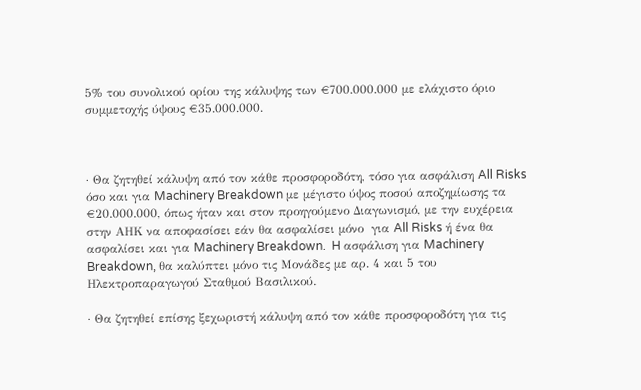5% του συνολικού ορίου της κάλυψης των €700.000.000 με ελάχιστο όριο συμμετοχής ύψους €35.000.000.



· Θα ζητηθεί κάλυψη από τον κάθε προσφοροδότη, τόσο για ασφάλιση All Risks όσο και για Machinery Breakdown με μέγιστο ύψος ποσού αποζημίωσης τα €20.000.000, όπως ήταν και στον προηγούμενο Διαγωνισμό, με την ευχέρεια στην ΑΗΚ να αποφασίσει εάν θα ασφαλίσει μόνο  για All Risks ή ένα θα ασφαλίσει και για Machinery Breakdown.  H ασφάλιση για Machinery Breakdown, θα καλύπτει μόνο τις Μονάδες με αρ. 4 και 5 του Ηλεκτροπαραγωγού Σταθμού Βασιλικού.

· Θα ζητηθεί επίσης ξεχωριστή κάλυψη από τον κάθε προσφοροδότη για τις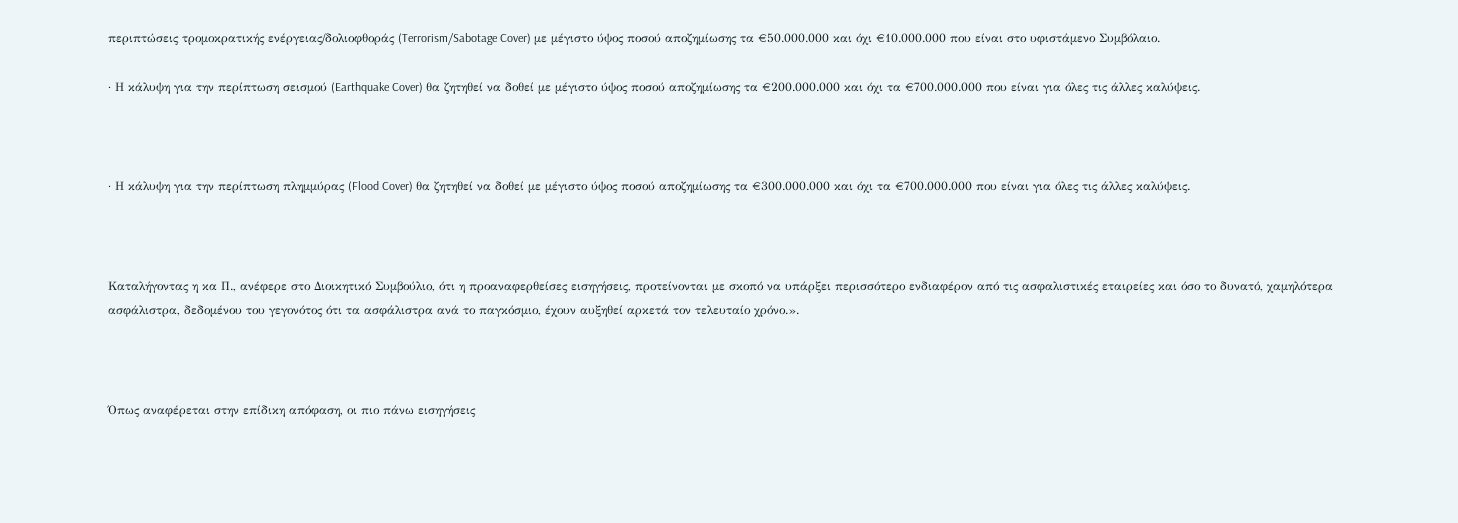περιπτώσεις τρομοκρατικής ενέργειας/δολιοφθοράς (Terrorism/Sabotage Cover) με μέγιστο ύψος ποσού αποζημίωσης τα €50.000.000 και όχι €10.000.000 που είναι στο υφιστάμενο Συμβόλαιο.

· Η κάλυψη για την περίπτωση σεισμού (Earthquake Cover) θα ζητηθεί να δοθεί με μέγιστο ύψος ποσού αποζημίωσης τα €200.000.000 και όχι τα €700.000.000 που είναι για όλες τις άλλες καλύψεις.



· Η κάλυψη για την περίπτωση πλημμύρας (Flood Cover) θα ζητηθεί να δοθεί με μέγιστο ύψος ποσού αποζημίωσης τα €300.000.000 και όχι τα €700.000.000 που είναι για όλες τις άλλες καλύψεις.



Καταλήγοντας η κα Π., ανέφερε στο Διοικητικό Συμβούλιο, ότι η προαναφερθείσες εισηγήσεις, προτείνονται με σκοπό να υπάρξει περισσότερο ενδιαφέρον από τις ασφαλιστικές εταιρείες και όσο το δυνατό, χαμηλότερα ασφάλιστρα, δεδομένου του γεγονότος ότι τα ασφάλιστρα ανά το παγκόσμιο, έχουν αυξηθεί αρκετά τον τελευταίο χρόνο.».



Όπως αναφέρεται στην επίδικη απόφαση, οι πιο πάνω εισηγήσεις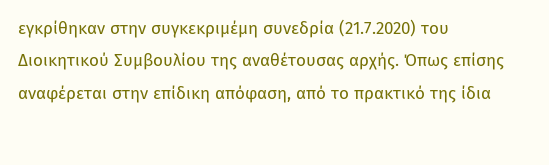εγκρίθηκαν στην συγκεκριμέμη συνεδρία (21.7.2020) του Διοικητικού Συμβουλίου της αναθέτουσας αρχής. Όπως επίσης αναφέρεται στην επίδικη απόφαση, από το πρακτικό της ίδια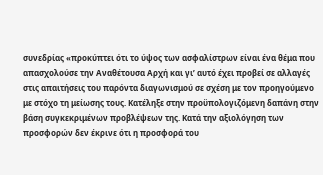συνεδρίας «προκύπτει ότι το ύψος των ασφαλίστρων είναι ένα θέμα που απασχολούσε την Αναθέτουσα Αρχή και γι’ αυτό έχει προβεί σε αλλαγές στις απαιτήσεις του παρόντα διαγωνισμού σε σχέση με τον προηγούμενο με στόχο τη μείωσης τους. Κατέληξε στην προϋπολογιζόμενη δαπάνη στην βάση συγκεκριμένων προβλέψεων της. Κατά την αξιολόγηση των προσφορών δεν έκρινε ότι η προσφορά του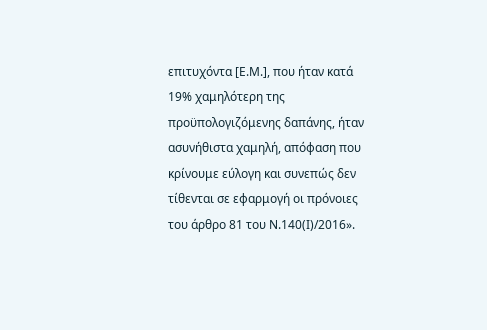επιτυχόντα [Ε.Μ.], που ήταν κατά 19% χαμηλότερη της προϋπολογιζόμενης δαπάνης, ήταν ασυνήθιστα χαμηλή, απόφαση που κρίνουμε εύλογη και συνεπώς δεν τίθενται σε εφαρμογή οι πρόνοιες του άρθρο 81 του Ν.140(Ι)/2016».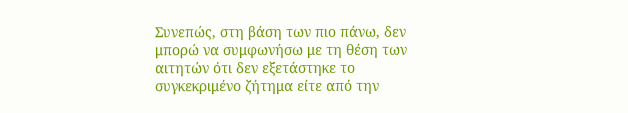Συνεπώς, στη βάση των πιο πάνω, δεν μπορώ να συμφωνήσω με τη θέση των αιτητών ότι δεν εξετάστηκε το συγκεκριμένο ζήτημα είτε από την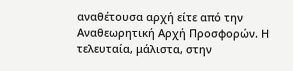αναθέτουσα αρχή είτε από την Αναθεωρητική Αρχή Προσφορών. Η τελευταία, μάλιστα, στην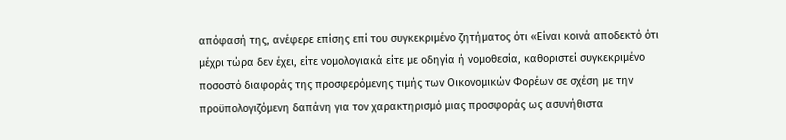απόφασή της, ανέφερε επίσης επί του συγκεκριμένο ζητήματος ότι «Είναι κοινά αποδεκτό ότι μέχρι τώρα δεν έχει, είτε νομολογιακά είτε με οδηγία ή νομοθεσία, καθοριστεί συγκεκριμένο ποσοστό διαφοράς της προσφερόμενης τιμής των Οικονομικών Φορέων σε σχέση με την προϋπολογιζόμενη δαπάνη για τον χαρακτηρισμό μιας προσφοράς ως ασυνήθιστα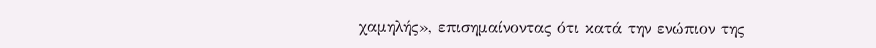χαμηλής», επισημαίνοντας ότι κατά την ενώπιον της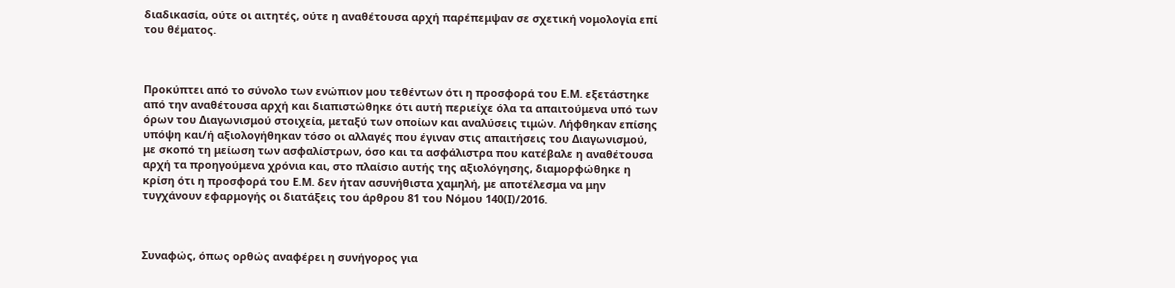διαδικασία, ούτε οι αιτητές, ούτε η αναθέτουσα αρχή παρέπεμψαν σε σχετική νομολογία επί του θέματος.



Προκύπτει από το σύνολο των ενώπιον μου τεθέντων ότι η προσφορά του Ε.Μ. εξετάστηκε από την αναθέτουσα αρχή και διαπιστώθηκε ότι αυτή περιείχε όλα τα απαιτούμενα υπό των όρων του Διαγωνισμού στοιχεία, μεταξύ των οποίων και αναλύσεις τιμών. Λήφθηκαν επίσης υπόψη και/ή αξιολογήθηκαν τόσο οι αλλαγές που έγιναν στις απαιτήσεις του Διαγωνισμού, με σκοπό τη μείωση των ασφαλίστρων, όσο και τα ασφάλιστρα που κατέβαλε η αναθέτουσα αρχή τα προηγούμενα χρόνια και, στο πλαίσιο αυτής της αξιολόγησης, διαμορφώθηκε η κρίση ότι η προσφορά του Ε.Μ. δεν ήταν ασυνήθιστα χαμηλή, με αποτέλεσμα να μην τυγχάνουν εφαρμογής οι διατάξεις του άρθρου 81 του Νόμου 140(Ι)/2016.



Συναφώς, όπως ορθώς αναφέρει η συνήγορος για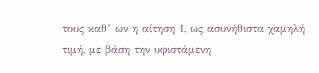τους καθ’ ων η αίτηση 1, ως ασυνήθιστα χαμηλή τιμή, με βάση την υφιστάμενη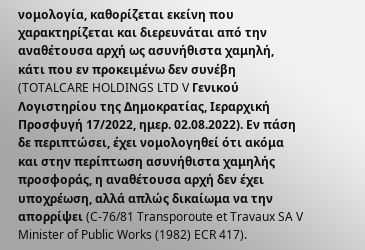νομολογία, καθορίζεται εκείνη που χαρακτηρίζεται και διερευνάται από την αναθέτουσα αρχή ως ασυνήθιστα χαμηλή, κάτι που εν προκειμένω δεν συνέβη (TOTALCARE HOLDINGS LTD V Γενικού Λογιστηρίου της Δημοκρατίας, Ιεραρχική Προσφυγή 17/2022, ημερ. 02.08.2022). Εν πάση δε περιπτώσει, έχει νομολογηθεί ότι ακόμα και στην περίπτωση ασυνήθιστα χαμηλής προσφοράς, η αναθέτουσα αρχή δεν έχει υποχρέωση, αλλά απλώς δικαίωμα να την απορρίψει (C-76/81 Transporoute et Travaux SA V Minister of Public Works (1982) ECR 417).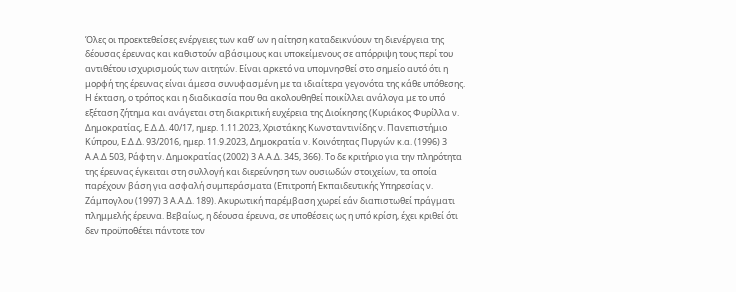Όλες οι προεκτεθείσες ενέργειες των καθ’ ων η αίτηση καταδεικνύουν τη διενέργεια της δέουσας έρευνας και καθιστούν αβάσιμους και υποκείμενους σε απόρριψη τους περί του αντιθέτου ισχυρισμούς των αιτητών. Είναι αρκετό να υπομνησθεί στο σημείο αυτό ότι η μορφή της έρευνας είναι άμεσα συνυφασμένη με τα ιδιαίτερα γεγονότα της κάθε υπόθεσης. Η έκταση, ο τρόπος και η διαδικασία που θα ακολουθηθεί ποικίλλει ανάλογα με το υπό εξέταση ζήτημα και ανάγεται στη διακριτική ευχέρεια της Διοίκησης (Κυριάκος Φυρίλλα ν. Δημοκρατίας, Ε.Δ.Δ. 40/17, ημερ. 1.11.2023, Χριστάκης Κωνσταντινίδης ν. Πανεπιστήμιο Κύπρου, Ε.Δ.Δ. 93/2016, ημερ. 11.9.2023, Δημοκρατία ν. Κοινότητας Πυργών κ.α. (1996) 3 Α.Α.Δ 503, Ράφτη ν. Δημοκρατίας (2002) 3 Α.Α.Δ. 345, 366). Το δε κριτήριο για την πληρότητα της έρευνας έγκειται στη συλλογή και διερεύνηση των ουσιωδών στοιχείων, τα οποία παρέχουν βάση για ασφαλή συμπεράσματα (Επιτροπή Εκπαιδευτικής Υπηρεσίας ν. Ζάμπογλου (1997) 3 Α.Α.Δ. 189). Ακυρωτική παρέμβαση χωρεί εάν διαπιστωθεί πράγματι πλημμελής έρευνα. Βεβαίως, η δέουσα έρευνα, σε υποθέσεις ως η υπό κρίση, έχει κριθεί ότι δεν προϋποθέτει πάντοτε τον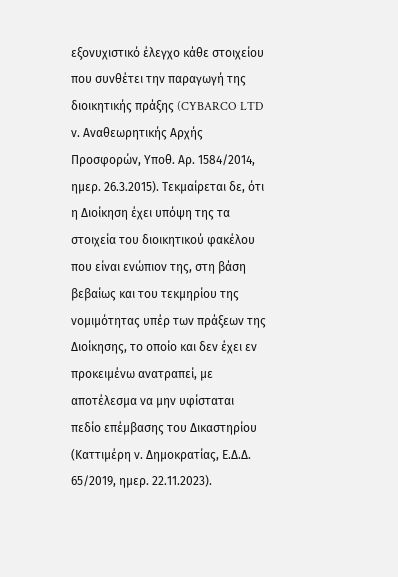εξονυχιστικό έλεγχο κάθε στοιχείου που συνθέτει την παραγωγή της διοικητικής πράξης (CYBARCO LTD ν. Αναθεωρητικής Αρχής Προσφορών, Υποθ. Αρ. 1584/2014,  ημερ. 26.3.2015). Τεκμαίρεται δε, ότι η Διοίκηση έχει υπόψη της τα στοιχεία του διοικητικού φακέλου που είναι ενώπιον της, στη βάση βεβαίως και του τεκμηρίου της νομιμότητας υπέρ των πράξεων της Διοίκησης, το οποίο και δεν έχει εν προκειμένω ανατραπεί, με αποτέλεσμα να μην υφίσταται πεδίο επέμβασης του Δικαστηρίου (Καττιμέρη ν. Δημοκρατίας, Ε.Δ.Δ. 65/2019, ημερ. 22.11.2023).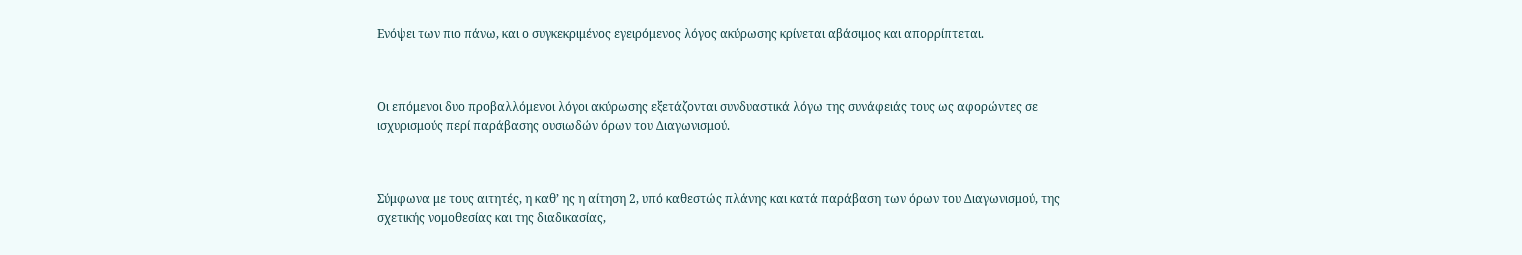Ενόψει των πιο πάνω, και ο συγκεκριμένος εγειρόμενος λόγος ακύρωσης κρίνεται αβάσιμος και απορρίπτεται.



Οι επόμενοι δυο προβαλλόμενοι λόγοι ακύρωσης εξετάζονται συνδυαστικά λόγω της συνάφειάς τους ως αφορώντες σε ισχυρισμούς περί παράβασης ουσιωδών όρων του Διαγωνισμού.



Σύμφωνα με τους αιτητές, η καθ’ ης η αίτηση 2, υπό καθεστώς πλάνης και κατά παράβαση των όρων του Διαγωνισμού, της σχετικής νομοθεσίας και της διαδικασίας,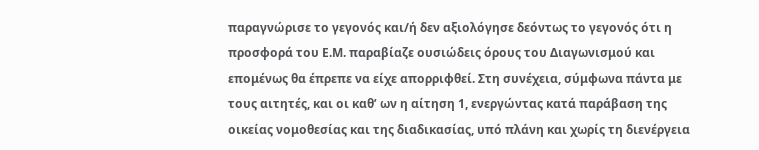παραγνώρισε το γεγονός και/ή δεν αξιολόγησε δεόντως το γεγονός ότι η προσφορά του Ε.Μ. παραβίαζε ουσιώδεις όρους του Διαγωνισμού και επομένως θα έπρεπε να είχε απορριφθεί. Στη συνέχεια, σύμφωνα πάντα με τους αιτητές, και οι καθ’ ων η αίτηση 1, ενεργώντας κατά παράβαση της οικείας νομοθεσίας και της διαδικασίας, υπό πλάνη και χωρίς τη διενέργεια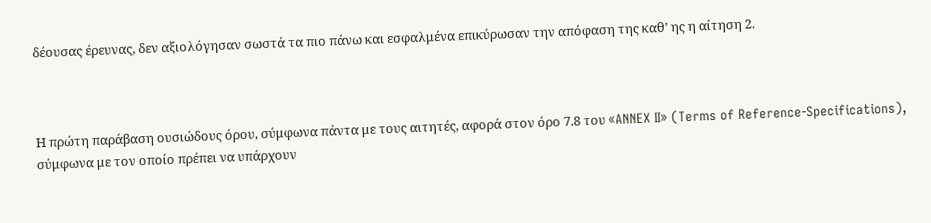δέουσας έρευνας, δεν αξιολόγησαν σωστά τα πιο πάνω και εσφαλμένα επικύρωσαν την απόφαση της καθ’ ης η αίτηση 2.



Η πρώτη παράβαση ουσιώδους όρου, σύμφωνα πάντα με τους αιτητές, αφορά στον όρο 7.8 του «ANNEX II» (Terms of Reference-Specifications), σύμφωνα με τον οποίο πρέπει να υπάρχουν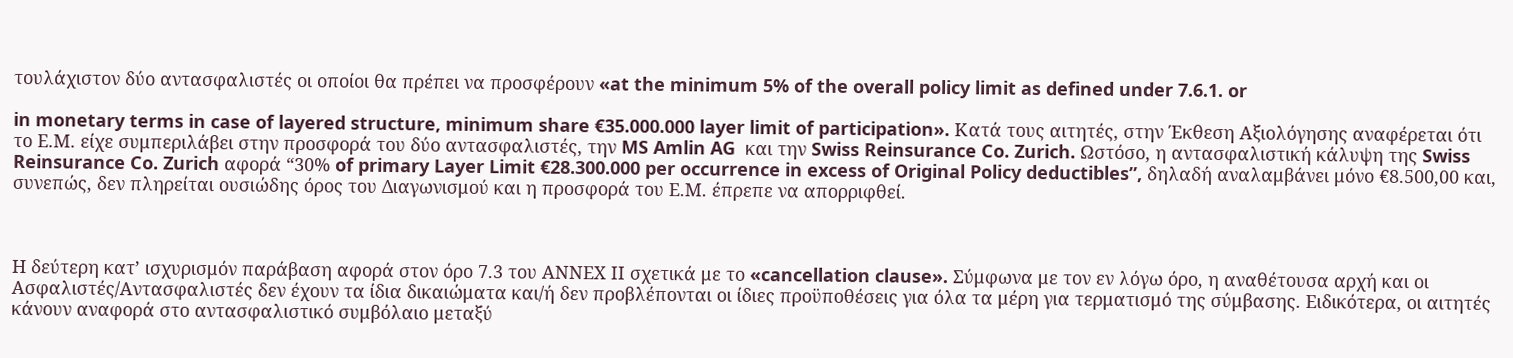τουλάχιστον δύο αντασφαλιστές οι οποίοι θα πρέπει να προσφέρουν «at the minimum 5% of the overall policy limit as defined under 7.6.1. or

in monetary terms in case of layered structure, minimum share €35.000.000 layer limit of participation». Κατά τους αιτητές, στην Έκθεση Αξιολόγησης αναφέρεται ότι το Ε.Μ. είχε συμπεριλάβει στην προσφορά του δύο αντασφαλιστές, την MS Amlin AG  και την Swiss Reinsurance Co. Zurich. Ωστόσο, η αντασφαλιστική κάλυψη της Swiss Reinsurance Co. Zurich αφορά “30% of primary Layer Limit €28.300.000 per occurrence in excess of Original Policy deductibles”, δηλαδή αναλαμβάνει μόνο €8.500,00 και, συνεπώς, δεν πληρείται ουσιώδης όρος του Διαγωνισμού και η προσφορά του Ε.Μ. έπρεπε να απορριφθεί.



Η δεύτερη κατ’ ισχυρισμόν παράβαση αφορά στον όρο 7.3 του ΑΝΝΕΧ ΙΙ σχετικά με το «cancellation clause». Σύμφωνα με τον εν λόγω όρο, η αναθέτουσα αρχή και οι Ασφαλιστές/Αντασφαλιστές δεν έχουν τα ίδια δικαιώματα και/ή δεν προβλέπονται οι ίδιες προϋποθέσεις για όλα τα μέρη για τερματισμό της σύμβασης. Ειδικότερα, οι αιτητές κάνουν αναφορά στο αντασφαλιστικό συμβόλαιο μεταξύ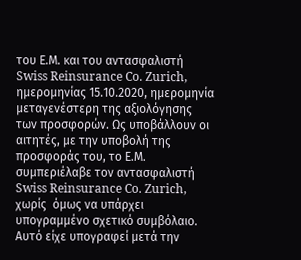του Ε.Μ. και του αντασφαλιστή Swiss Reinsurance Co. Zurich, ημερομηνίας 15.10.2020, ημερομηνία μεταγενέστερη της αξιολόγησης των προσφορών. Ως υποβάλλουν οι αιτητές, με την υποβολή της προσφοράς του, το Ε.Μ. συμπεριέλαβε τον αντασφαλιστή Swiss Reinsurance Co. Zurich, χωρίς  όμως να υπάρχει υπογραμμένο σχετικό συμβόλαιο. Αυτό είχε υπογραφεί μετά την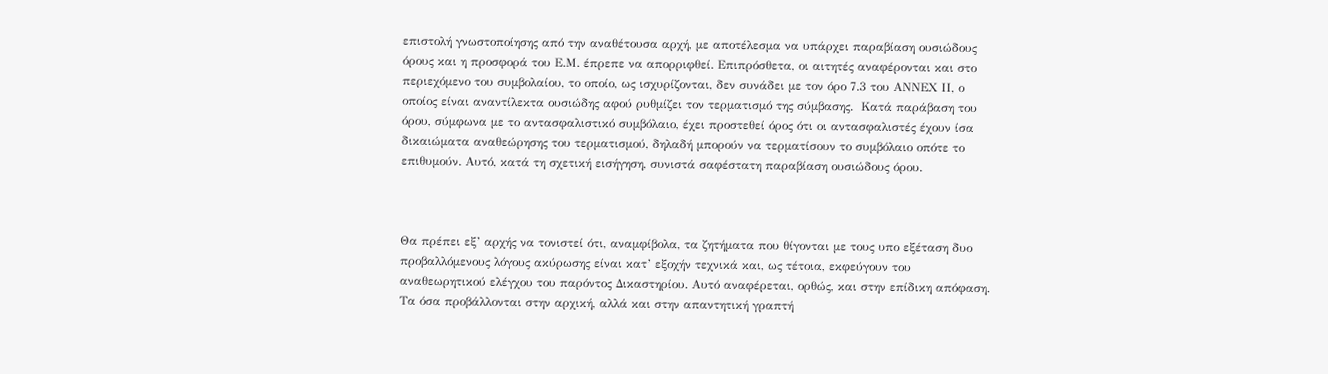επιστολή γνωστοποίησης από την αναθέτουσα αρχή, με αποτέλεσμα να υπάρχει παραβίαση ουσιώδους όρους και η προσφορά του Ε.Μ. έπρεπε να απορριφθεί. Επιπρόσθετα, οι αιτητές αναφέρονται και στο περιεχόμενο του συμβολαίου, το οποίο, ως ισχυρίζονται, δεν συνάδει με τον όρο 7.3 του ΑΝΝΕΧ ΙΙ, ο οποίος είναι αναντίλεκτα ουσιώδης αφού ρυθμίζει τον τερματισμό της σύμβασης.  Κατά παράβαση του όρου, σύμφωνα με το αντασφαλιστικό συμβόλαιο, έχει προστεθεί όρος ότι οι αντασφαλιστές έχουν ίσα δικαιώματα αναθεώρησης του τερματισμού, δηλαδή μπορούν να τερματίσουν το συμβόλαιο οπότε το επιθυμούν. Αυτό, κατά τη σχετική εισήγηση, συνιστά σαφέστατη παραβίαση ουσιώδους όρου.



Θα πρέπει εξ’ αρχής να τονιστεί ότι, αναμφίβολα, τα ζητήματα που θίγονται με τους υπο εξέταση δυο προβαλλόμενους λόγους ακύρωσης είναι κατ’ εξοχήν τεχνικά και, ως τέτοια, εκφεύγουν του αναθεωρητικού ελέγχου του παρόντος Δικαστηρίου. Αυτό αναφέρεται, ορθώς, και στην επίδικη απόφαση. Τα όσα προβάλλονται στην αρχική, αλλά και στην απαντητική γραπτή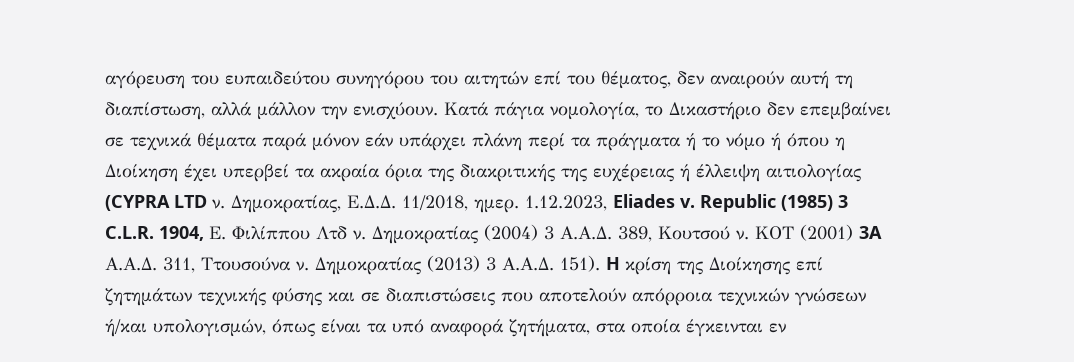αγόρευση του ευπαιδεύτου συνηγόρου του αιτητών επί του θέματος, δεν αναιρούν αυτή τη διαπίστωση, αλλά μάλλον την ενισχύουν. Κατά πάγια νομολογία, το Δικαστήριο δεν επεμβαίνει σε τεχνικά θέματα παρά μόνον εάν υπάρχει πλάνη περί τα πράγματα ή το νόμο ή όπου η Διοίκηση έχει υπερβεί τα ακραία όρια της διακριτικής της ευχέρειας ή έλλειψη αιτιολογίας (CYPRA LTD ν. Δημοκρατίας, Ε.Δ.Δ. 11/2018, ημερ. 1.12.2023, Eliades v. Republic (1985) 3 C.L.R. 1904, Ε. Φιλίππου Λτδ ν. Δημοκρατίας (2004) 3 Α.Α.Δ. 389, Κουτσού ν. ΚΟΤ (2001) 3A Α.Α.Δ. 311, Ττουσούνα ν. Δημοκρατίας (2013) 3 Α.Α.Δ. 151). H κρίση της Διοίκησης επί ζητημάτων τεχνικής φύσης και σε διαπιστώσεις που αποτελούν απόρροια τεχνικών γνώσεων ή/και υπολογισμών, όπως είναι τα υπό αναφορά ζητήματα, στα οποία έγκεινται εν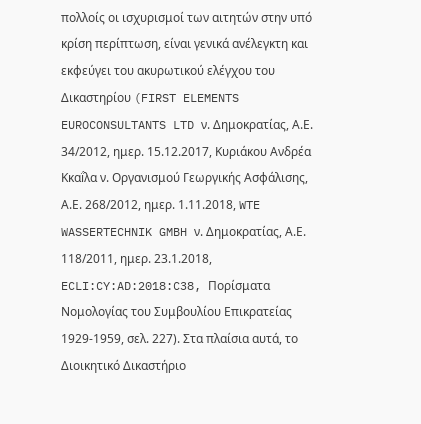πολλοίς οι ισχυρισμοί των αιτητών στην υπό κρίση περίπτωση, είναι γενικά ανέλεγκτη και εκφεύγει του ακυρωτικού ελέγχου του Δικαστηρίου (FIRST ELEMENTS EUROCONSULTANTS LTD ν. Δημοκρατίας, Α.Ε. 34/2012, ημερ. 15.12.2017, Κυριάκου Ανδρέα Κκαḯλα ν. Οργανισμού Γεωργικής Ασφάλισης, Α.Ε. 268/2012, ημερ. 1.11.2018, WTE WASSERTECHNIK GMBH ν. Δημοκρατίας, Α.Ε. 118/2011, ημερ. 23.1.2018, ECLI:CY:AD:2018:C38, Πορίσματα Νομολογίας του Συμβουλίου Επικρατείας 1929-1959, σελ. 227). Στα πλαίσια αυτά, το Διοικητικό Δικαστήριο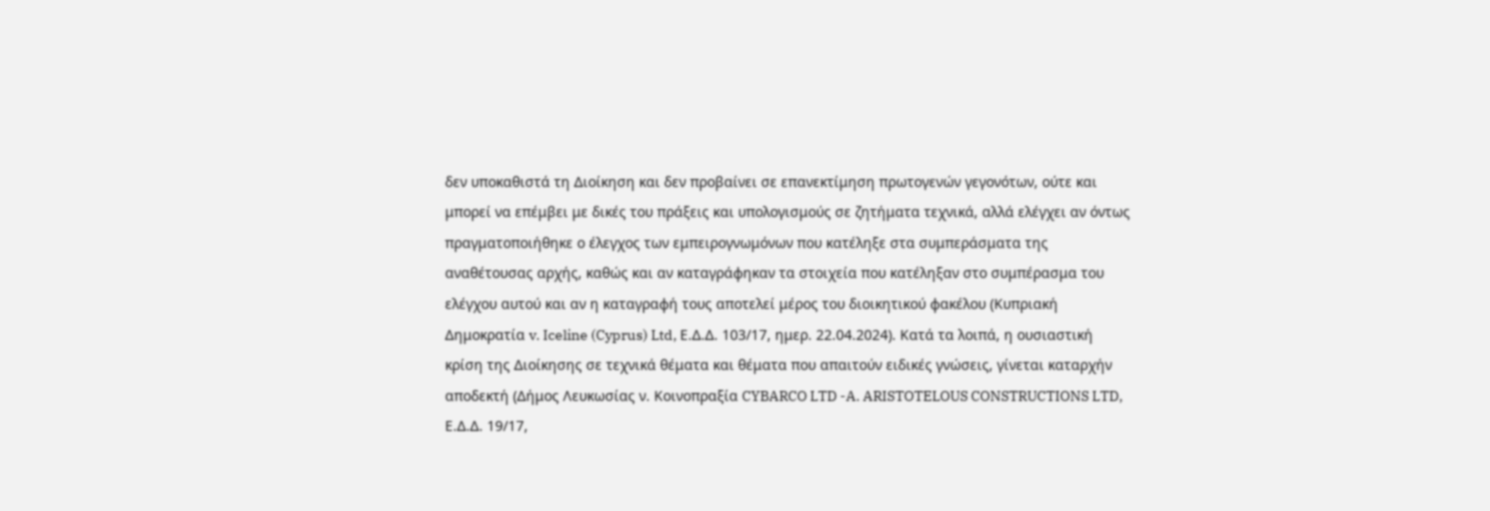δεν υποκαθιστά τη Διοίκηση και δεν προβαίνει σε επανεκτίμηση πρωτογενών γεγονότων, ούτε και  μπορεί να επέμβει με δικές του πράξεις και υπολογισμούς σε ζητήματα τεχνικά, αλλά ελέγχει αν όντως πραγματοποιήθηκε ο έλεγχος των εμπειρογνωμόνων που κατέληξε στα συμπεράσματα της αναθέτουσας αρχής, καθώς και αν καταγράφηκαν τα στοιχεία που κατέληξαν στο συμπέρασμα του ελέγχου αυτού και αν η καταγραφή τους αποτελεί μέρος του διοικητικού φακέλου (Κυπριακή Δημοκρατία v. Iceline (Cyprus) Ltd, Ε.Δ.Δ. 103/17, ημερ. 22.04.2024). Κατά τα λοιπά, η ουσιαστική κρίση της Διοίκησης σε τεχνικά θέματα και θέματα που απαιτούν ειδικές γνώσεις, γίνεται καταρχήν αποδεκτή (Δήμος Λευκωσίας ν. Κοινοπραξία CYBARCO LTD -A. ARISTOTELOUS CONSTRUCTIONS LTD, Ε.Δ.Δ. 19/17,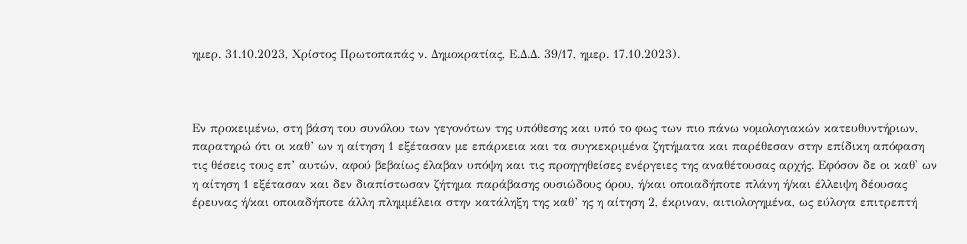ημερ. 31.10.2023, Χρίστος Πρωτοπαπάς ν. Δημοκρατίας, Ε.Δ.Δ. 39/17, ημερ. 17.10.2023).



Εν προκειμένω, στη βάση του συνόλου των γεγονότων της υπόθεσης και υπό το φως των πιο πάνω νομολογιακών κατευθυντήριων, παρατηρώ ότι οι καθ’ ων η αίτηση 1 εξέτασαν με επάρκεια και τα συγκεκριμένα ζητήματα και παρέθεσαν στην επίδικη απόφαση τις θέσεις τους επ’ αυτών, αφού βεβαίως έλαβαν υπόψη και τις προηγηθείσες ενέργειες της αναθέτουσας αρχής. Εφόσον δε οι καθ' ων η αίτηση 1 εξέτασαν και δεν διαπίστωσαν ζήτημα παράβασης ουσιώδους όρου, ή/και οποιαδήποτε πλάνη ή/και έλλειψη δέουσας έρευνας ή/και οποιαδήποτε άλλη πλημμέλεια στην κατάληξη της καθ’ ης η αίτηση 2, έκριναν, αιτιολογημένα, ως εύλογα επιτρεπτή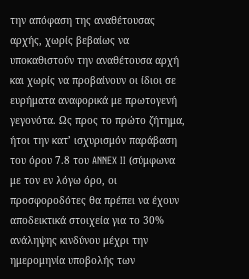την απόφαση της αναθέτουσας αρχής, χωρίς βεβαίως να υποκαθιστούν την αναθέτουσα αρχή και χωρίς να προβαίνουν οι ίδιοι σε ευρήματα αναφορικά με πρωτογενή γεγονότα. Ως προς το πρώτο ζήτημα, ήτοι την κατ’ ισχυρισμόν παράβαση του όρου 7.8 του ANNEX II (σύμφωνα με τον εν λόγω όρο, οι προσφοροδότες θα πρέπει να έχουν αποδεικτικά στοιχεία για το 30% ανάληψης κινδύνου μέχρι την ημερομηνία υποβολής των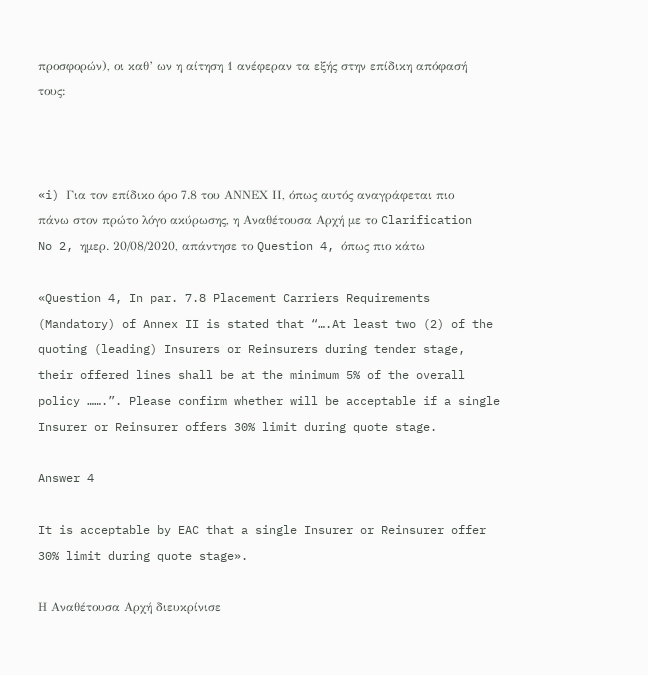προσφορών), οι καθ’ ων η αίτηση 1 ανέφεραν τα εξής στην επίδικη απόφασή τους:



«i) Για τον επίδικο όρο 7.8 του ΑΝΝΕΧ ΙΙ, όπως αυτός αναγράφεται πιο πάνω στον πρώτο λόγο ακύρωσης, η Αναθέτουσα Αρχή με το Clarification No 2, ημερ. 20/08/2020, απάντησε το Question 4, όπως πιο κάτω

«Question 4, In par. 7.8 Placement Carriers Requirements (Mandatory) of Annex II is stated that “….At least two (2) of the quoting (leading) Insurers or Reinsurers during tender stage, their offered lines shall be at the minimum 5% of the overall policy …….”. Please confirm whether will be acceptable if a single Insurer or Reinsurer offers 30% limit during quote stage.

Answer 4

It is acceptable by EAC that a single Insurer or Reinsurer offer 30% limit during quote stage».

Η Αναθέτουσα Αρχή διευκρίνισε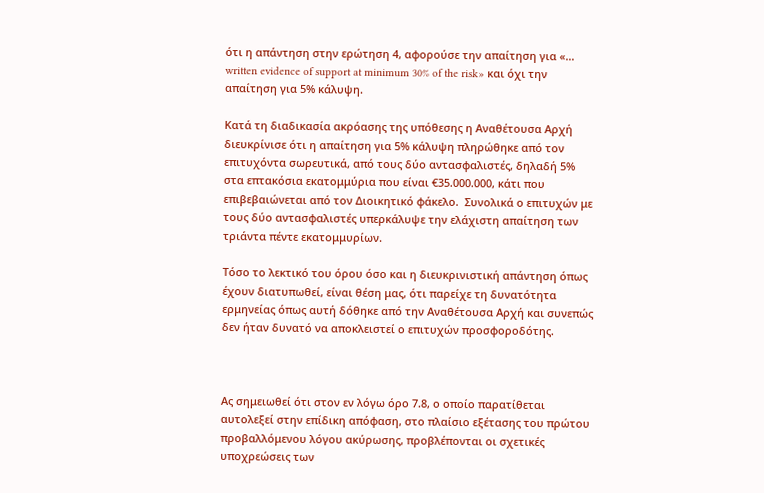ότι η απάντηση στην ερώτηση 4, αφορούσε την απαίτηση για «… written evidence of support at minimum 30% of the risk» και όχι την απαίτηση για 5% κάλυψη.

Κατά τη διαδικασία ακρόασης της υπόθεσης η Αναθέτουσα Αρχή διευκρίνισε ότι η απαίτηση για 5% κάλυψη πληρώθηκε από τον επιτυχόντα σωρευτικά, από τους δύο αντασφαλιστές, δηλαδή 5% στα επτακόσια εκατομμύρια που είναι €35.000.000, κάτι που επιβεβαιώνεται από τον Διοικητικό φάκελο.  Συνολικά ο επιτυχών με τους δύο αντασφαλιστές υπερκάλυψε την ελάχιστη απαίτηση των τριάντα πέντε εκατομμυρίων.

Τόσο το λεκτικό του όρου όσο και η διευκρινιστική απάντηση όπως έχουν διατυπωθεί, είναι θέση μας, ότι παρείχε τη δυνατότητα ερμηνείας όπως αυτή δόθηκε από την Αναθέτουσα Αρχή και συνεπώς δεν ήταν δυνατό να αποκλειστεί ο επιτυχών προσφοροδότης.



Ας σημειωθεί ότι στον εν λόγω όρο 7.8, ο οποίο παρατίθεται αυτολεξεί στην επίδικη απόφαση, στο πλαίσιο εξέτασης του πρώτου προβαλλόμενου λόγου ακύρωσης, προβλέπονται οι σχετικές υποχρεώσεις των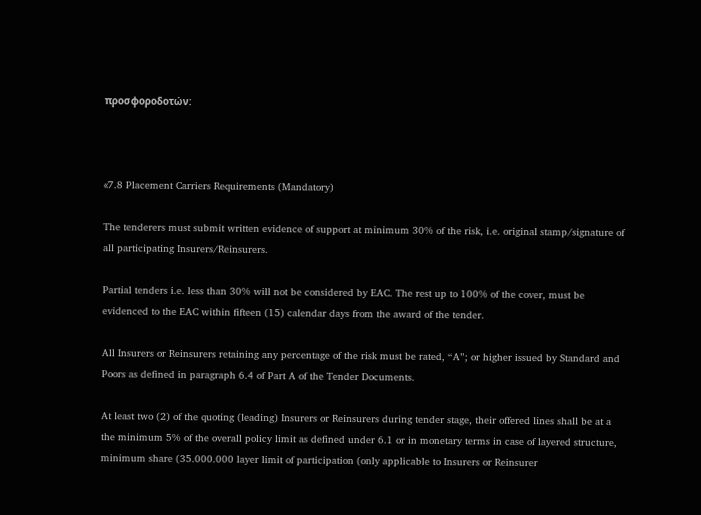προσφοροδοτών:



«7.8 Placement Carriers Requirements (Mandatory)

The tenderers must submit written evidence of support at minimum 30% of the risk, i.e. original stamp/signature of all participating Insurers/Reinsurers.

Partial tenders i.e. less than 30% will not be considered by EAC. The rest up to 100% of the cover, must be evidenced to the EAC within fifteen (15) calendar days from the award of the tender.

All Insurers or Reinsurers retaining any percentage of the risk must be rated, “A”; or higher issued by Standard and Poors as defined in paragraph 6.4 of Part A of the Tender Documents.

At least two (2) of the quoting (leading) Insurers or Reinsurers during tender stage, their offered lines shall be at a the minimum 5% of the overall policy limit as defined under 6.1 or in monetary terms in case of layered structure, minimum share (35.000.000 layer limit of participation (only applicable to Insurers or Reinsurer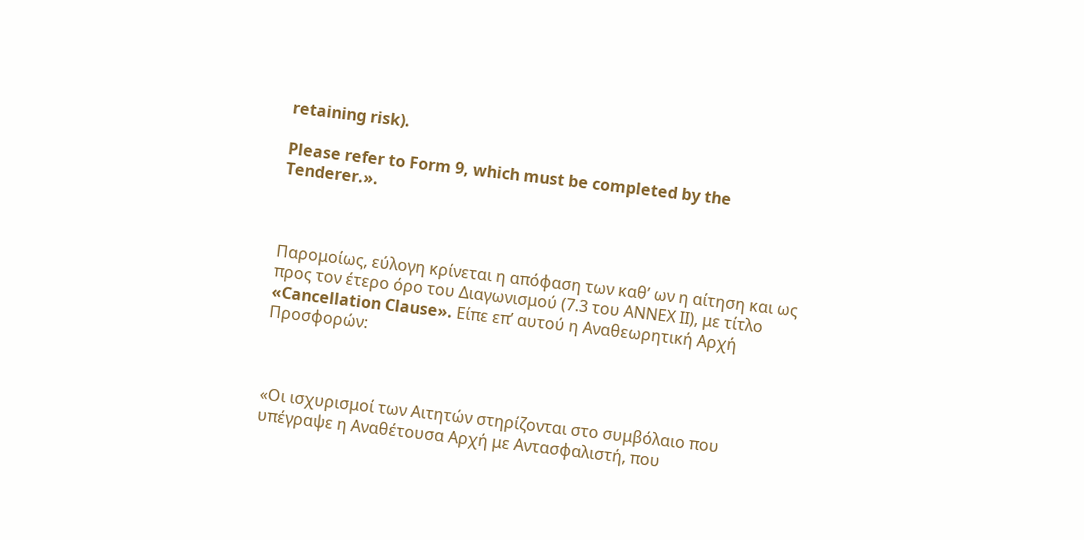retaining risk).

Please refer to Form 9, which must be completed by the Tenderer.».



Παρομοίως, εύλογη κρίνεται η απόφαση των καθ’ ων η αίτηση και ως προς τον έτερο όρο του Διαγωνισμού (7.3 του ΑΝΝΕΧ ΙΙ), με τίτλο «Cancellation Clause». Είπε επ’ αυτού η Αναθεωρητική Αρχή Προσφορών:



«Οι ισχυρισμοί των Αιτητών στηρίζονται στο συμβόλαιο που υπέγραψε η Αναθέτουσα Αρχή με Αντασφαλιστή, που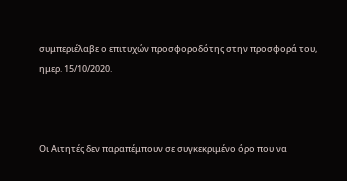συμπεριέλαβε ο επιτυχών προσφοροδότης στην προσφορά του, ημερ. 15/10/2020.



Οι Αιτητές δεν παραπέμπουν σε συγκεκριμένο όρο που να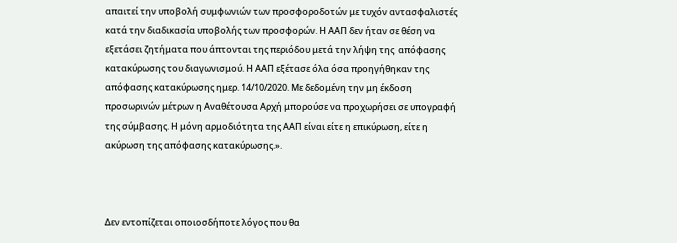απαιτεί την υποβολή συμφωνιών των προσφοροδοτών με τυχόν αντασφαλιστές κατά την διαδικασία υποβολής των προσφορών. Η ΑΑΠ δεν ήταν σε θέση να εξετάσει ζητήματα που άπτονται της περιόδου μετά την λήψη της  απόφασης κατακύρωσης του διαγωνισμού. Η ΑΑΠ εξέτασε όλα όσα προηγήθηκαν της απόφασης κατακύρωσης ημερ. 14/10/2020. Με δεδομένη την μη έκδοση προσωρινών μέτρων η Αναθέτουσα Αρχή μπορούσε να προχωρήσει σε υπογραφή της σύμβασης. Η μόνη αρμοδιότητα της ΑΑΠ είναι είτε η επικύρωση, είτε η ακύρωση της απόφασης κατακύρωσης.».



Δεν εντοπίζεται οποιοσδήποτε λόγος που θα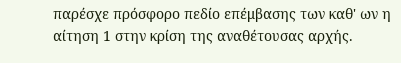παρέσχε πρόσφορο πεδίο επέμβασης των καθ' ων η αίτηση 1 στην κρίση της αναθέτουσας αρχής.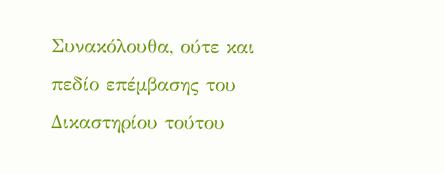Συνακόλουθα, ούτε και πεδίο επέμβασης του Δικαστηρίου τούτου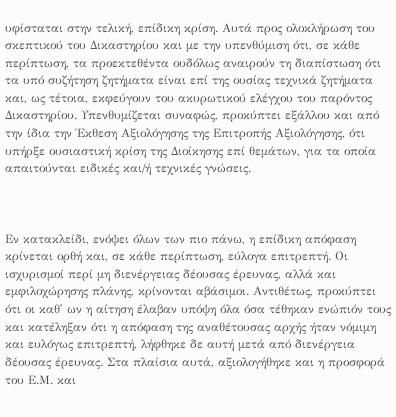υφίσταται στην τελική, επίδικη κρίση. Αυτά προς ολοκλήρωση του σκεπτικού του Δικαστηρίου και με την υπενθύμιση ότι, σε κάθε περίπτωση, τα προεκτεθέντα ουδόλως αναιρούν τη διαπίστωση ότι τα υπό συζήτηση ζητήματα είναι επί της ουσίας τεχνικά ζητήματα και, ως τέτοια, εκφεύγουν του ακυρωτικού ελέγχου του παρόντος Δικαστηρίου. Υπενθυμίζεται συναφώς, προκύπτει εξάλλου και από την ίδια την Έκθεση Αξιολόγησης της Επιτροπής Αξιολόγησης, ότι υπήρξε ουσιαστική κρίση της Διοίκησης επί θεμάτων, για τα οποία απαιτούνται ειδικές και/ή τεχνικές γνώσεις.



Εν κατακλείδι, ενόψει όλων των πιο πάνω, η επίδικη απόφαση κρίνεται ορθή και, σε κάθε περίπτωση, εύλογα επιτρεπτή. Οι ισχυρισμοί περί μη διενέργειας δέουσας έρευνας, αλλά και εμφιλοχώρησης πλάνης, κρίνονται αβάσιμοι. Αντιθέτως, προκύπτει ότι οι καθ' ων η αίτηση έλαβαν υπόψη όλα όσα τέθηκαν ενώπιόν τους και κατέληξαν ότι η απόφαση της αναθέτουσας αρχής ήταν νόμιμη και ευλόγως επιτρεπτή, λήφθηκε δε αυτή μετά από διενέργεια δέουσας έρευνας. Στα πλαίσια αυτά, αξιολογήθηκε και η προσφορά του Ε.Μ. και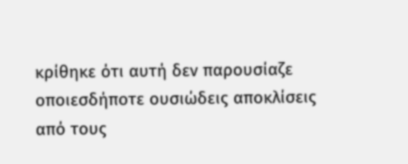κρίθηκε ότι αυτή δεν παρουσίαζε οποιεσδήποτε ουσιώδεις αποκλίσεις από τους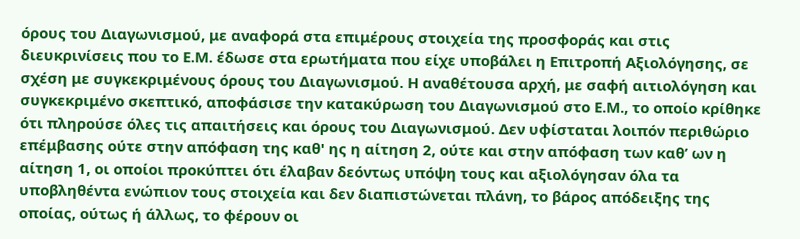όρους του Διαγωνισμού, με αναφορά στα επιμέρους στοιχεία της προσφοράς και στις διευκρινίσεις που το Ε.Μ. έδωσε στα ερωτήματα που είχε υποβάλει η Επιτροπή Αξιολόγησης, σε σχέση με συγκεκριμένους όρους του Διαγωνισμού. Η αναθέτουσα αρχή, με σαφή αιτιολόγηση και συγκεκριμένο σκεπτικό, αποφάσισε την κατακύρωση του Διαγωνισμού στο Ε.Μ., το οποίο κρίθηκε ότι πληρούσε όλες τις απαιτήσεις και όρους του Διαγωνισμού. Δεν υφίσταται λοιπόν περιθώριο επέμβασης ούτε στην απόφαση της καθ' ης η αίτηση 2, ούτε και στην απόφαση των καθ’ ων η αίτηση 1, οι οποίοι προκύπτει ότι έλαβαν δεόντως υπόψη τους και αξιολόγησαν όλα τα υποβληθέντα ενώπιον τους στοιχεία και δεν διαπιστώνεται πλάνη, το βάρος απόδειξης της οποίας, ούτως ή άλλως, το φέρουν οι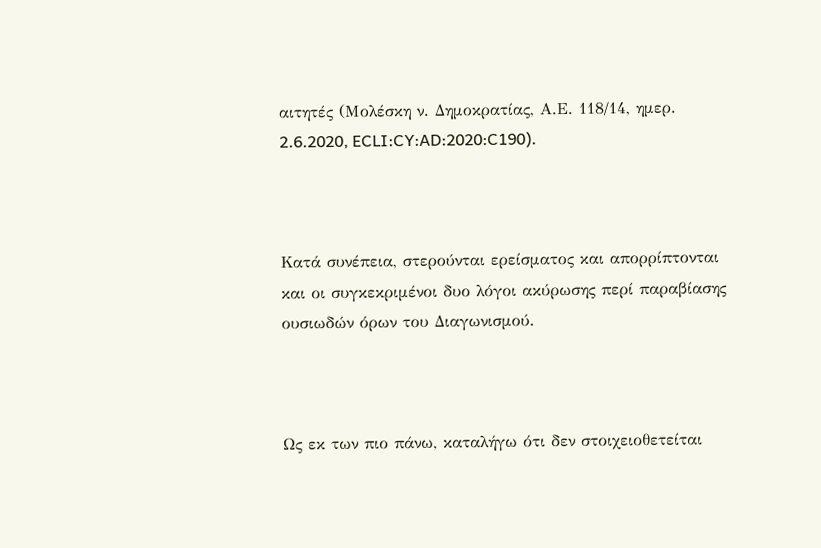αιτητές (Μολέσκη ν. Δημοκρατίας, Α.Ε. 118/14, ημερ. 2.6.2020, ECLI:CY:AD:2020:C190).



Κατά συνέπεια, στερούνται ερείσματος και απορρίπτονται και οι συγκεκριμένοι δυο λόγοι ακύρωσης περί παραβίασης ουσιωδών όρων του Διαγωνισμού.



Ως εκ των πιο πάνω, καταλήγω ότι δεν στοιχειοθετείται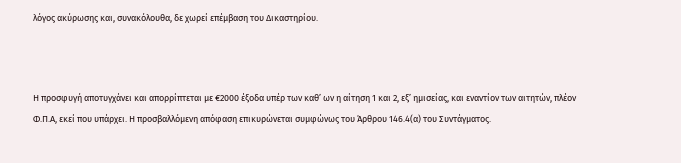λόγος ακύρωσης και, συνακόλουθα, δε χωρεί επέμβαση του Δικαστηρίου.



Η προσφυγή αποτυγχάνει και απορρίπτεται με €2000 έξοδα υπέρ των καθ’ ων η αίτηση 1 και 2, εξ’ ημισείας, και εναντίον των αιτητών, πλέον Φ.Π.Α, εκεί που υπάρχει. Η προσβαλλόμενη απόφαση επικυρώνεται συμφώνως του Άρθρου 146.4(α) του Συντάγματος.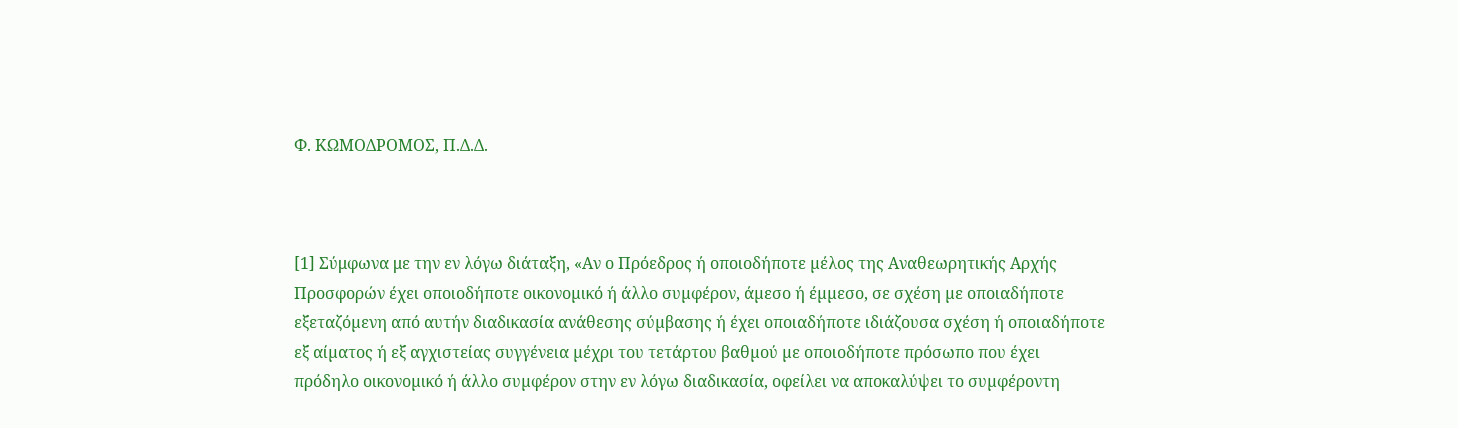Φ. ΚΩΜΟΔΡΟΜΟΣ, Π.Δ.Δ.



[1] Σύμφωνα με την εν λόγω διάταξη, «Αν ο Πρόεδρος ή οποιοδήποτε µέλος της Αναθεωρητικής Αρχής Προσφορών έχει οποιοδήποτε οικονοµικό ή άλλο συµφέρον, άµεσο ή έµµεσο, σε σχέση µε οποιαδήποτε εξεταζόµενη από αυτήν διαδικασία ανάθεσης σύµβασης ή έχει οποιαδήποτε ιδιάζουσα σχέση ή οποιαδήποτε εξ αίµατος ή εξ αγχιστείας συγγένεια µέχρι του τετάρτου βαθµού µε οποιοδήποτε πρόσωπο που έχει πρόδηλο οικονοµικό ή άλλο συµφέρον στην εν λόγω διαδικασία, οφείλει να αποκαλύψει το συµφέροντη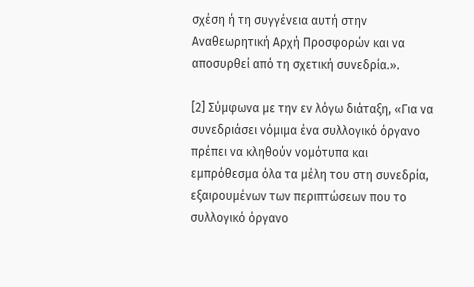σχέση ή τη συγγένεια αυτή στην Αναθεωρητική Αρχή Προσφορών και να αποσυρθεί από τη σχετική συνεδρία.».

[2] Σύμφωνα με την εν λόγω διάταξη, «Για να συνεδριάσει νόμιμα ένα συλλογικό όργανο πρέπει να κληθούν νομότυπα και εμπρόθεσμα όλα τα μέλη του στη συνεδρία, εξαιρουμένων των περιπτώσεων που το συλλογικό όργανο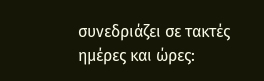συνεδριάζει σε τακτές ημέρες και ώρες: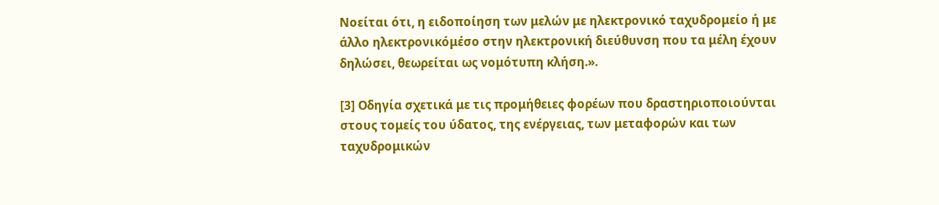Νοείται ότι, η ειδοποίηση των μελών με ηλεκτρονικό ταχυδρομείο ή με άλλο ηλεκτρονικόμέσο στην ηλεκτρονική διεύθυνση που τα μέλη έχουν δηλώσει, θεωρείται ως νομότυπη κλήση.».

[3] Οδηγία σχετικά με τις προμήθειες φορέων που δραστηριοποιούνται στους τομείς του ύδατος, της ενέργειας, των μεταφορών και των ταχυδρομικών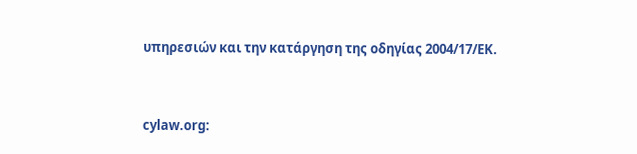υπηρεσιών και την κατάργηση της οδηγίας 2004/17/ΕΚ.


cylaw.org: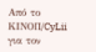Από το ΚΙΝOΠ/CyLii για τον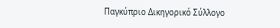Παγκύπριο Δικηγορικό Σύλλογο